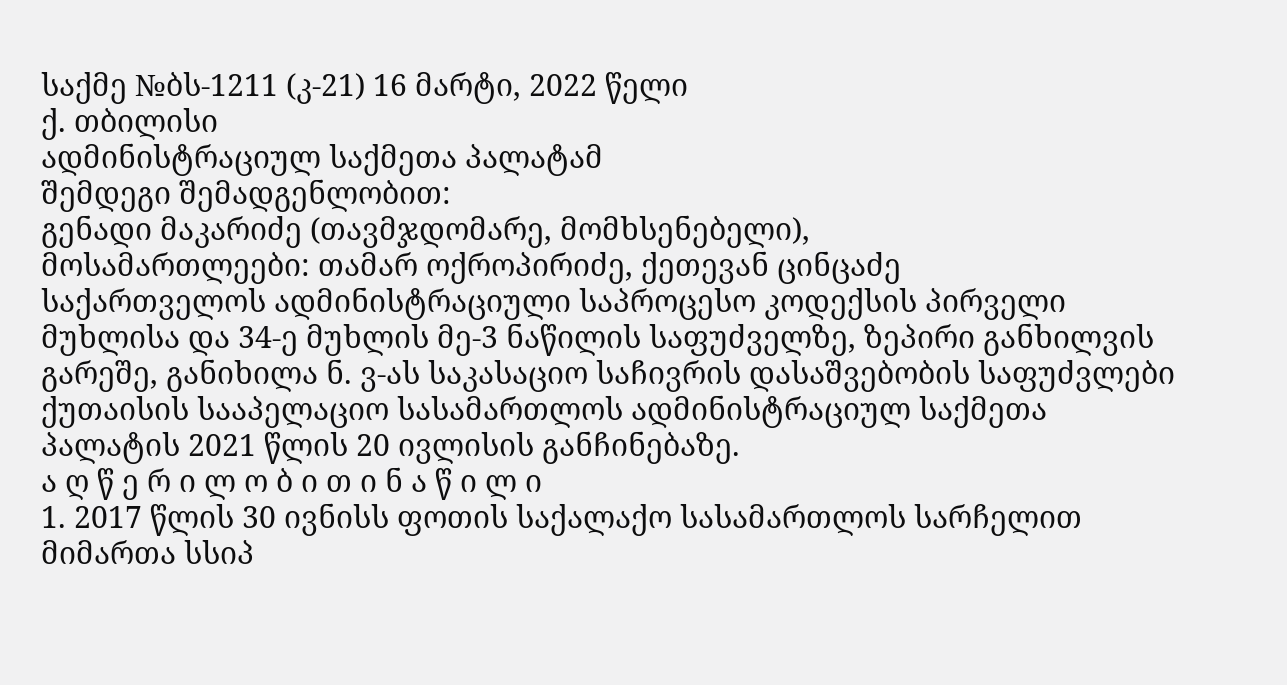საქმე №ბს-1211 (კ-21) 16 მარტი, 2022 წელი
ქ. თბილისი
ადმინისტრაციულ საქმეთა პალატამ
შემდეგი შემადგენლობით:
გენადი მაკარიძე (თავმჯდომარე, მომხსენებელი),
მოსამართლეები: თამარ ოქროპირიძე, ქეთევან ცინცაძე
საქართველოს ადმინისტრაციული საპროცესო კოდექსის პირველი მუხლისა და 34-ე მუხლის მე-3 ნაწილის საფუძველზე, ზეპირი განხილვის გარეშე, განიხილა ნ. ვ-ას საკასაციო საჩივრის დასაშვებობის საფუძვლები ქუთაისის სააპელაციო სასამართლოს ადმინისტრაციულ საქმეთა პალატის 2021 წლის 20 ივლისის განჩინებაზე.
ა ღ წ ე რ ი ლ ო ბ ი თ ი ნ ა წ ი ლ ი
1. 2017 წლის 30 ივნისს ფოთის საქალაქო სასამართლოს სარჩელით მიმართა სსიპ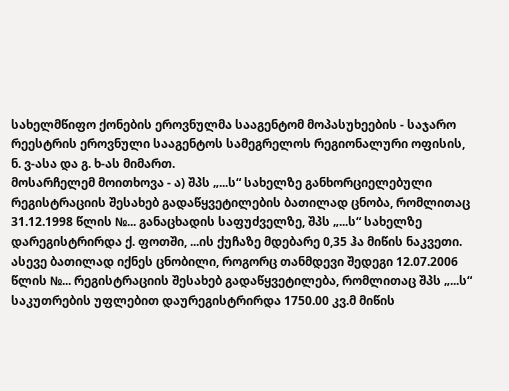სახელმწიფო ქონების ეროვნულმა სააგენტომ მოპასუხეების - საჯარო რეესტრის ეროვნული სააგენტოს სამეგრელოს რეგიონალური ოფისის, ნ. ვ-ასა და გ. ხ-ას მიმართ.
მოსარჩელემ მოითხოვა - ა) შპს „...ს“ სახელზე განხორციელებული რეგისტრაციის შესახებ გადაწყვეტილების ბათილად ცნობა, რომლითაც 31.12.1998 წლის №... განაცხადის საფუძველზე, შპს „...ს“ სახელზე დარეგისტრირდა ქ. ფოთში, ...ის ქუჩაზე მდებარე 0,35 ჰა მიწის ნაკვეთი. ასევე ბათილად იქნეს ცნობილი, როგორც თანმდევი შედეგი 12.07.2006 წლის №... რეგისტრაციის შესახებ გადაწყვეტილება, რომლითაც შპს „...ს“ საკუთრების უფლებით დაურეგისტრირდა 1750.00 კვ.მ მიწის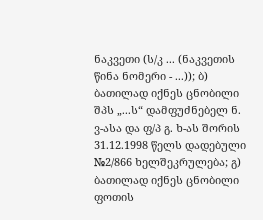ნაკვეთი (ს/კ ... (ნაკვეთის წინა ნომერი - ...)); ბ) ბათილად იქნეს ცნობილი შპს „...ს“ დამფუძნებელ ნ. ვ-ასა და ფ/პ გ. ხ-ას შორის 31.12.1998 წელს დადებული №2/866 ხელშეკრულება; გ) ბათილად იქნეს ცნობილი ფოთის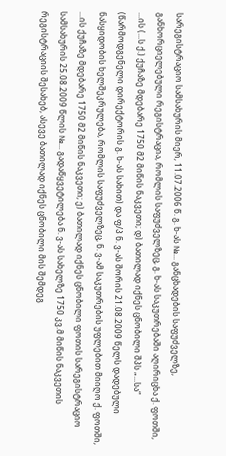სარეგისტრაციო სამსახურის მიერ, 11.07.2006 წ. გ. ხ-ას №... განცხადების საფუძველზე, განხორციელებული რეგისტრაცია, რომლის საფუძველზეც, გ. ხ-ას საკუთრებაში აღირიცხა ქ. ფოთში, ...ის (...ს ქ.) ქუჩაზე მდებარე 1750 მ2 მიწის ნაკვეთი; დ) ბათილად იქნეს ცნობილი შპს „...სა“ (წარმოდგენელი დირექტორის გ. ხ-ას სახით) და ფ/პ ნ. ვ-ას შორის 21.08.2009 წელს დადებული ნასყიდობის ხელშეკრულება, რომლის საფუძველზეც, ნ. ვ-ამ საკუთრების უფლებით მიიღო ქ. ფოთში, ...ის ქუჩაზე მდებარე 1750 მ2 მიწის ნაკვეთი; ე) ბათილად იქნეს ცნობილი ფოთის სარეგისტრაციო სამსახურის 25.08.2009 წლის №... გადაწყვეტილება ნ. ვ-ას სახელზე 1750 კვ.მ მიწის ნაკვეთის რეგისტრაციის შესახებ, ასევე ბათილად იქნეს ცნობილი მის შემდეგ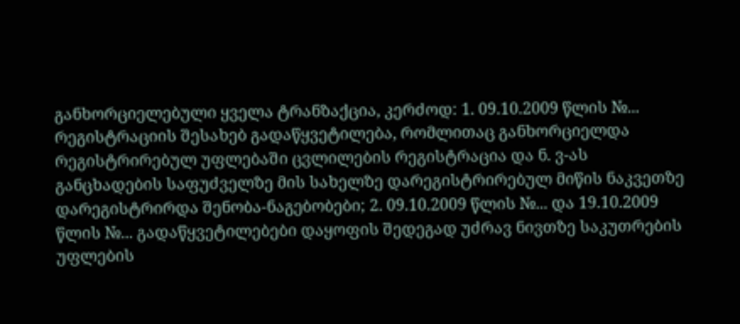განხორციელებული ყველა ტრანზაქცია, კერძოდ: 1. 09.10.2009 წლის №... რეგისტრაციის შესახებ გადაწყვეტილება, რომლითაც განხორციელდა რეგისტრირებულ უფლებაში ცვლილების რეგისტრაცია და ნ. ვ-ას განცხადების საფუძველზე მის სახელზე დარეგისტრირებულ მიწის ნაკვეთზე დარეგისტრირდა შენობა-ნაგებობები; 2. 09.10.2009 წლის №... და 19.10.2009 წლის №... გადაწყვეტილებები დაყოფის შედეგად უძრავ ნივთზე საკუთრების უფლების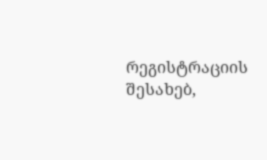რეგისტრაციის შესახებ,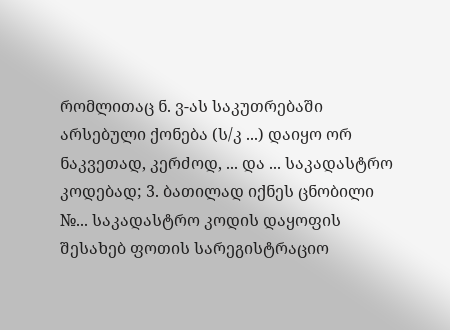რომლითაც ნ. ვ-ას საკუთრებაში არსებული ქონება (ს/კ ...) დაიყო ორ ნაკვეთად, კერძოდ, ... და ... საკადასტრო კოდებად; 3. ბათილად იქნეს ცნობილი №... საკადასტრო კოდის დაყოფის შესახებ ფოთის სარეგისტრაციო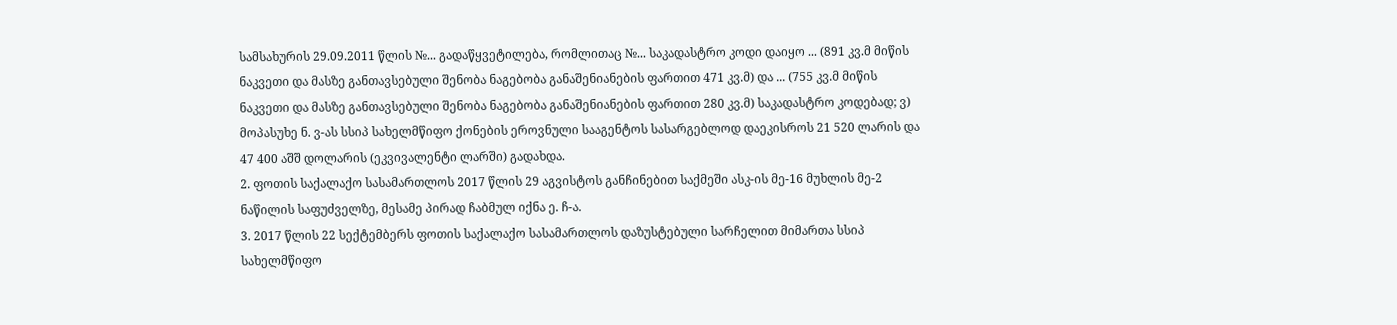სამსახურის 29.09.2011 წლის №... გადაწყვეტილება, რომლითაც №... საკადასტრო კოდი დაიყო ... (891 კვ.მ მიწის ნაკვეთი და მასზე განთავსებული შენობა ნაგებობა განაშენიანების ფართით 471 კვ.მ) და ... (755 კვ.მ მიწის ნაკვეთი და მასზე განთავსებული შენობა ნაგებობა განაშენიანების ფართით 280 კვ.მ) საკადასტრო კოდებად; ვ) მოპასუხე ნ. ვ-ას სსიპ სახელმწიფო ქონების ეროვნული სააგენტოს სასარგებლოდ დაეკისროს 21 520 ლარის და 47 400 აშშ დოლარის (ეკვივალენტი ლარში) გადახდა.
2. ფოთის საქალაქო სასამართლოს 2017 წლის 29 აგვისტოს განჩინებით საქმეში ასკ-ის მე-16 მუხლის მე-2 ნაწილის საფუძველზე, მესამე პირად ჩაბმულ იქნა ე. ჩ-ა.
3. 2017 წლის 22 სექტემბერს ფოთის საქალაქო სასამართლოს დაზუსტებული სარჩელით მიმართა სსიპ სახელმწიფო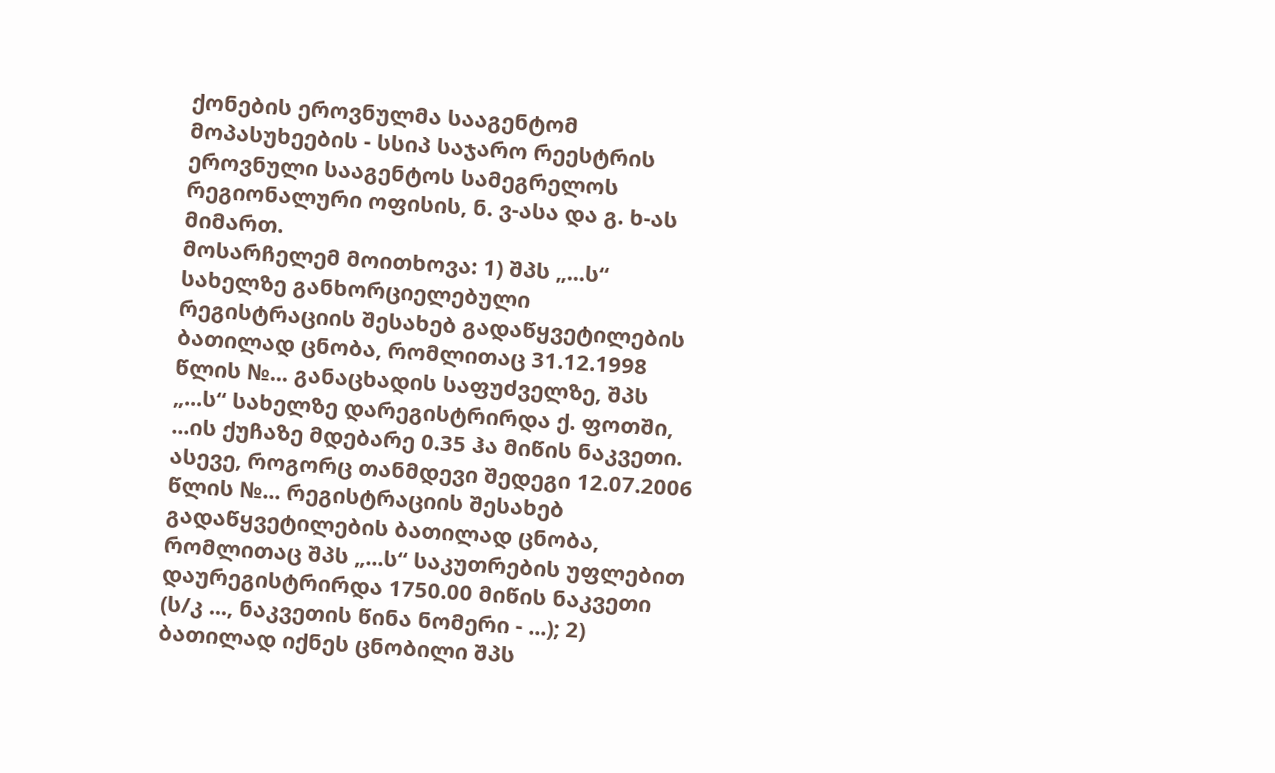ქონების ეროვნულმა სააგენტომ მოპასუხეების - სსიპ საჯარო რეესტრის ეროვნული სააგენტოს სამეგრელოს რეგიონალური ოფისის, ნ. ვ-ასა და გ. ხ-ას მიმართ.
მოსარჩელემ მოითხოვა: 1) შპს „...ს“ სახელზე განხორციელებული რეგისტრაციის შესახებ გადაწყვეტილების ბათილად ცნობა, რომლითაც 31.12.1998 წლის №... განაცხადის საფუძველზე, შპს „...ს“ სახელზე დარეგისტრირდა ქ. ფოთში, ...ის ქუჩაზე მდებარე 0.35 ჰა მიწის ნაკვეთი. ასევე, როგორც თანმდევი შედეგი 12.07.2006 წლის №... რეგისტრაციის შესახებ გადაწყვეტილების ბათილად ცნობა, რომლითაც შპს „...ს“ საკუთრების უფლებით დაურეგისტრირდა 1750.00 მიწის ნაკვეთი (ს/კ ..., ნაკვეთის წინა ნომერი - ...); 2) ბათილად იქნეს ცნობილი შპს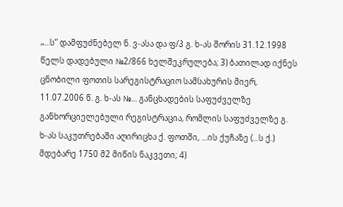„...ს“ დამფუძნებელ ნ. ვ-ასა და ფ/პ გ. ხ-ას შორის 31.12.1998 წელს დადებული №2/866 ხელშეკრულება; 3) ბათილად იქნეს ცნობილი ფოთის სარეგისტრაციო სამსახურის მიერ, 11.07.2006 წ. გ. ხ-ას №... განცხადების საფუძველზე განხორციელებული რეგისტრაცია, რომლის საფუძველზე გ. ხ-ას საკუთრებაში აღირიცხა ქ. ფოთში, ...ის ქუჩაზე (...ს ქ.) მდებარე 1750 მ2 მიწის ნაკვეთი; 4)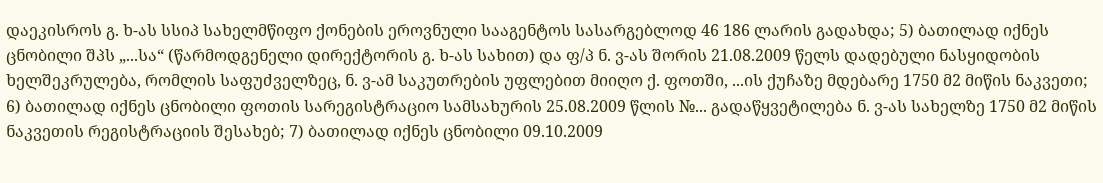დაეკისროს გ. ხ-ას სსიპ სახელმწიფო ქონების ეროვნული სააგენტოს სასარგებლოდ 46 186 ლარის გადახდა; 5) ბათილად იქნეს ცნობილი შპს „...სა“ (წარმოდგენელი დირექტორის გ. ხ-ას სახით) და ფ/პ ნ. ვ-ას შორის 21.08.2009 წელს დადებული ნასყიდობის ხელშეკრულება, რომლის საფუძველზეც, ნ. ვ-ამ საკუთრების უფლებით მიიღო ქ. ფოთში, ...ის ქუჩაზე მდებარე 1750 მ2 მიწის ნაკვეთი; 6) ბათილად იქნეს ცნობილი ფოთის სარეგისტრაციო სამსახურის 25.08.2009 წლის №... გადაწყვეტილება ნ. ვ-ას სახელზე 1750 მ2 მიწის ნაკვეთის რეგისტრაციის შესახებ; 7) ბათილად იქნეს ცნობილი 09.10.2009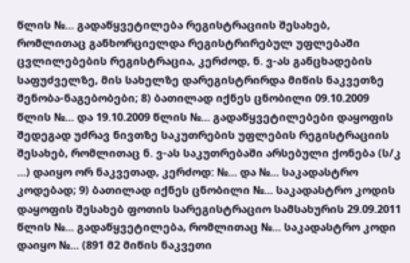წლის №... გადაწყვეტილება რეგისტრაციის შესახებ, რომლითაც განხორციელდა რეგისტრირებულ უფლებაში ცვლილებების რეგისტრაცია, კერძოდ, ნ. ვ-ას განცხადების საფუძველზე, მის სახელზე დარეგისტრირდა მიწის ნაკვეთზე შენობა-ნაგებობები; 8) ბათილად იქნეს ცნობილი 09.10.2009 წლის №... და 19.10.2009 წლის №... გადაწყვეტილებები დაყოფის შედეგად უძრავ ნივთზე საკუთრების უფლების რეგისტრაციის შესახებ, რომლითაც ნ. ვ-ას საკუთრებაში არსებული ქონება (ს/კ ...) დაიყო ორ ნაკვეთად, კერძოდ: №... და №... საკადასტრო კოდებად; 9) ბათილად იქნეს ცნობილი №... საკადასტრო კოდის დაყოფის შესახებ ფოთის სარეგისტრაციო სამსახურის 29.09.2011 წლის №... გადაწყვეტილება, რომლითაც №... საკადასტრო კოდი დაიყო №... (891 მ2 მიწის ნაკვეთი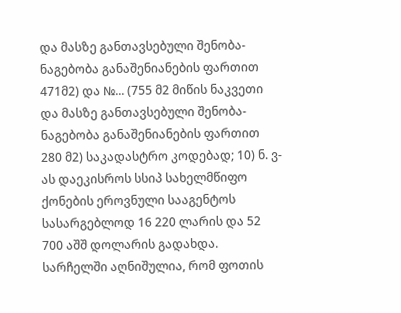და მასზე განთავსებული შენობა-ნაგებობა განაშენიანების ფართით 471მ2) და №... (755 მ2 მიწის ნაკვეთი და მასზე განთავსებული შენობა-ნაგებობა განაშენიანების ფართით 280 მ2) საკადასტრო კოდებად; 10) ნ. ვ-ას დაეკისროს სსიპ სახელმწიფო ქონების ეროვნული სააგენტოს სასარგებლოდ 16 220 ლარის და 52 700 აშშ დოლარის გადახდა.
სარჩელში აღნიშულია, რომ ფოთის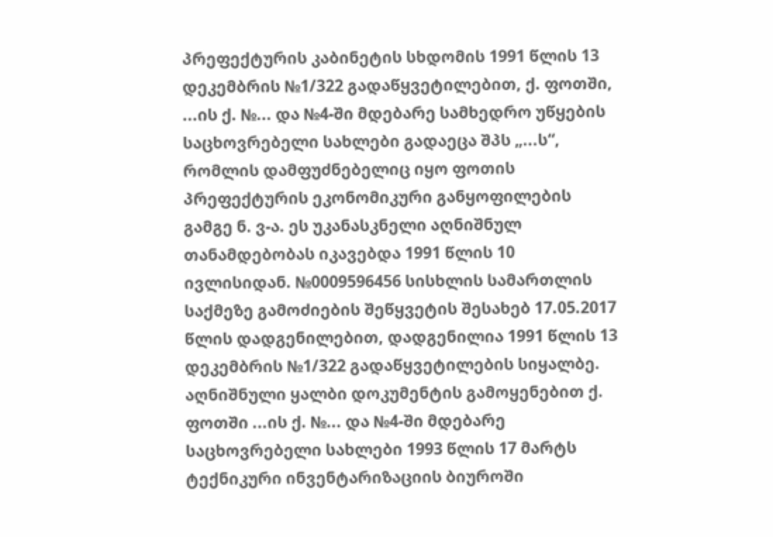პრეფექტურის კაბინეტის სხდომის 1991 წლის 13 დეკემბრის №1/322 გადაწყვეტილებით, ქ. ფოთში, ...ის ქ. №... და №4-ში მდებარე სამხედრო უწყების საცხოვრებელი სახლები გადაეცა შპს „...ს“, რომლის დამფუძნებელიც იყო ფოთის პრეფექტურის ეკონომიკური განყოფილების გამგე ნ. ვ-ა. ეს უკანასკნელი აღნიშნულ თანამდებობას იკავებდა 1991 წლის 10 ივლისიდან. №0009596456 სისხლის სამართლის საქმეზე გამოძიების შეწყვეტის შესახებ 17.05.2017 წლის დადგენილებით, დადგენილია 1991 წლის 13 დეკემბრის №1/322 გადაწყვეტილების სიყალბე. აღნიშნული ყალბი დოკუმენტის გამოყენებით ქ. ფოთში ...ის ქ. №... და №4-ში მდებარე საცხოვრებელი სახლები 1993 წლის 17 მარტს ტექნიკური ინვენტარიზაციის ბიუროში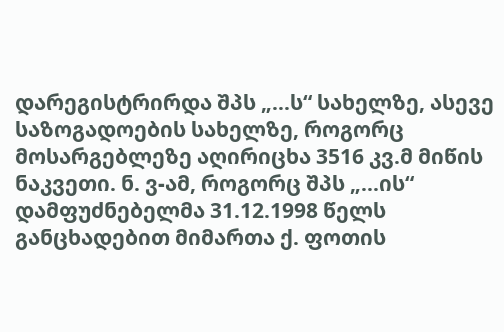დარეგისტრირდა შპს „...ს“ სახელზე, ასევე საზოგადოების სახელზე, როგორც მოსარგებლეზე აღირიცხა 3516 კვ.მ მიწის ნაკვეთი. ნ. ვ-ამ, როგორც შპს „...ის“ დამფუძნებელმა 31.12.1998 წელს განცხადებით მიმართა ქ. ფოთის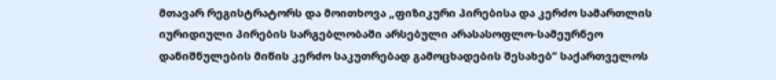მთავარ რეგისტრატორს და მოითხოვა „ფიზიკური პირებისა და კერძო სამართლის იურიდიული პირების სარგებლობაში არსებული არასასოფლო-სამეურნეო დანიშნულების მიწის კერძო საკუთრებად გამოცხადების შესახებ“ საქართველოს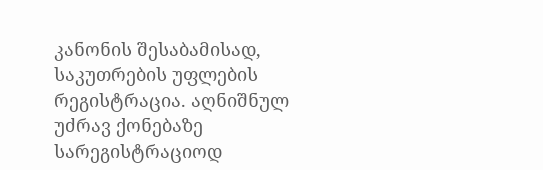კანონის შესაბამისად, საკუთრების უფლების რეგისტრაცია. აღნიშნულ უძრავ ქონებაზე სარეგისტრაციოდ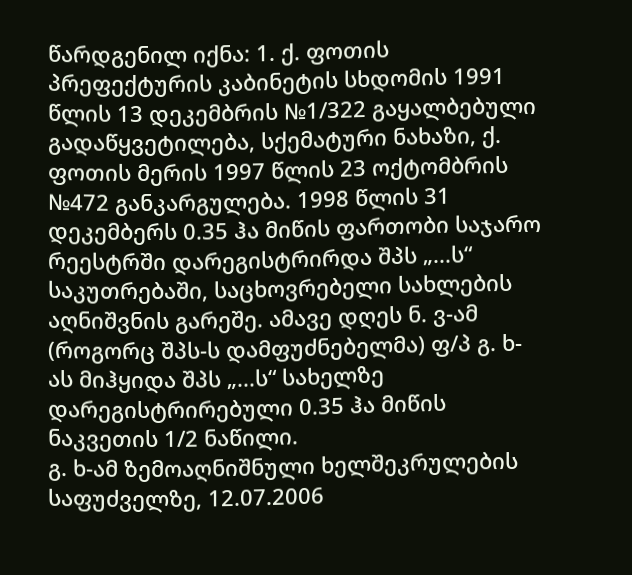წარდგენილ იქნა: 1. ქ. ფოთის პრეფექტურის კაბინეტის სხდომის 1991 წლის 13 დეკემბრის №1/322 გაყალბებული გადაწყვეტილება, სქემატური ნახაზი, ქ. ფოთის მერის 1997 წლის 23 ოქტომბრის №472 განკარგულება. 1998 წლის 31 დეკემბერს 0.35 ჰა მიწის ფართობი საჯარო რეესტრში დარეგისტრირდა შპს „...ს“ საკუთრებაში, საცხოვრებელი სახლების აღნიშვნის გარეშე. ამავე დღეს ნ. ვ-ამ (როგორც შპს-ს დამფუძნებელმა) ფ/პ გ. ხ-ას მიჰყიდა შპს „...ს“ სახელზე დარეგისტრირებული 0.35 ჰა მიწის ნაკვეთის 1/2 ნაწილი.
გ. ხ-ამ ზემოაღნიშნული ხელშეკრულების საფუძველზე, 12.07.2006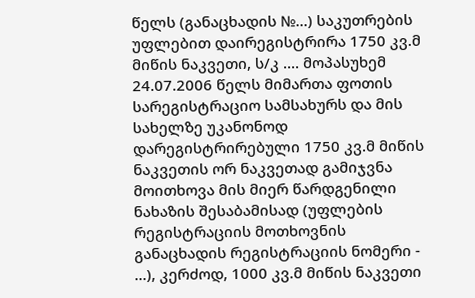წელს (განაცხადის №...) საკუთრების უფლებით დაირეგისტრირა 1750 კვ.მ მიწის ნაკვეთი, ს/კ .... მოპასუხემ 24.07.2006 წელს მიმართა ფოთის სარეგისტრაციო სამსახურს და მის სახელზე უკანონოდ დარეგისტრირებული 1750 კვ.მ მიწის ნაკვეთის ორ ნაკვეთად გამიჯვნა მოითხოვა მის მიერ წარდგენილი ნახაზის შესაბამისად (უფლების რეგისტრაციის მოთხოვნის განაცხადის რეგისტრაციის ნომერი - ...), კერძოდ, 1000 კვ.მ მიწის ნაკვეთი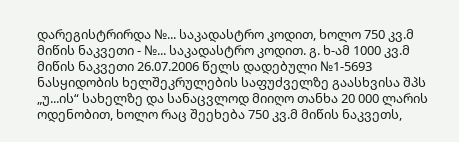დარეგისტრირდა №... საკადასტრო კოდით, ხოლო 750 კვ.მ მიწის ნაკვეთი - №... საკადასტრო კოდით. გ. ხ-ამ 1000 კვ.მ მიწის ნაკვეთი 26.07.2006 წელს დადებული №1-5693 ნასყიდობის ხელშეკრულების საფუძველზე გაასხვისა შპს „უ...ის“ სახელზე და სანაცვლოდ მიიღო თანხა 20 000 ლარის ოდენობით, ხოლო რაც შეეხება 750 კვ.მ მიწის ნაკვეთს,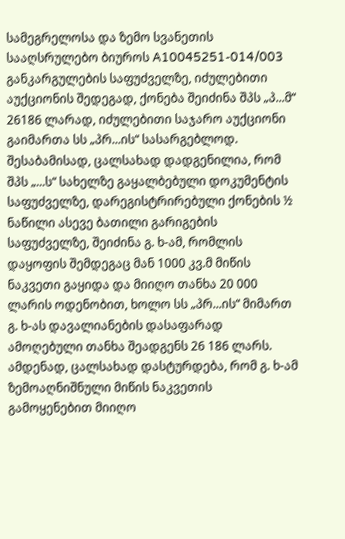სამეგრელოსა და ზემო სვანეთის სააღსრულებო ბიუროს A10045251-014/003 განკარგულების საფუძველზე, იძულებითი აუქციონის შედეგად, ქონება შეიძინა შპს „პ...მ“ 26186 ლარად, იძულებითი საჯარო აუქციონი გაიმართა სს „პრ...ის“ სასარგებლოდ. შესაბამისად, ცალსახად დადგენილია, რომ შპს „...ს“ სახელზე გაყალბებული დოკუმენტის საფუძველზე, დარეგისტრირებული ქონების ½ ნაწილი ასევე ბათილი გარიგების საფუძველზე, შეიძინა გ. ხ-ამ, რომლის დაყოფის შემდეგაც მან 1000 კვ.მ მიწის ნაკვეთი გაყიდა და მიიღო თანხა 20 000 ლარის ოდენობით, ხოლო სს „პრ...ის“ მიმართ გ. ხ-ას დავალიანების დასაფარად ამოღებული თანხა შეადგენს 26 186 ლარს. ამდენად, ცალსახად დასტურდება, რომ გ. ხ-ამ ზემოაღნიშნული მიწის ნაკვეთის გამოყენებით მიიღო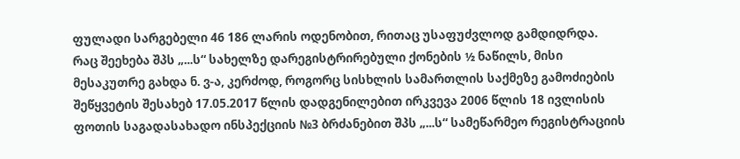ფულადი სარგებელი 46 186 ლარის ოდენობით, რითაც უსაფუძვლოდ გამდიდრდა.
რაც შეეხება შპს „...ს“ სახელზე დარეგისტრირებული ქონების ½ ნაწილს, მისი მესაკუთრე გახდა ნ. ვ-ა, კერძოდ, როგორც სისხლის სამართლის საქმეზე გამოძიების შეწყვეტის შესახებ 17.05.2017 წლის დადგენილებით ირკვევა 2006 წლის 18 ივლისის ფოთის საგადასახადო ინსპექციის №3 ბრძანებით შპს „...ს“ სამეწარმეო რეგისტრაციის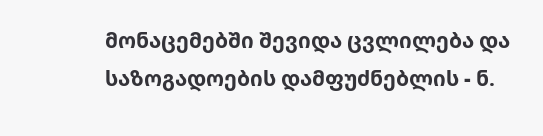მონაცემებში შევიდა ცვლილება და საზოგადოების დამფუძნებლის - ნ.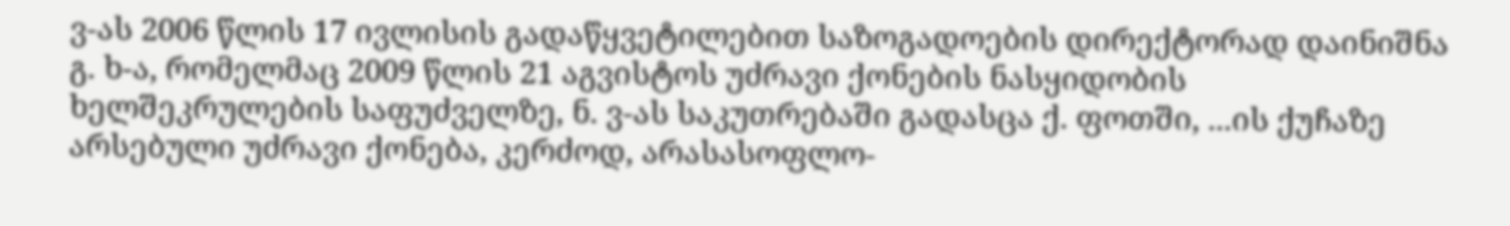ვ-ას 2006 წლის 17 ივლისის გადაწყვეტილებით საზოგადოების დირექტორად დაინიშნა გ. ხ-ა, რომელმაც 2009 წლის 21 აგვისტოს უძრავი ქონების ნასყიდობის ხელშეკრულების საფუძველზე, ნ. ვ-ას საკუთრებაში გადასცა ქ. ფოთში, ...ის ქუჩაზე არსებული უძრავი ქონება, კერძოდ, არასასოფლო-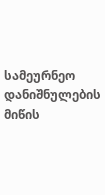სამეურნეო დანიშნულების მიწის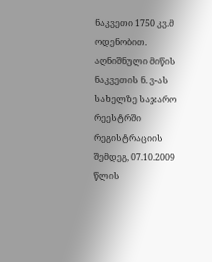ნაკვეთი 1750 კვ.მ ოდენობით. აღნიშნული მიწის ნაკვეთის ნ. ვ-ას სახელზე საჯარო რეესტრში რეგისტრაციის შემდეგ, 07.10.2009 წლის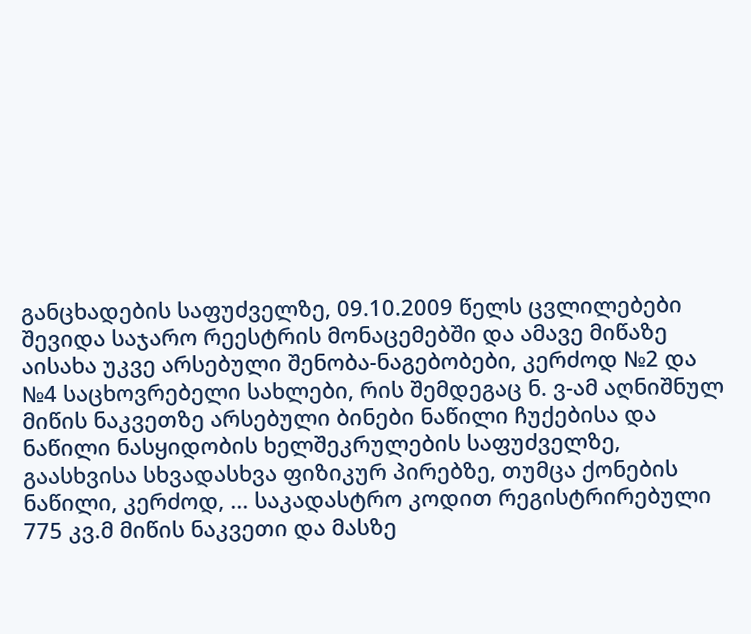განცხადების საფუძველზე, 09.10.2009 წელს ცვლილებები შევიდა საჯარო რეესტრის მონაცემებში და ამავე მიწაზე აისახა უკვე არსებული შენობა-ნაგებობები, კერძოდ №2 და №4 საცხოვრებელი სახლები, რის შემდეგაც ნ. ვ-ამ აღნიშნულ მიწის ნაკვეთზე არსებული ბინები ნაწილი ჩუქებისა და ნაწილი ნასყიდობის ხელშეკრულების საფუძველზე, გაასხვისა სხვადასხვა ფიზიკურ პირებზე, თუმცა ქონების ნაწილი, კერძოდ, ... საკადასტრო კოდით რეგისტრირებული 775 კვ.მ მიწის ნაკვეთი და მასზე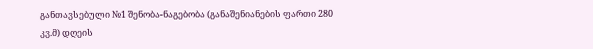განთავსებული №1 შენობა-ნაგებობა (განაშენიანების ფართი 280 კვ.მ) დღეის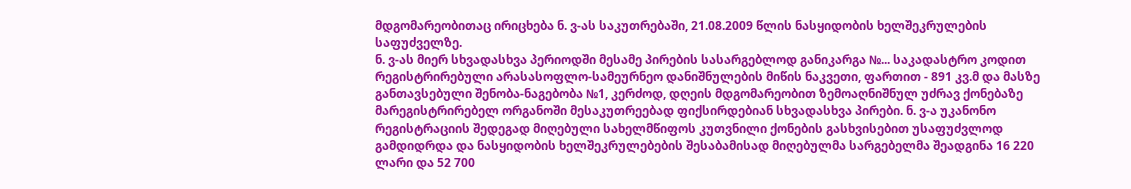მდგომარეობითაც ირიცხება ნ. ვ-ას საკუთრებაში, 21.08.2009 წლის ნასყიდობის ხელშეკრულების საფუძველზე.
ნ. ვ-ას მიერ სხვადასხვა პერიოდში მესამე პირების სასარგებლოდ განიკარგა №... საკადასტრო კოდით რეგისტრირებული არასასოფლო-სამეურნეო დანიშნულების მიწის ნაკვეთი, ფართით - 891 კვ.მ და მასზე განთავსებული შენობა-ნაგებობა №1, კერძოდ, დღეის მდგომარეობით ზემოაღნიშნულ უძრავ ქონებაზე მარეგისტრირებელ ორგანოში მესაკუთრეებად ფიქსირდებიან სხვადასხვა პირები. ნ. ვ-ა უკანონო რეგისტრაციის შედეგად მიღებული სახელმწიფოს კუთვნილი ქონების გასხვისებით უსაფუძვლოდ გამდიდრდა და ნასყიდობის ხელშეკრულებების შესაბამისად მიღებულმა სარგებელმა შეადგინა 16 220 ლარი და 52 700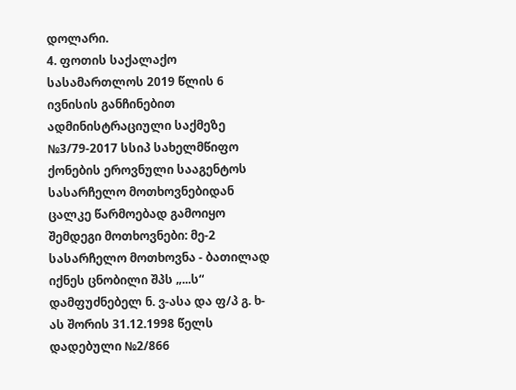დოლარი.
4. ფოთის საქალაქო სასამართლოს 2019 წლის 6 ივნისის განჩინებით ადმინისტრაციული საქმეზე №3/79-2017 სსიპ სახელმწიფო ქონების ეროვნული სააგენტოს სასარჩელო მოთხოვნებიდან ცალკე წარმოებად გამოიყო შემდეგი მოთხოვნები: მე-2 სასარჩელო მოთხოვნა - ბათილად იქნეს ცნობილი შპს „...ს“ დამფუძნებელ ნ. ვ-ასა და ფ/პ გ. ხ-ას შორის 31.12.1998 წელს დადებული №2/866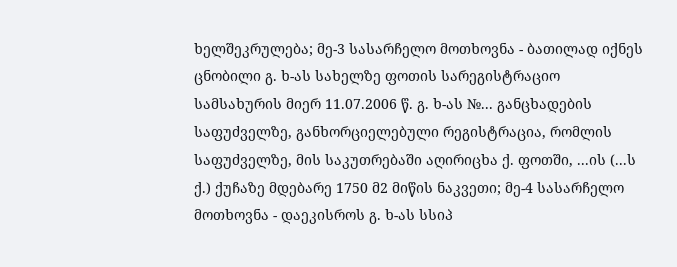ხელშეკრულება; მე-3 სასარჩელო მოთხოვნა - ბათილად იქნეს ცნობილი გ. ხ-ას სახელზე ფოთის სარეგისტრაციო სამსახურის მიერ 11.07.2006 წ. გ. ხ-ას №... განცხადების საფუძველზე, განხორციელებული რეგისტრაცია, რომლის საფუძველზე, მის საკუთრებაში აღირიცხა ქ. ფოთში, ...ის (...ს ქ.) ქუჩაზე მდებარე 1750 მ2 მიწის ნაკვეთი; მე-4 სასარჩელო მოთხოვნა - დაეკისროს გ. ხ-ას სსიპ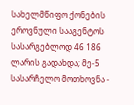სახელმწიფო ქონების ეროვნული სააგენტოს სასარგებლოდ 46 186 ლარის გადახდა; მე-5 სასარჩელო მოთხოვნა -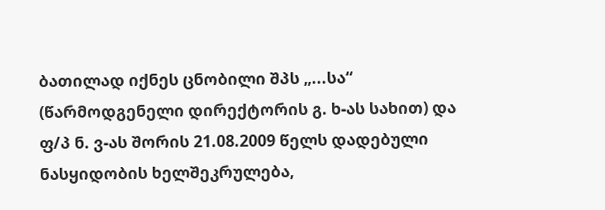ბათილად იქნეს ცნობილი შპს „...სა“ (წარმოდგენელი დირექტორის გ. ხ-ას სახით) და ფ/პ ნ. ვ-ას შორის 21.08.2009 წელს დადებული ნასყიდობის ხელშეკრულება,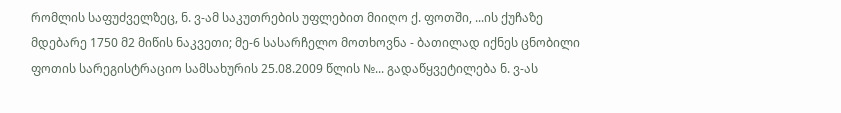რომლის საფუძველზეც, ნ. ვ-ამ საკუთრების უფლებით მიიღო ქ. ფოთში, ...ის ქუჩაზე მდებარე 1750 მ2 მიწის ნაკვეთი; მე-6 სასარჩელო მოთხოვნა - ბათილად იქნეს ცნობილი ფოთის სარეგისტრაციო სამსახურის 25.08.2009 წლის №... გადაწყვეტილება ნ. ვ-ას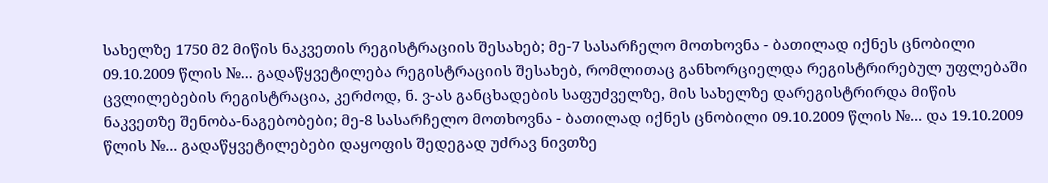სახელზე 1750 მ2 მიწის ნაკვეთის რეგისტრაციის შესახებ; მე-7 სასარჩელო მოთხოვნა - ბათილად იქნეს ცნობილი 09.10.2009 წლის №... გადაწყვეტილება რეგისტრაციის შესახებ, რომლითაც განხორციელდა რეგისტრირებულ უფლებაში ცვლილებების რეგისტრაცია, კერძოდ, ნ. ვ-ას განცხადების საფუძველზე, მის სახელზე დარეგისტრირდა მიწის ნაკვეთზე შენობა-ნაგებობები; მე-8 სასარჩელო მოთხოვნა - ბათილად იქნეს ცნობილი 09.10.2009 წლის №... და 19.10.2009 წლის №... გადაწყვეტილებები დაყოფის შედეგად უძრავ ნივთზე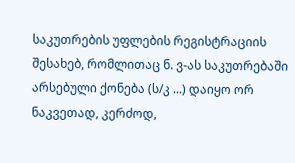საკუთრების უფლების რეგისტრაციის შესახებ, რომლითაც ნ. ვ-ას საკუთრებაში არსებული ქონება (ს/კ ...) დაიყო ორ ნაკვეთად, კერძოდ,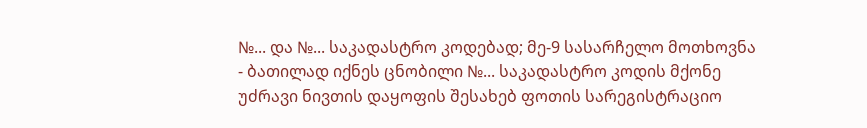№... და №... საკადასტრო კოდებად; მე-9 სასარჩელო მოთხოვნა - ბათილად იქნეს ცნობილი №... საკადასტრო კოდის მქონე უძრავი ნივთის დაყოფის შესახებ ფოთის სარეგისტრაციო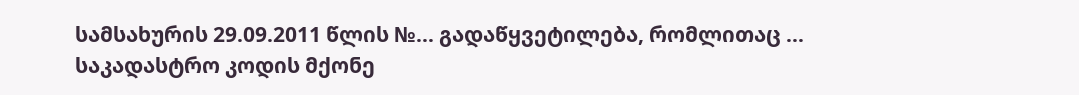სამსახურის 29.09.2011 წლის №... გადაწყვეტილება, რომლითაც ... საკადასტრო კოდის მქონე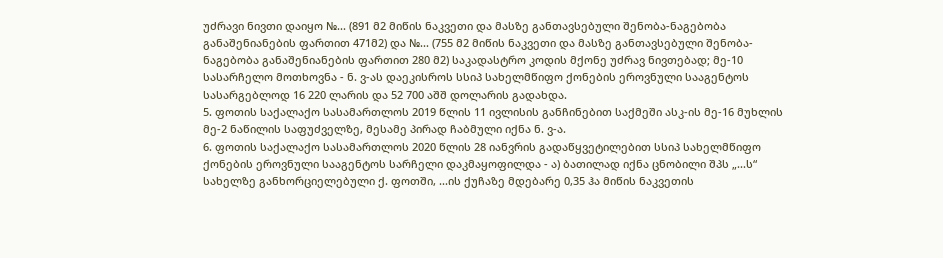უძრავი ნივთი დაიყო №... (891 მ2 მიწის ნაკვეთი და მასზე განთავსებული შენობა-ნაგებობა განაშენიანების ფართით 471მ2) და №... (755 მ2 მიწის ნაკვეთი და მასზე განთავსებული შენობა-ნაგებობა განაშენიანების ფართით 280 მ2) საკადასტრო კოდის მქონე უძრავ ნივთებად; მე-10 სასარჩელო მოთხოვნა - ნ. ვ-ას დაეკისროს სსიპ სახელმწიფო ქონების ეროვნული სააგენტოს სასარგებლოდ 16 220 ლარის და 52 700 აშშ დოლარის გადახდა.
5. ფოთის საქალაქო სასამართლოს 2019 წლის 11 ივლისის განჩინებით საქმეში ასკ-ის მე-16 მუხლის მე-2 ნაწილის საფუძველზე, მესამე პირად ჩაბმული იქნა ნ. ვ-ა.
6. ფოთის საქალაქო სასამართლოს 2020 წლის 28 იანვრის გადაწყვეტილებით სსიპ სახელმწიფო ქონების ეროვნული სააგენტოს სარჩელი დაკმაყოფილდა - ა) ბათილად იქნა ცნობილი შპს „...ს“ სახელზე განხორციელებული ქ. ფოთში, ...ის ქუჩაზე მდებარე 0,35 ჰა მიწის ნაკვეთის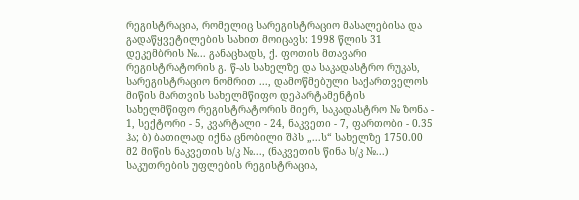რეგისტრაცია, რომელიც სარეგისტრაციო მასალებისა და გადაწყვეტილების სახით მოიცავს: 1998 წლის 31 დეკემბრის №... განაცხადს, ქ. ფოთის მთავარი რეგისტრატორის გ. წ-ას სახელზე და საკადასტრო რუკას, სარეგისტრაციო ნომრით ..., დამოწმებული საქართველოს მიწის მართვის სახელმწიფო დეპარტამენტის სახელმწიფო რეგისტრატორის მიერ, საკადასტრო № ზონა - 1, სექტორი - 5, კვარტალი - 24, ნაკვეთი - 7, ფართობი - 0.35 ჰა; ბ) ბათილად იქნა ცნობილი შპს „...ს“ სახელზე 1750.00 მ2 მიწის ნაკვეთის ს/კ №..., (ნაკვეთის წინა ს/კ №...) საკუთრების უფლების რეგისტრაცია,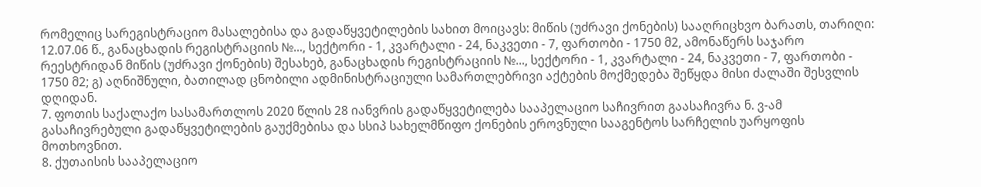რომელიც სარეგისტრაციო მასალებისა და გადაწყვეტილების სახით მოიცავს: მიწის (უძრავი ქონების) სააღრიცხვო ბარათს, თარიღი: 12.07.06 წ., განაცხადის რეგისტრაციის №..., სექტორი - 1, კვარტალი - 24, ნაკვეთი - 7, ფართობი - 1750 მ2, ამონაწერს საჯარო რეესტრიდან მიწის (უძრავი ქონების) შესახებ, განაცხადის რეგისტრაციის №..., სექტორი - 1, კვარტალი - 24, ნაკვეთი - 7, ფართობი - 1750 მ2; გ) აღნიშნული, ბათილად ცნობილი ადმინისტრაციული სამართლებრივი აქტების მოქმედება შეწყდა მისი ძალაში შესვლის დღიდან.
7. ფოთის საქალაქო სასამართლოს 2020 წლის 28 იანვრის გადაწყვეტილება სააპელაციო საჩივრით გაასაჩივრა ნ. ვ-ამ გასაჩივრებული გადაწყვეტილების გაუქმებისა და სსიპ სახელმწიფო ქონების ეროვნული სააგენტოს სარჩელის უარყოფის მოთხოვნით.
8. ქუთაისის სააპელაციო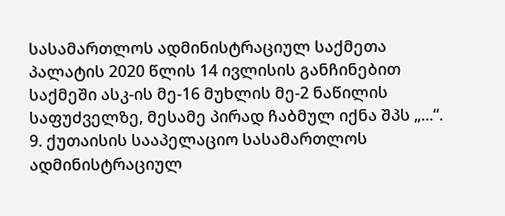სასამართლოს ადმინისტრაციულ საქმეთა პალატის 2020 წლის 14 ივლისის განჩინებით საქმეში ასკ-ის მე-16 მუხლის მე-2 ნაწილის საფუძველზე, მესამე პირად ჩაბმულ იქნა შპს „...“.
9. ქუთაისის სააპელაციო სასამართლოს ადმინისტრაციულ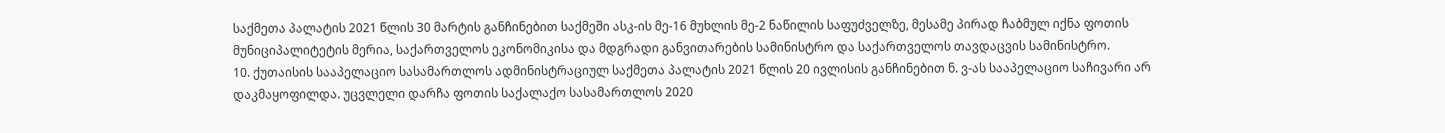საქმეთა პალატის 2021 წლის 30 მარტის განჩინებით საქმეში ასკ-ის მე-16 მუხლის მე-2 ნაწილის საფუძველზე, მესამე პირად ჩაბმულ იქნა ფოთის მუნიციპალიტეტის მერია, საქართველოს ეკონომიკისა და მდგრადი განვითარების სამინისტრო და საქართველოს თავდაცვის სამინისტრო.
10. ქუთაისის სააპელაციო სასამართლოს ადმინისტრაციულ საქმეთა პალატის 2021 წლის 20 ივლისის განჩინებით ნ. ვ-ას სააპელაციო საჩივარი არ დაკმაყოფილდა. უცვლელი დარჩა ფოთის საქალაქო სასამართლოს 2020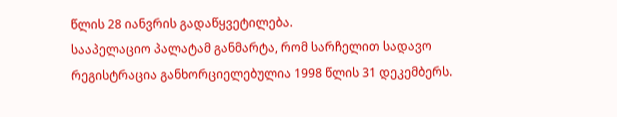წლის 28 იანვრის გადაწყვეტილება.
სააპელაციო პალატამ განმარტა, რომ სარჩელით სადავო რეგისტრაცია განხორციელებულია 1998 წლის 31 დეკემბერს.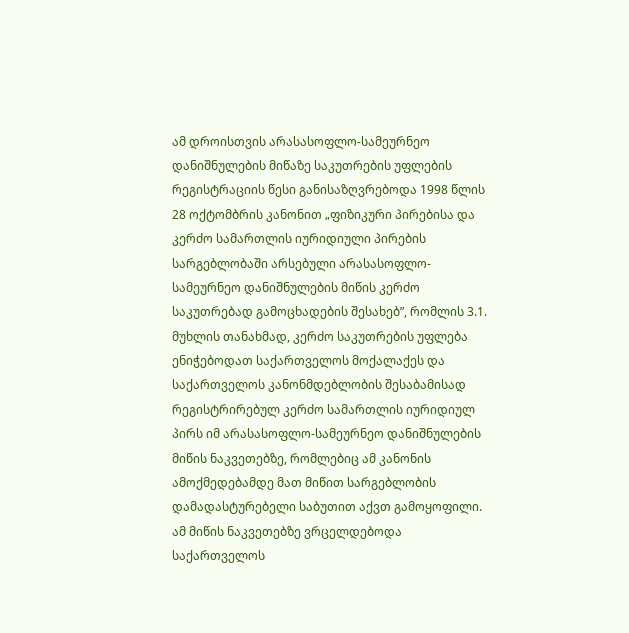ამ დროისთვის არასასოფლო-სამეურნეო დანიშნულების მიწაზე საკუთრების უფლების რეგისტრაციის წესი განისაზღვრებოდა 1998 წლის 28 ოქტომბრის კანონით „ფიზიკური პირებისა და კერძო სამართლის იურიდიული პირების სარგებლობაში არსებული არასასოფლო-სამეურნეო დანიშნულების მიწის კერძო საკუთრებად გამოცხადების შესახებ”, რომლის 3.1. მუხლის თანახმად, კერძო საკუთრების უფლება ენიჭებოდათ საქართველოს მოქალაქეს და საქართველოს კანონმდებლობის შესაბამისად რეგისტრირებულ კერძო სამართლის იურიდიულ პირს იმ არასასოფლო-სამეურნეო დანიშნულების მიწის ნაკვეთებზე, რომლებიც ამ კანონის ამოქმედებამდე მათ მიწით სარგებლობის დამადასტურებელი საბუთით აქვთ გამოყოფილი. ამ მიწის ნაკვეთებზე ვრცელდებოდა საქართველოს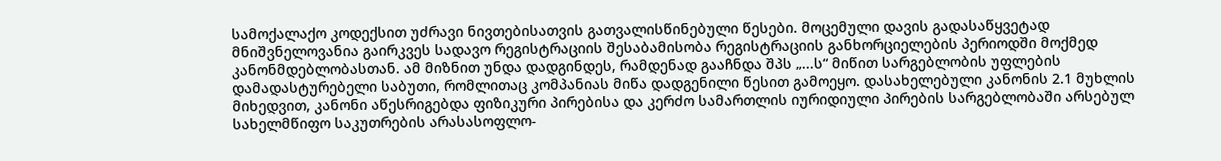სამოქალაქო კოდექსით უძრავი ნივთებისათვის გათვალისწინებული წესები. მოცემული დავის გადასაწყვეტად მნიშვნელოვანია გაირკვეს სადავო რეგისტრაციის შესაბამისობა რეგისტრაციის განხორციელების პერიოდში მოქმედ კანონმდებლობასთან. ამ მიზნით უნდა დადგინდეს, რამდენად გააჩნდა შპს „...ს“ მიწით სარგებლობის უფლების დამადასტურებელი საბუთი, რომლითაც კომპანიას მიწა დადგენილი წესით გამოეყო. დასახელებული კანონის 2.1 მუხლის მიხედვით, კანონი აწესრიგებდა ფიზიკური პირებისა და კერძო სამართლის იურიდიული პირების სარგებლობაში არსებულ სახელმწიფო საკუთრების არასასოფლო-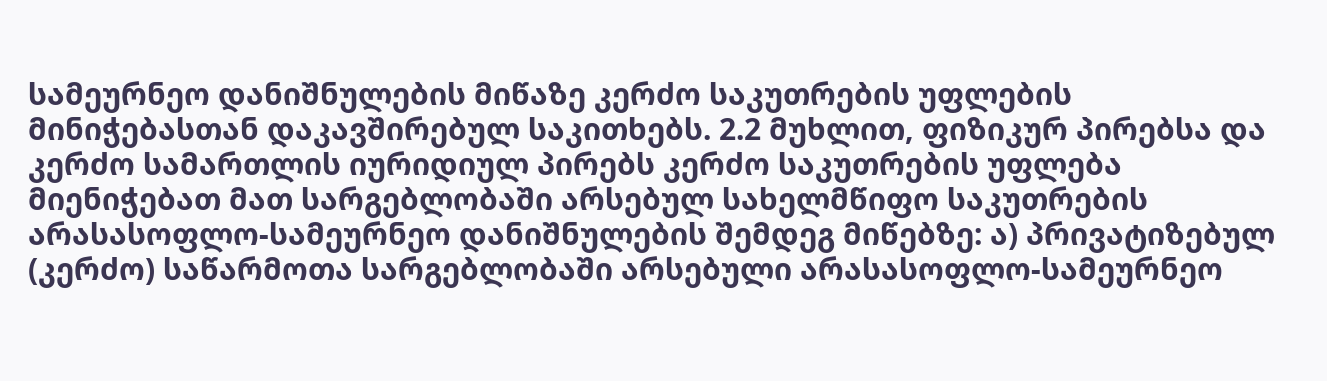სამეურნეო დანიშნულების მიწაზე კერძო საკუთრების უფლების მინიჭებასთან დაკავშირებულ საკითხებს. 2.2 მუხლით, ფიზიკურ პირებსა და კერძო სამართლის იურიდიულ პირებს კერძო საკუთრების უფლება მიენიჭებათ მათ სარგებლობაში არსებულ სახელმწიფო საკუთრების არასასოფლო-სამეურნეო დანიშნულების შემდეგ მიწებზე: ა) პრივატიზებულ (კერძო) საწარმოთა სარგებლობაში არსებული არასასოფლო-სამეურნეო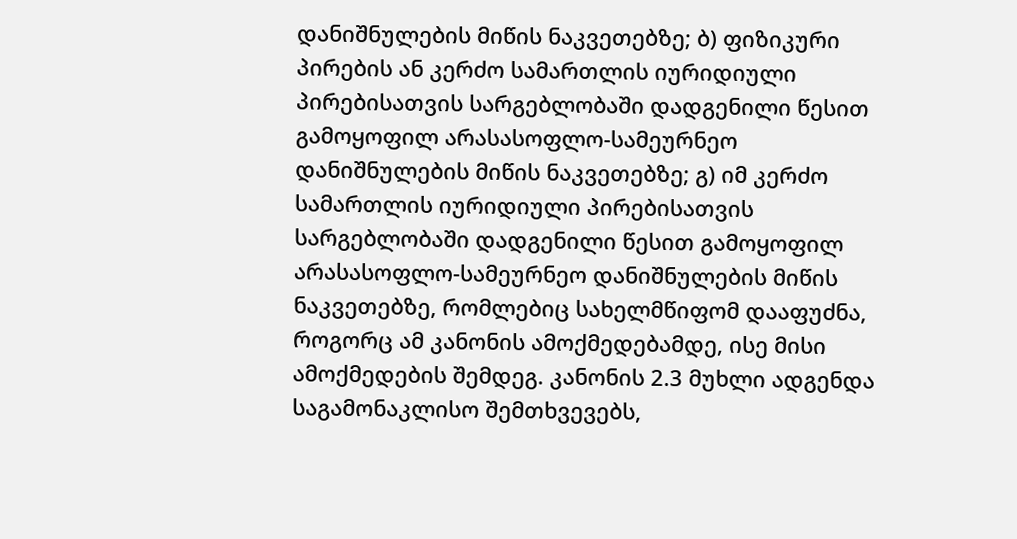დანიშნულების მიწის ნაკვეთებზე; ბ) ფიზიკური პირების ან კერძო სამართლის იურიდიული პირებისათვის სარგებლობაში დადგენილი წესით გამოყოფილ არასასოფლო-სამეურნეო დანიშნულების მიწის ნაკვეთებზე; გ) იმ კერძო სამართლის იურიდიული პირებისათვის სარგებლობაში დადგენილი წესით გამოყოფილ არასასოფლო-სამეურნეო დანიშნულების მიწის ნაკვეთებზე, რომლებიც სახელმწიფომ დააფუძნა, როგორც ამ კანონის ამოქმედებამდე, ისე მისი ამოქმედების შემდეგ. კანონის 2.3 მუხლი ადგენდა საგამონაკლისო შემთხვევებს,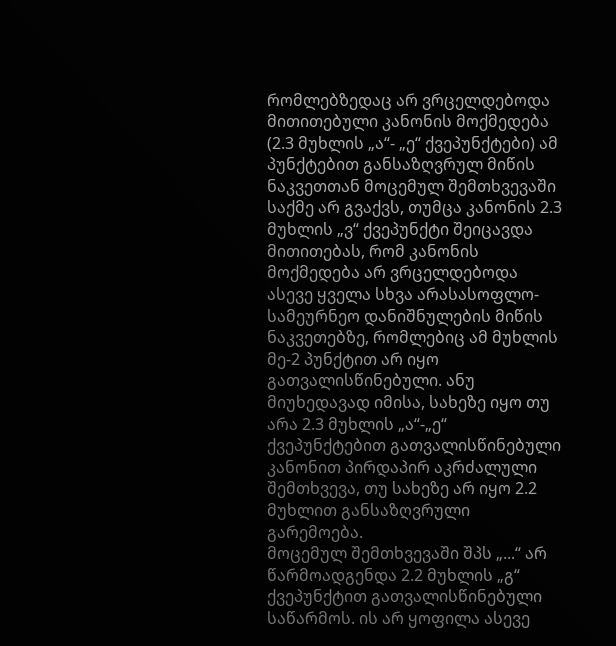რომლებზედაც არ ვრცელდებოდა მითითებული კანონის მოქმედება (2.3 მუხლის „ა“- „ე“ ქვეპუნქტები) ამ პუნქტებით განსაზღვრულ მიწის ნაკვეთთან მოცემულ შემთხვევაში საქმე არ გვაქვს, თუმცა კანონის 2.3 მუხლის „ვ“ ქვეპუნქტი შეიცავდა მითითებას, რომ კანონის მოქმედება არ ვრცელდებოდა ასევე ყველა სხვა არასასოფლო-სამეურნეო დანიშნულების მიწის ნაკვეთებზე, რომლებიც ამ მუხლის მე-2 პუნქტით არ იყო გათვალისწინებული. ანუ მიუხედავად იმისა, სახეზე იყო თუ არა 2.3 მუხლის „ა“-„ე“ ქვეპუნქტებით გათვალისწინებული კანონით პირდაპირ აკრძალული შემთხვევა, თუ სახეზე არ იყო 2.2 მუხლით განსაზღვრული გარემოება.
მოცემულ შემთხვევაში შპს „...“ არ წარმოადგენდა 2.2 მუხლის „გ“ ქვეპუნქტით გათვალისწინებული საწარმოს. ის არ ყოფილა ასევე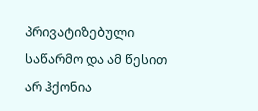პრივატიზებული საწარმო და ამ წესით არ ჰქონია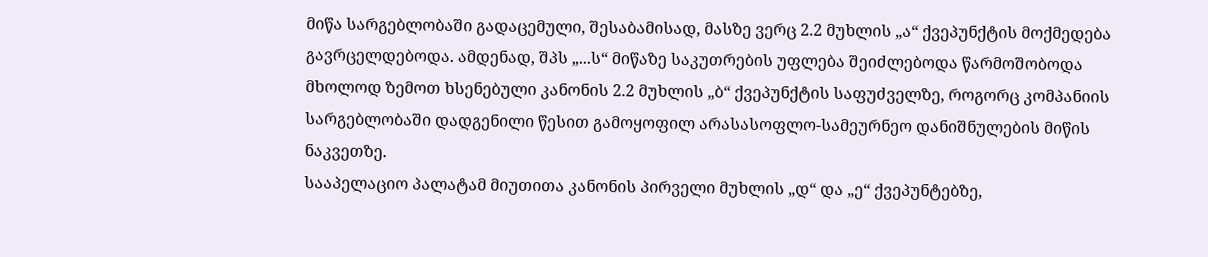მიწა სარგებლობაში გადაცემული, შესაბამისად, მასზე ვერც 2.2 მუხლის „ა“ ქვეპუნქტის მოქმედება გავრცელდებოდა. ამდენად, შპს „...ს“ მიწაზე საკუთრების უფლება შეიძლებოდა წარმოშობოდა მხოლოდ ზემოთ ხსენებული კანონის 2.2 მუხლის „ბ“ ქვეპუნქტის საფუძველზე, როგორც კომპანიის სარგებლობაში დადგენილი წესით გამოყოფილ არასასოფლო-სამეურნეო დანიშნულების მიწის ნაკვეთზე.
სააპელაციო პალატამ მიუთითა კანონის პირველი მუხლის „დ“ და „ე“ ქვეპუნტებზე,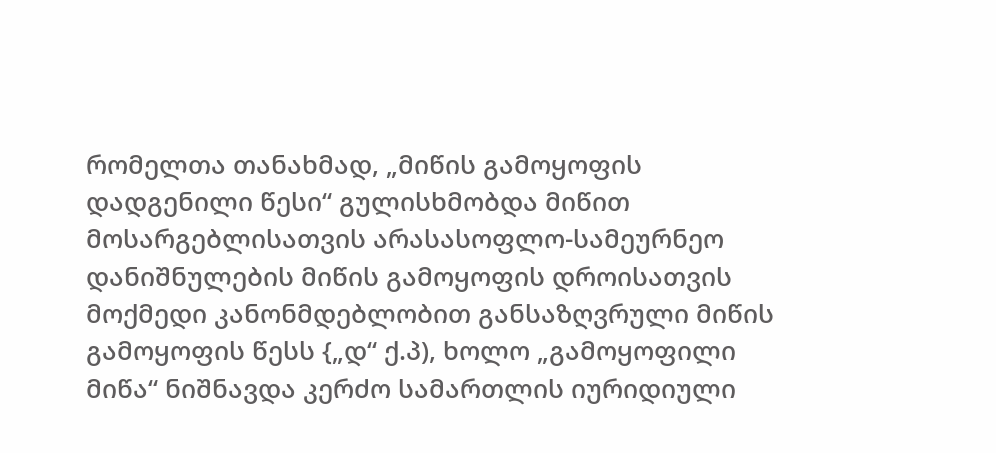რომელთა თანახმად, „მიწის გამოყოფის დადგენილი წესი“ გულისხმობდა მიწით მოსარგებლისათვის არასასოფლო-სამეურნეო დანიშნულების მიწის გამოყოფის დროისათვის მოქმედი კანონმდებლობით განსაზღვრული მიწის გამოყოფის წესს {„დ“ ქ.პ), ხოლო „გამოყოფილი მიწა“ ნიშნავდა კერძო სამართლის იურიდიული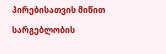პირებისათვის მიწით სარგებლობის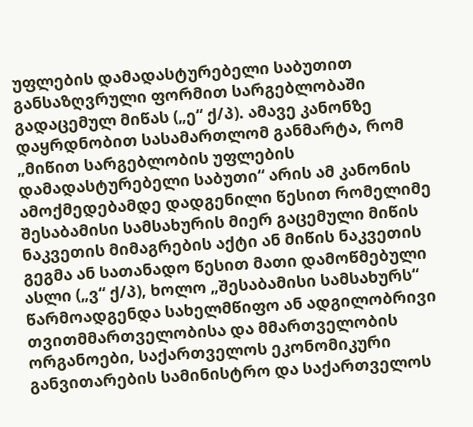უფლების დამადასტურებელი საბუთით განსაზღვრული ფორმით სარგებლობაში გადაცემულ მიწას („ე“ ქ/პ). ამავე კანონზე დაყრდნობით სასამართლომ განმარტა, რომ „მიწით სარგებლობის უფლების დამადასტურებელი საბუთი“ არის ამ კანონის ამოქმედებამდე დადგენილი წესით რომელიმე შესაბამისი სამსახურის მიერ გაცემული მიწის ნაკვეთის მიმაგრების აქტი ან მიწის ნაკვეთის გეგმა ან სათანადო წესით მათი დამოწმებული ასლი („ვ“ ქ/პ), ხოლო „შესაბამისი სამსახურს“ წარმოადგენდა სახელმწიფო ან ადგილობრივი თვითმმართველობისა და მმართველობის ორგანოები, საქართველოს ეკონომიკური განვითარების სამინისტრო და საქართველოს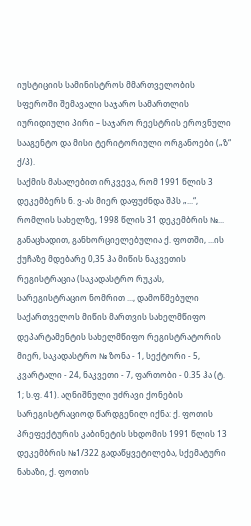იუსტიციის სამინისტროს მმართველობის სფეროში შემავალი საჯარო სამართლის იურიდიული პირი – საჯარო რეესტრის ეროვნული სააგენტო და მისი ტერიტორიული ორგანოები („ზ“ ქ/პ).
საქმის მასალებით ირკვევა, რომ 1991 წლის 3 დეკემბერს ნ. ვ-ას მიერ დაფუძნდა შპს „...“, რომლის სახელზე, 1998 წლის 31 დეკემბრის №... განაცხადით, განხორციელებულია ქ. ფოთში, ...ის ქუჩაზე მდებარე 0,35 ჰა მიწის ნაკვეთის რეგისტრაცია (საკადასტრო რუკას, სარეგისტრაციო ნომრით ..., დამოწმებული საქართველოს მიწის მართვის სახელმწიფო დეპარტამენტის სახელმწიფო რეგისტრატორის მიერ, საკადასტრო № ზონა - 1, სექტორი - 5, კვარტალი - 24, ნაკვეთი - 7, ფართობი - 0.35 ჰა (ტ. 1; ს.ფ. 41). აღნიშნული უძრავი ქონების სარეგისტრაციოდ წარდგენილ იქნა: ქ. ფოთის პრეფექტურის კაბინეტის სხდომის 1991 წლის 13 დეკემბრის №1/322 გადაწყვეტილება, სქემატური ნახაზი, ქ. ფოთის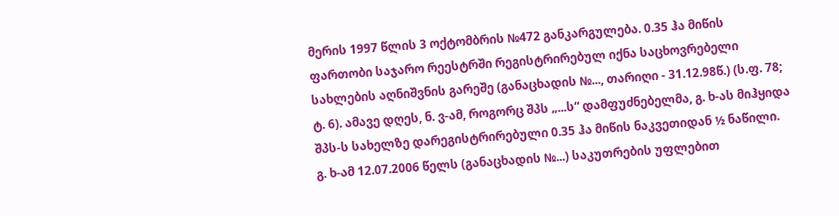მერის 1997 წლის 3 ოქტომბრის №472 განკარგულება. 0.35 ჰა მიწის ფართობი საჯარო რეესტრში რეგისტრირებულ იქნა საცხოვრებელი სახლების აღნიშვნის გარეშე (განაცხადის №..., თარიღი - 31.12.98წ.) (ს.ფ. 78; ტ. 6). ამავე დღეს, ნ. ვ-ამ, როგორც შპს „...ს“ დამფუძნებელმა, გ. ხ-ას მიჰყიდა შპს-ს სახელზე დარეგისტრირებული 0.35 ჰა მიწის ნაკვეთიდან ½ ნაწილი. გ. ხ-ამ 12.07.2006 წელს (განაცხადის №...) საკუთრების უფლებით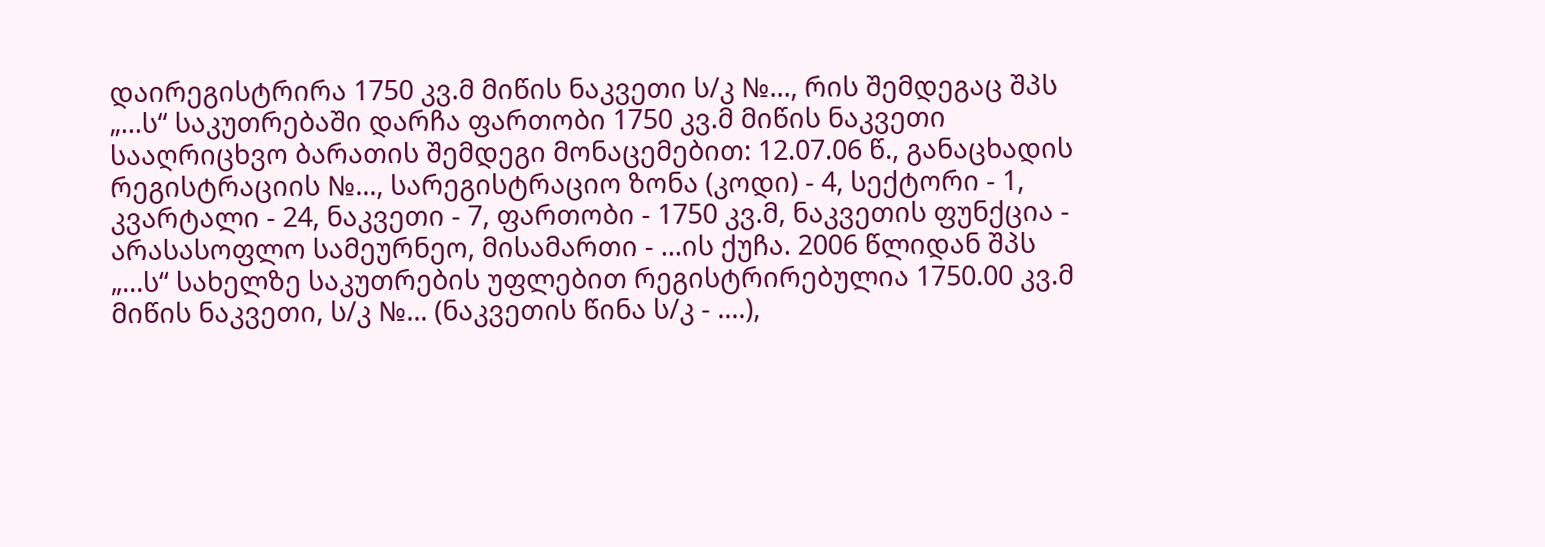დაირეგისტრირა 1750 კვ.მ მიწის ნაკვეთი ს/კ №..., რის შემდეგაც შპს „...ს“ საკუთრებაში დარჩა ფართობი 1750 კვ.მ მიწის ნაკვეთი სააღრიცხვო ბარათის შემდეგი მონაცემებით: 12.07.06 წ., განაცხადის რეგისტრაციის №..., სარეგისტრაციო ზონა (კოდი) - 4, სექტორი - 1, კვარტალი - 24, ნაკვეთი - 7, ფართობი - 1750 კვ.მ, ნაკვეთის ფუნქცია - არასასოფლო სამეურნეო, მისამართი - ...ის ქუჩა. 2006 წლიდან შპს „...ს“ სახელზე საკუთრების უფლებით რეგისტრირებულია 1750.00 კვ.მ მიწის ნაკვეთი, ს/კ №... (ნაკვეთის წინა ს/კ - ....),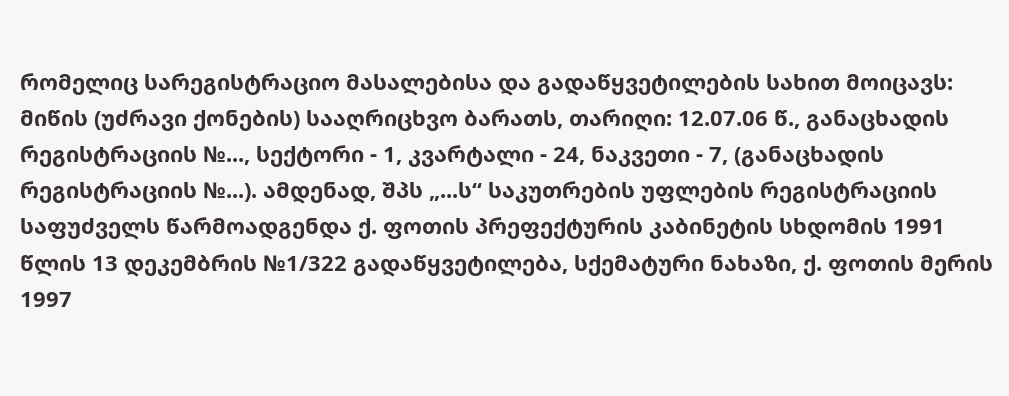რომელიც სარეგისტრაციო მასალებისა და გადაწყვეტილების სახით მოიცავს: მიწის (უძრავი ქონების) სააღრიცხვო ბარათს, თარიღი: 12.07.06 წ., განაცხადის რეგისტრაციის №..., სექტორი - 1, კვარტალი - 24, ნაკვეთი - 7, (განაცხადის რეგისტრაციის №...). ამდენად, შპს „...ს“ საკუთრების უფლების რეგისტრაციის საფუძველს წარმოადგენდა ქ. ფოთის პრეფექტურის კაბინეტის სხდომის 1991 წლის 13 დეკემბრის №1/322 გადაწყვეტილება, სქემატური ნახაზი, ქ. ფოთის მერის 1997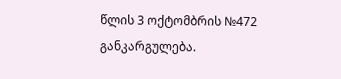წლის 3 ოქტომბრის №472 განკარგულება.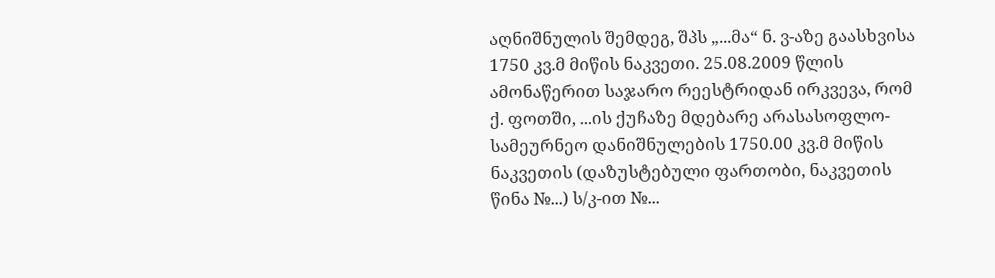აღნიშნულის შემდეგ, შპს „...მა“ ნ. ვ-აზე გაასხვისა 1750 კვ.მ მიწის ნაკვეთი. 25.08.2009 წლის ამონაწერით საჯარო რეესტრიდან ირკვევა, რომ ქ. ფოთში, ...ის ქუჩაზე მდებარე არასასოფლო-სამეურნეო დანიშნულების 1750.00 კვ.მ მიწის ნაკვეთის (დაზუსტებული ფართობი, ნაკვეთის წინა №...) ს/კ-ით №...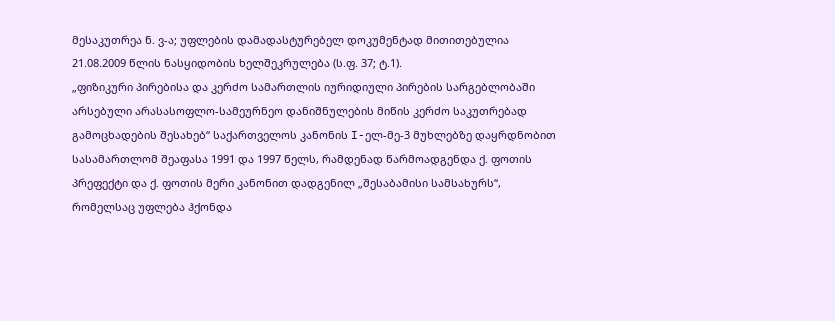მესაკუთრეა ნ. ვ-ა; უფლების დამადასტურებელ დოკუმენტად მითითებულია 21.08.2009 წლის ნასყიდობის ხელშეკრულება (ს.ფ. 37; ტ.1).
„ფიზიკური პირებისა და კერძო სამართლის იურიდიული პირების სარგებლობაში არსებული არასასოფლო-სამეურნეო დანიშნულების მიწის კერძო საკუთრებად გამოცხადების შესახებ“ საქართველოს კანონის I-ელ-მე-3 მუხლებზე დაყრდნობით სასამართლომ შეაფასა 1991 და 1997 წელს, რამდენად წარმოადგენდა ქ. ფოთის პრეფექტი და ქ. ფოთის მერი კანონით დადგენილ „შესაბამისი სამსახურს“, რომელსაც უფლება ჰქონდა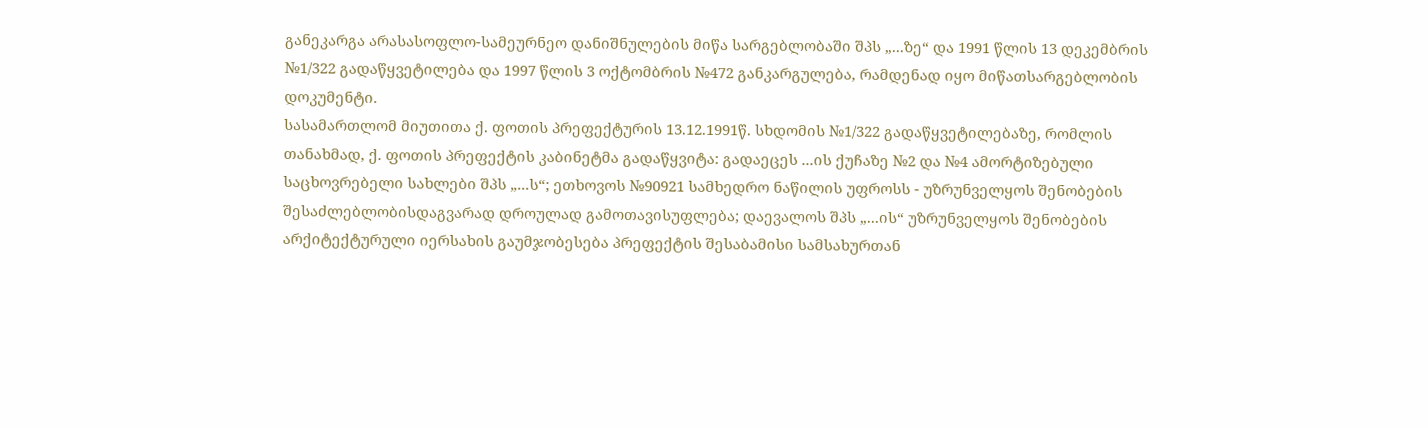განეკარგა არასასოფლო-სამეურნეო დანიშნულების მიწა სარგებლობაში შპს „...ზე“ და 1991 წლის 13 დეკემბრის №1/322 გადაწყვეტილება და 1997 წლის 3 ოქტომბრის №472 განკარგულება, რამდენად იყო მიწათსარგებლობის დოკუმენტი.
სასამართლომ მიუთითა ქ. ფოთის პრეფექტურის 13.12.1991წ. სხდომის №1/322 გადაწყვეტილებაზე, რომლის თანახმად, ქ. ფოთის პრეფექტის კაბინეტმა გადაწყვიტა: გადაეცეს ...ის ქუჩაზე №2 და №4 ამორტიზებული საცხოვრებელი სახლები შპს „...ს“; ეთხოვოს №90921 სამხედრო ნაწილის უფროსს - უზრუნველყოს შენობების შესაძლებლობისდაგვარად დროულად გამოთავისუფლება; დაევალოს შპს „...ის“ უზრუნველყოს შენობების არქიტექტურული იერსახის გაუმჯობესება პრეფექტის შესაბამისი სამსახურთან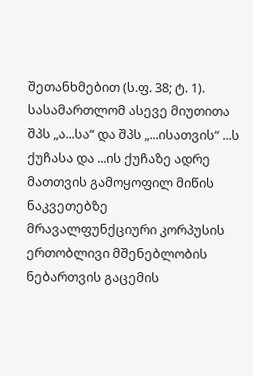შეთანხმებით (ს.ფ. 38; ტ. 1).
სასამართლომ ასევე მიუთითა შპს „ა...სა“ და შპს „...ისათვის“ ...ს ქუჩასა და ...ის ქუჩაზე ადრე მათთვის გამოყოფილ მიწის ნაკვეთებზე მრავალფუნქციური კორპუსის ერთობლივი მშენებლობის ნებართვის გაცემის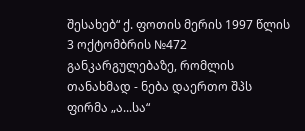შესახებ“ ქ. ფოთის მერის 1997 წლის 3 ოქტომბრის №472 განკარგულებაზე, რომლის თანახმად - ნება დაერთო შპს ფირმა „ა...სა“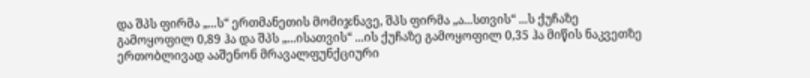და შპს ფირმა „...ს“ ერთმანეთის მომიჯნავე, შპს ფირმა „ა...სთვის“ ...ს ქუჩაზე გამოყოფილ 0,89 ჰა და შპს „...ისათვის“ ...ის ქუჩაზე გამოყოფილ 0,35 ჰა მიწის ნაკვეთზე ერთობლივად ააშენონ მრავალფუნქციური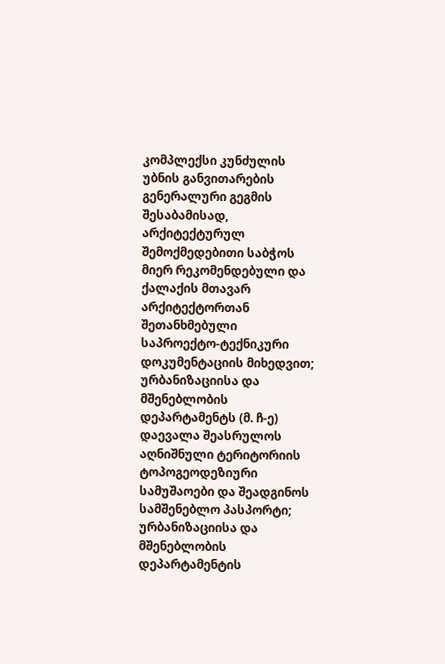კომპლექსი კუნძულის უბნის განვითარების გენერალური გეგმის შესაბამისად, არქიტექტურულ შემოქმედებითი საბჭოს მიერ რეკომენდებული და ქალაქის მთავარ არქიტექტორთან შეთანხმებული საპროექტო-ტექნიკური დოკუმენტაციის მიხედვით; ურბანიზაციისა და მშენებლობის დეპარტამენტს (მ. ჩ-ე) დაევალა შეასრულოს აღნიშნული ტერიტორიის ტოპოგეოდეზიური სამუშაოები და შეადგინოს სამშენებლო პასპორტი; ურბანიზაციისა და მშენებლობის დეპარტამენტის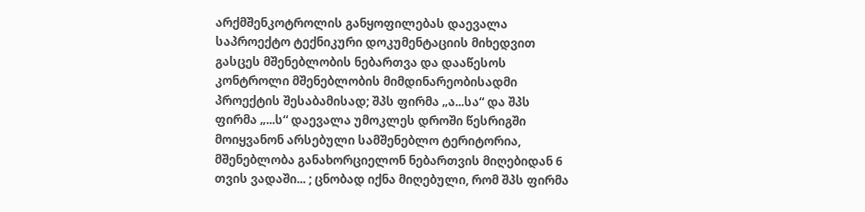არქმშენკოტროლის განყოფილებას დაევალა საპროექტო ტექნიკური დოკუმენტაციის მიხედვით გასცეს მშენებლობის ნებართვა და დააწესოს კონტროლი მშენებლობის მიმდინარეობისადმი პროექტის შესაბამისად; შპს ფირმა „ა...სა“ და შპს ფირმა „...ს“ დაევალა უმოკლეს დროში წესრიგში მოიყვანონ არსებული სამშენებლო ტერიტორია, მშენებლობა განახორციელონ ნებართვის მიღებიდან 6 თვის ვადაში... ; ცნობად იქნა მიღებული, რომ შპს ფირმა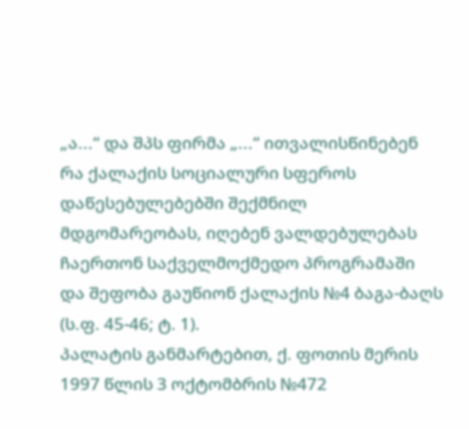„ა...“ და შპს ფირმა „...“ ითვალისწინებენ რა ქალაქის სოციალური სფეროს დაწესებულებებში შექმნილ მდგომარეობას, იღებენ ვალდებულებას ჩაერთონ საქველმოქმედო პროგრამაში და შეფობა გაუწიონ ქალაქის №4 ბაგა-ბაღს (ს.ფ. 45-46; ტ. 1).
პალატის განმარტებით, ქ. ფოთის მერის 1997 წლის 3 ოქტომბრის №472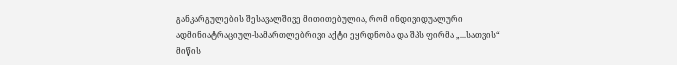განკარგულების შესავალშივე მითითებულია, რომ ინდივიდუალური ადმინიატრაციულ-სამართლებრივი აქტი ეყრდნობა და შპს ფირმა „...სათვის“ მიწის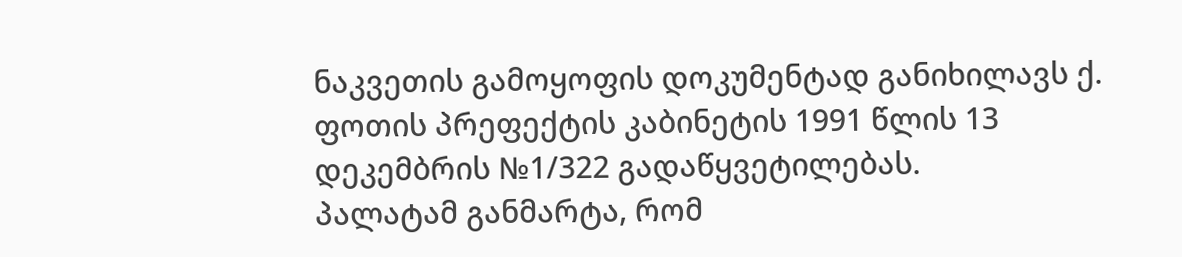ნაკვეთის გამოყოფის დოკუმენტად განიხილავს ქ. ფოთის პრეფექტის კაბინეტის 1991 წლის 13 დეკემბრის №1/322 გადაწყვეტილებას.
პალატამ განმარტა, რომ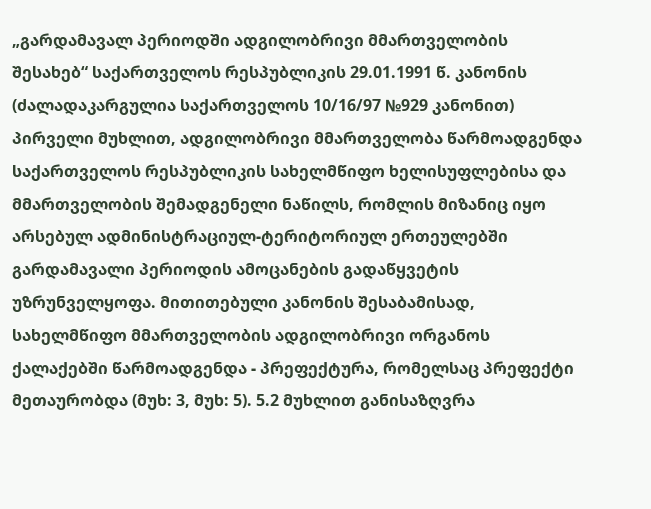„გარდამავალ პერიოდში ადგილობრივი მმართველობის შესახებ“ საქართველოს რესპუბლიკის 29.01.1991 წ. კანონის (ძალადაკარგულია საქართველოს 10/16/97 №929 კანონით) პირველი მუხლით, ადგილობრივი მმართველობა წარმოადგენდა საქართველოს რესპუბლიკის სახელმწიფო ხელისუფლებისა და მმართველობის შემადგენელი ნაწილს, რომლის მიზანიც იყო არსებულ ადმინისტრაციულ-ტერიტორიულ ერთეულებში გარდამავალი პერიოდის ამოცანების გადაწყვეტის უზრუნველყოფა. მითითებული კანონის შესაბამისად, სახელმწიფო მმართველობის ადგილობრივი ორგანოს ქალაქებში წარმოადგენდა - პრეფექტურა, რომელსაც პრეფექტი მეთაურობდა (მუხ: 3, მუხ: 5). 5.2 მუხლით განისაზღვრა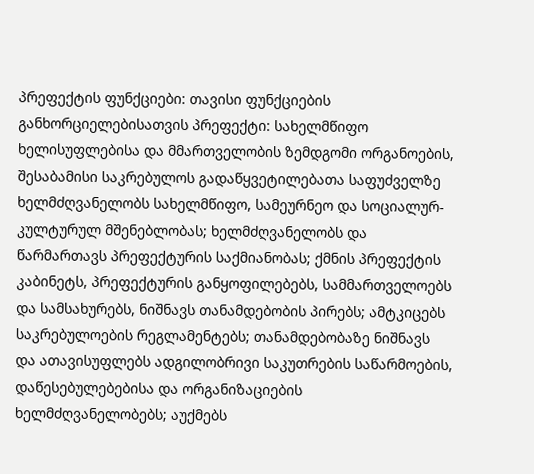პრეფექტის ფუნქციები: თავისი ფუნქციების განხორციელებისათვის პრეფექტი: სახელმწიფო ხელისუფლებისა და მმართველობის ზემდგომი ორგანოების, შესაბამისი საკრებულოს გადაწყვეტილებათა საფუძველზე ხელმძღვანელობს სახელმწიფო, სამეურნეო და სოციალურ-კულტურულ მშენებლობას; ხელმძღვანელობს და წარმართავს პრეფექტურის საქმიანობას; ქმნის პრეფექტის კაბინეტს, პრეფექტურის განყოფილებებს, სამმართველოებს და სამსახურებს, ნიშნავს თანამდებობის პირებს; ამტკიცებს საკრებულოების რეგლამენტებს; თანამდებობაზე ნიშნავს და ათავისუფლებს ადგილობრივი საკუთრების საწარმოების, დაწესებულებებისა და ორგანიზაციების ხელმძღვანელობებს; აუქმებს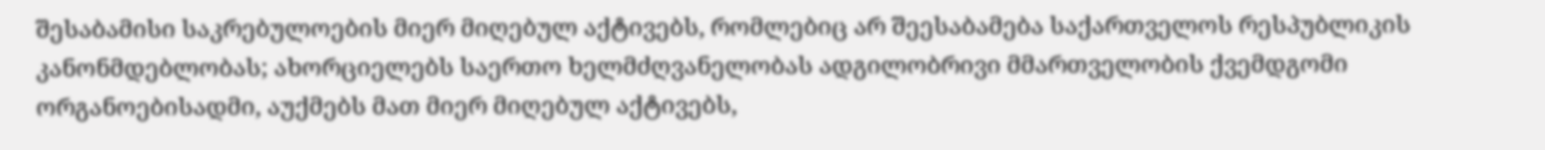შესაბამისი საკრებულოების მიერ მიღებულ აქტივებს, რომლებიც არ შეესაბამება საქართველოს რესპუბლიკის კანონმდებლობას; ახორციელებს საერთო ხელმძღვანელობას ადგილობრივი მმართველობის ქვემდგომი ორგანოებისადმი, აუქმებს მათ მიერ მიღებულ აქტივებს,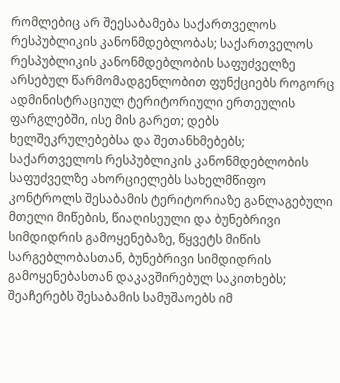რომლებიც არ შეესაბამება საქართველოს რესპუბლიკის კანონმდებლობას; საქართველოს რესპუბლიკის კანონმდებლობის საფუძველზე არსებულ წარმომადგენლობით ფუნქციებს როგორც ადმინისტრაციულ ტერიტორიული ერთეულის ფარგლებში, ისე მის გარეთ; დებს ხელშეკრულებებსა და შეთანხმებებს; საქართველოს რესპუბლიკის კანონმდებლობის საფუძველზე ახორციელებს სახელმწიფო კონტროლს შესაბამის ტერიტორიაზე განლაგებული მთელი მიწების, წიაღისეული და ბუნებრივი სიმდიდრის გამოყენებაზე, წყვეტს მიწის სარგებლობასთან, ბუნებრივი სიმდიდრის გამოყენებასთან დაკავშირებულ საკითხებს; შეაჩერებს შესაბამის სამუშაოებს იმ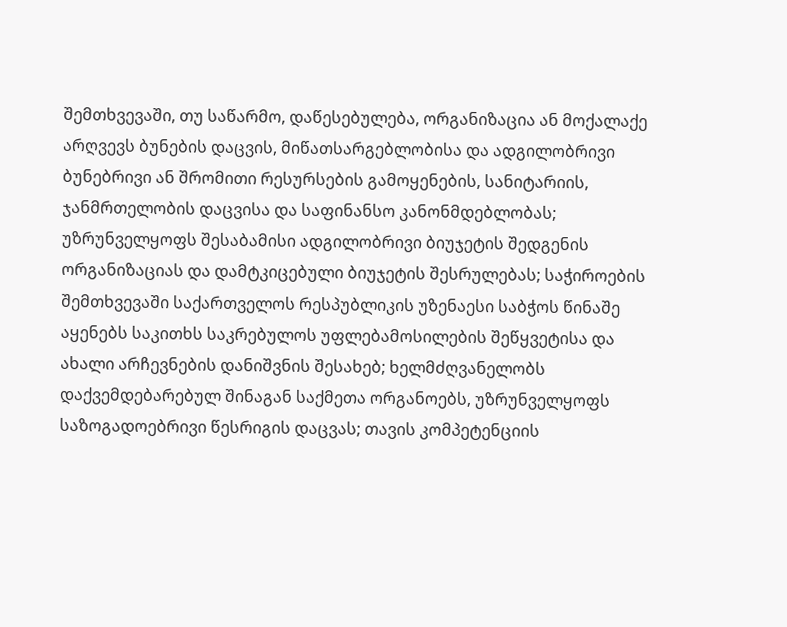შემთხვევაში, თუ საწარმო, დაწესებულება, ორგანიზაცია ან მოქალაქე არღვევს ბუნების დაცვის, მიწათსარგებლობისა და ადგილობრივი ბუნებრივი ან შრომითი რესურსების გამოყენების, სანიტარიის, ჯანმრთელობის დაცვისა და საფინანსო კანონმდებლობას; უზრუნველყოფს შესაბამისი ადგილობრივი ბიუჯეტის შედგენის ორგანიზაციას და დამტკიცებული ბიუჯეტის შესრულებას; საჭიროების შემთხვევაში საქართველოს რესპუბლიკის უზენაესი საბჭოს წინაშე აყენებს საკითხს საკრებულოს უფლებამოსილების შეწყვეტისა და ახალი არჩევნების დანიშვნის შესახებ; ხელმძღვანელობს დაქვემდებარებულ შინაგან საქმეთა ორგანოებს, უზრუნველყოფს საზოგადოებრივი წესრიგის დაცვას; თავის კომპეტენციის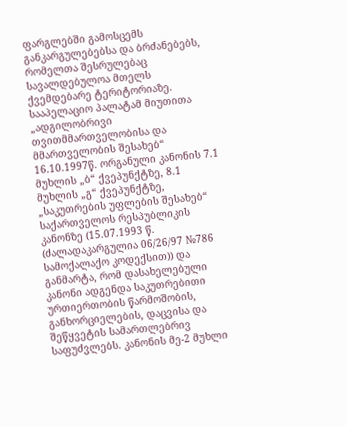ფარგლებში გამოსცემს განკარგულებებსა და ბრძანებებს, რომელთა შესრულებაც სავალდებულოა მთელს ქვემდებარე ტერიტორიაზე.
სააპელაციო პალატამ მიუთითა „ადგილობრივი თვითმმართველობისა და მმართველობის შესახებ“ 16.10.1997წ. ორგანული კანონის 7.1 მუხლის „ბ“ ქვეპუნქტზე, 8.1 მუხლის „გ“ ქვეპუნქტზე, „საკუთრების უფლების შესახებ“ საქართველოს რესპუბლიკის კანონზე (15.07.1993 წ. (ძალადაკარგულია 06/26/97 №786 სამოქალაქო კოდექსით)) და განმარტა, რომ დასახელებული კანონი ადგენდა საკუთრებითი ურთიერთობის წარმოშობის, განხორციელების, დაცვისა და შეწყვეტის სამართლებრივ საფუძვლებს. კანონის მე-2 მუხლი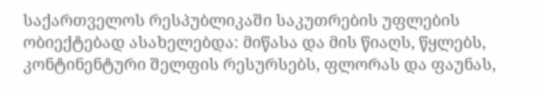საქართველოს რესპუბლიკაში საკუთრების უფლების ობიექტებად ასახელებდა: მიწასა და მის წიაღს, წყლებს, კონტინენტური შელფის რესურსებს, ფლორას და ფაუნას,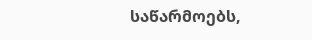საწარმოებს,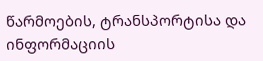წარმოების, ტრანსპორტისა და ინფორმაციის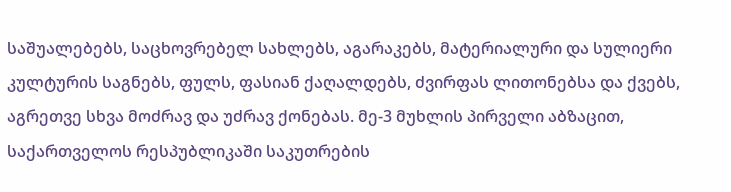საშუალებებს, საცხოვრებელ სახლებს, აგარაკებს, მატერიალური და სულიერი კულტურის საგნებს, ფულს, ფასიან ქაღალდებს, ძვირფას ლითონებსა და ქვებს, აგრეთვე სხვა მოძრავ და უძრავ ქონებას. მე-3 მუხლის პირველი აბზაცით, საქართველოს რესპუბლიკაში საკუთრების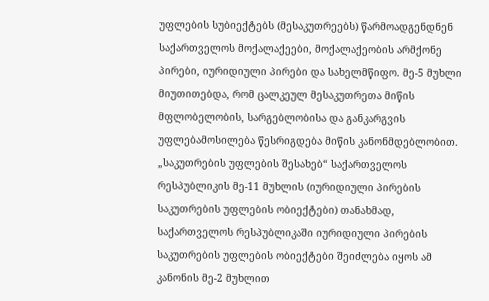უფლების სუბიექტებს (მესაკუთრეებს) წარმოადგენდნენ საქართველოს მოქალაქეები, მოქალაქეობის არმქონე პირები, იურიდიული პირები და სახელმწიფო. მე-5 მუხლი მიუთითებდა, რომ ცალკეულ მესაკუთრეთა მიწის მფლობელობის, სარგებლობისა და განკარგვის უფლებამოსილება წესრიგდება მიწის კანონმდებლობით. „საკუთრების უფლების შესახებ“ საქართველოს რესპუბლიკის მე-11 მუხლის (იურიდიული პირების საკუთრების უფლების ობიექტები) თანახმად, საქართველოს რესპუბლიკაში იურიდიული პირების საკუთრების უფლების ობიექტები შეიძლება იყოს ამ კანონის მე-2 მუხლით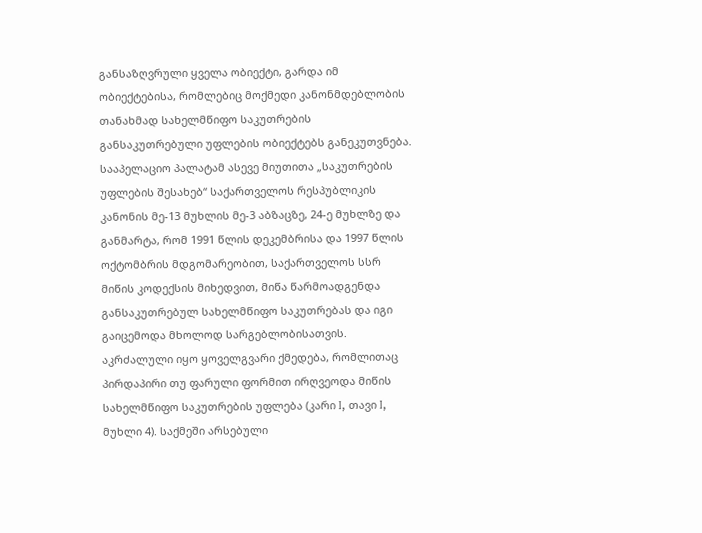განსაზღვრული ყველა ობიექტი, გარდა იმ ობიექტებისა, რომლებიც მოქმედი კანონმდებლობის თანახმად სახელმწიფო საკუთრების განსაკუთრებული უფლების ობიექტებს განეკუთვნება.
სააპელაციო პალატამ ასევე მიუთითა „საკუთრების უფლების შესახებ“ საქართველოს რესპუბლიკის კანონის მე-13 მუხლის მე-3 აბზაცზე, 24-ე მუხლზე და განმარტა, რომ 1991 წლის დეკემბრისა და 1997 წლის ოქტომბრის მდგომარეობით, საქართველოს სსრ მიწის კოდექსის მიხედვით, მიწა წარმოადგენდა განსაკუთრებულ სახელმწიფო საკუთრებას და იგი გაიცემოდა მხოლოდ სარგებლობისათვის. აკრძალული იყო ყოველგვარი ქმედება, რომლითაც პირდაპირი თუ ფარული ფორმით ირღვეოდა მიწის სახელმწიფო საკუთრების უფლება (კარი I, თავი I, მუხლი 4). საქმეში არსებული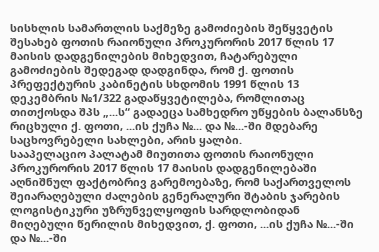სისხლის სამართლის საქმეზე გამოძიების შეწყვეტის შესახებ ფოთის რაიონული პროკურორის 2017 წლის 17 მაისის დადგენილების მიხედვით, ჩატარებული გამოძიების შედეგად დადგინდა, რომ ქ. ფოთის პრეფექტურის კაბინეტის სხდომის 1991 წლის 13 დეკემბრის №1/322 გადაწყვეტილება, რომლითაც თითქოსდა შპს „...ს“ გადაეცა სამხედრო უწყების ბალანსზე რიცხული ქ. ფოთი, ...ის ქუჩა №... და №...-ში მდებარე საცხოვრებელი სახლები, არის ყალბი.
სააპელაციო პალატამ მიუთითა ფოთის რაიონული პროკურორის 2017 წლის 17 მაისის დადგენილებაში აღნიშნულ ფაქტობრივ გარემოებაზე, რომ საქართველოს შეიარაღებული ძალების გენერალური შტაბის ჯარების ლოგისტიკური უზრუნველყოფის სარდლობიდან მიღებული წერილის მიხედვით, ქ. ფოთი, ...ის ქუჩა №...-ში და №...-ში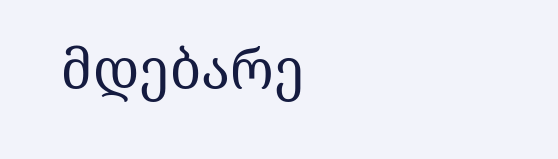მდებარე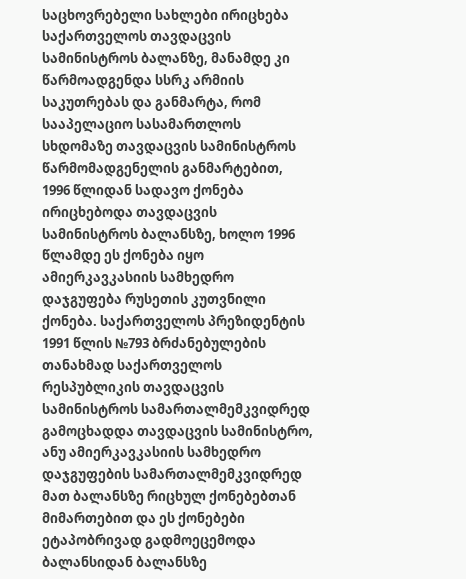საცხოვრებელი სახლები ირიცხება საქართველოს თავდაცვის სამინისტროს ბალანზე, მანამდე კი წარმოადგენდა სსრკ არმიის საკუთრებას და განმარტა, რომ სააპელაციო სასამართლოს სხდომაზე თავდაცვის სამინისტროს წარმომადგენელის განმარტებით, 1996 წლიდან სადავო ქონება ირიცხებოდა თავდაცვის სამინისტროს ბალანსზე, ხოლო 1996 წლამდე ეს ქონება იყო ამიერკავკასიის სამხედრო დაჯგუფება რუსეთის კუთვნილი ქონება. საქართველოს პრეზიდენტის 1991 წლის №793 ბრძანებულების თანახმად საქართველოს რესპუბლიკის თავდაცვის სამინისტროს სამართალმემკვიდრედ გამოცხადდა თავდაცვის სამინისტრო, ანუ ამიერკავკასიის სამხედრო დაჯგუფების სამართალმემკვიდრედ მათ ბალანსზე რიცხულ ქონებებთან მიმართებით და ეს ქონებები ეტაპობრივად გადმოეცემოდა ბალანსიდან ბალანსზე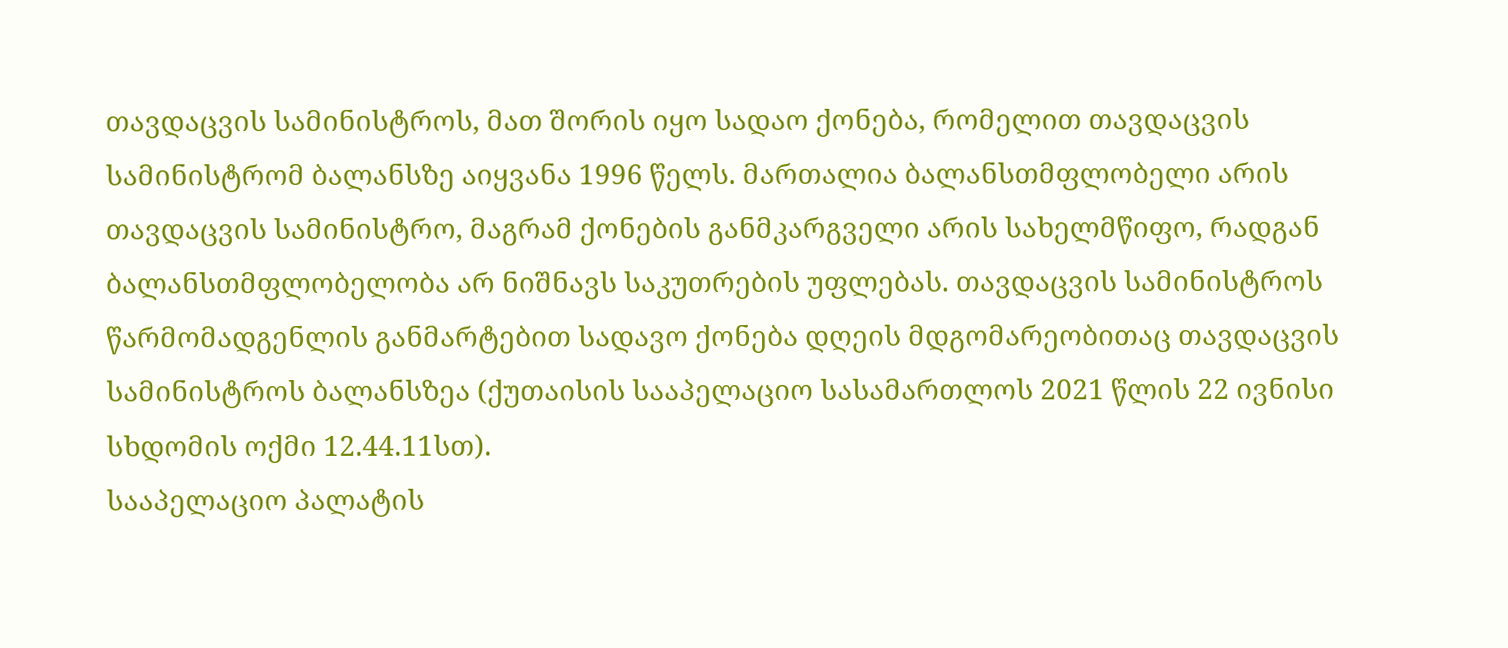თავდაცვის სამინისტროს, მათ შორის იყო სადაო ქონება, რომელით თავდაცვის სამინისტრომ ბალანსზე აიყვანა 1996 წელს. მართალია ბალანსთმფლობელი არის თავდაცვის სამინისტრო, მაგრამ ქონების განმკარგველი არის სახელმწიფო, რადგან ბალანსთმფლობელობა არ ნიშნავს საკუთრების უფლებას. თავდაცვის სამინისტროს წარმომადგენლის განმარტებით სადავო ქონება დღეის მდგომარეობითაც თავდაცვის სამინისტროს ბალანსზეა (ქუთაისის სააპელაციო სასამართლოს 2021 წლის 22 ივნისი სხდომის ოქმი 12.44.11სთ).
სააპელაციო პალატის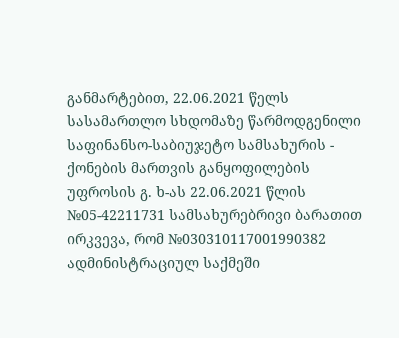განმარტებით, 22.06.2021 წელს სასამართლო სხდომაზე წარმოდგენილი საფინანსო-საბიუჯეტო სამსახურის - ქონების მართვის განყოფილების უფროსის გ. ხ-ას 22.06.2021 წლის №05-42211731 სამსახურებრივი ბარათით ირკვევა, რომ №030310117001990382 ადმინისტრაციულ საქმეში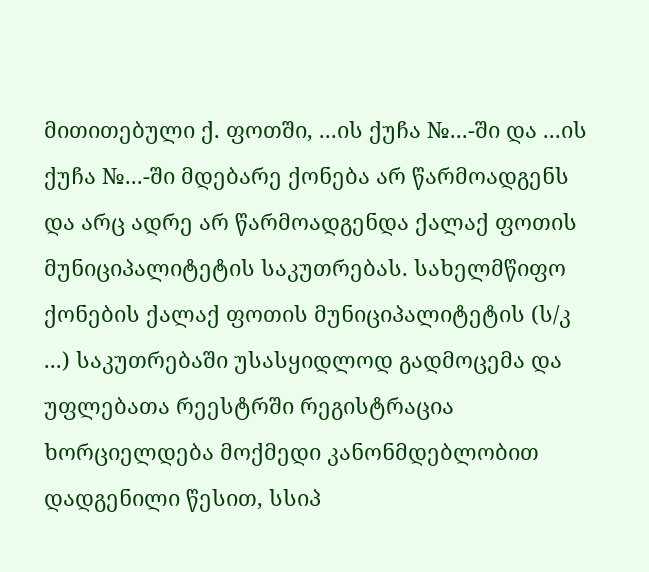მითითებული ქ. ფოთში, ...ის ქუჩა №...-ში და ...ის ქუჩა №...-ში მდებარე ქონება არ წარმოადგენს და არც ადრე არ წარმოადგენდა ქალაქ ფოთის მუნიციპალიტეტის საკუთრებას. სახელმწიფო ქონების ქალაქ ფოთის მუნიციპალიტეტის (ს/კ ...) საკუთრებაში უსასყიდლოდ გადმოცემა და უფლებათა რეესტრში რეგისტრაცია ხორციელდება მოქმედი კანონმდებლობით დადგენილი წესით, სსიპ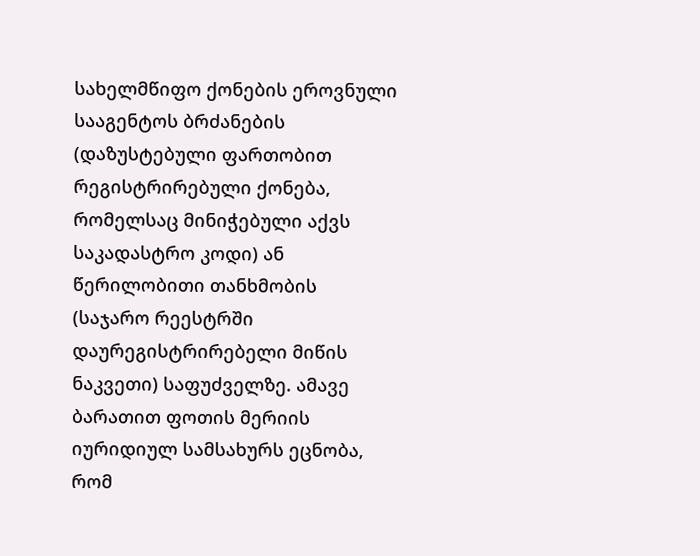სახელმწიფო ქონების ეროვნული სააგენტოს ბრძანების (დაზუსტებული ფართობით რეგისტრირებული ქონება, რომელსაც მინიჭებული აქვს საკადასტრო კოდი) ან წერილობითი თანხმობის (საჯარო რეესტრში დაურეგისტრირებელი მიწის ნაკვეთი) საფუძველზე. ამავე ბარათით ფოთის მერიის იურიდიულ სამსახურს ეცნობა, რომ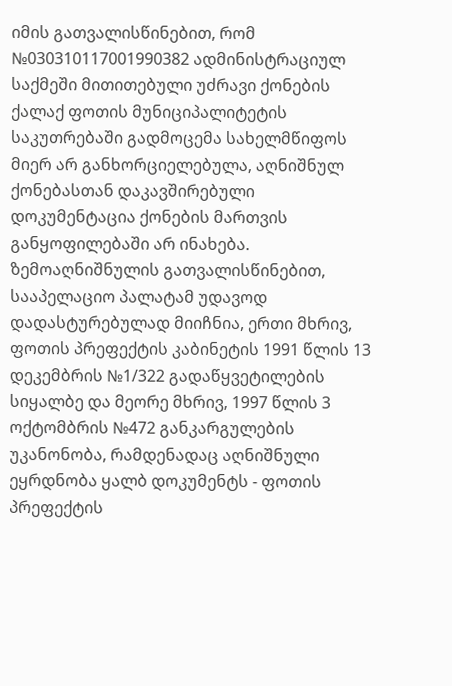იმის გათვალისწინებით, რომ №030310117001990382 ადმინისტრაციულ საქმეში მითითებული უძრავი ქონების ქალაქ ფოთის მუნიციპალიტეტის საკუთრებაში გადმოცემა სახელმწიფოს მიერ არ განხორციელებულა, აღნიშნულ ქონებასთან დაკავშირებული დოკუმენტაცია ქონების მართვის განყოფილებაში არ ინახება.
ზემოაღნიშნულის გათვალისწინებით, სააპელაციო პალატამ უდავოდ დადასტურებულად მიიჩნია, ერთი მხრივ, ფოთის პრეფექტის კაბინეტის 1991 წლის 13 დეკემბრის №1/322 გადაწყვეტილების სიყალბე და მეორე მხრივ, 1997 წლის 3 ოქტომბრის №472 განკარგულების უკანონობა, რამდენადაც აღნიშნული ეყრდნობა ყალბ დოკუმენტს - ფოთის პრეფექტის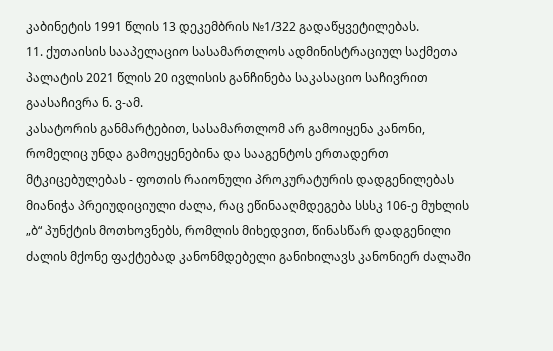კაბინეტის 1991 წლის 13 დეკემბრის №1/322 გადაწყვეტილებას.
11. ქუთაისის სააპელაციო სასამართლოს ადმინისტრაციულ საქმეთა პალატის 2021 წლის 20 ივლისის განჩინება საკასაციო საჩივრით გაასაჩივრა ნ. ვ-ამ.
კასატორის განმარტებით, სასამართლომ არ გამოიყენა კანონი, რომელიც უნდა გამოეყენებინა და სააგენტოს ერთადერთ მტკიცებულებას - ფოთის რაიონული პროკურატურის დადგენილებას მიანიჭა პრეიუდიციული ძალა, რაც ეწინააღმდეგება სსსკ 106-ე მუხლის „ბ“ პუნქტის მოთხოვნებს, რომლის მიხედვით, წინასწარ დადგენილი ძალის მქონე ფაქტებად კანონმდებელი განიხილავს კანონიერ ძალაში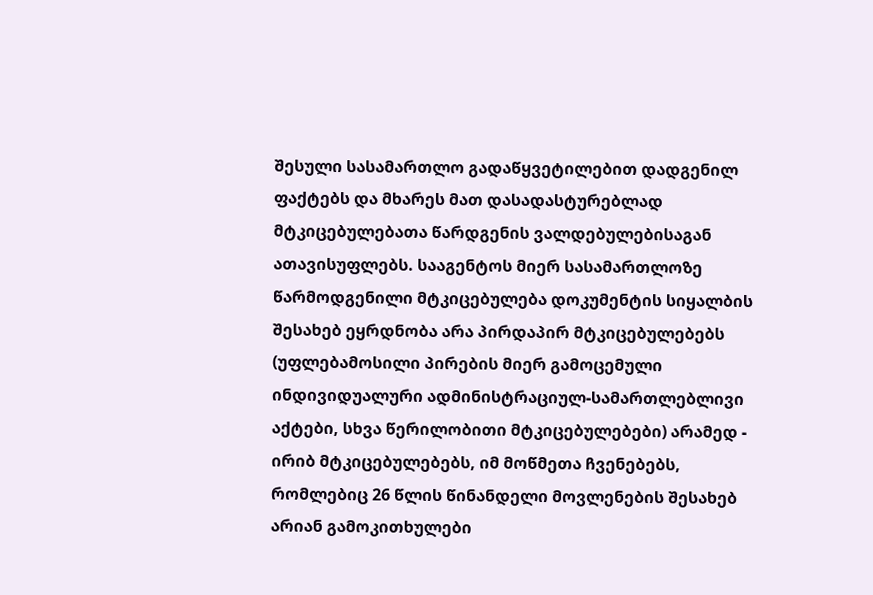შესული სასამართლო გადაწყვეტილებით დადგენილ ფაქტებს და მხარეს მათ დასადასტურებლად მტკიცებულებათა წარდგენის ვალდებულებისაგან ათავისუფლებს. სააგენტოს მიერ სასამართლოზე წარმოდგენილი მტკიცებულება დოკუმენტის სიყალბის შესახებ ეყრდნობა არა პირდაპირ მტკიცებულებებს (უფლებამოსილი პირების მიერ გამოცემული ინდივიდუალური ადმინისტრაციულ-სამართლებლივი აქტები, სხვა წერილობითი მტკიცებულებები) არამედ - ირიბ მტკიცებულებებს, იმ მოწმეთა ჩვენებებს, რომლებიც 26 წლის წინანდელი მოვლენების შესახებ არიან გამოკითხულები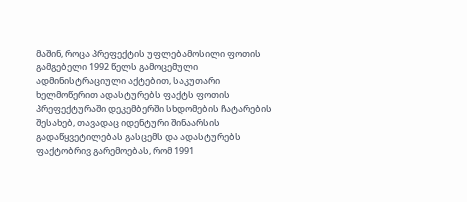მაშინ, როცა პრეფექტის უფლებამოსილი ფოთის გამგებელი 1992 წელს გამოცემული ადმინისტრაციული აქტებით, საკუთარი ხელმოწერით ადასტურებს ფაქტს ფოთის პრეფექტურაში დეკემბერში სხდომების ჩატარების შესახებ, თავადაც იდენტური შინაარსის გადაწყვეტილებას გასცემს და ადასტურებს ფაქტობრივ გარემოებას, რომ 1991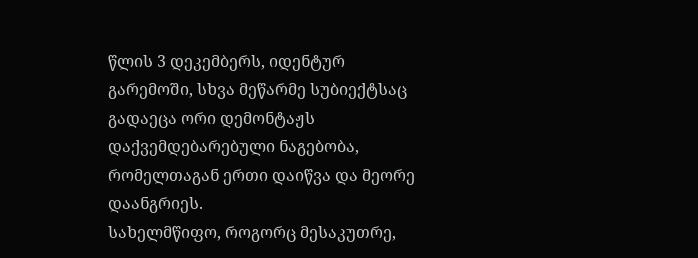წლის 3 დეკემბერს, იდენტურ გარემოში, სხვა მეწარმე სუბიექტსაც გადაეცა ორი დემონტაჟს დაქვემდებარებული ნაგებობა, რომელთაგან ერთი დაიწვა და მეორე დაანგრიეს.
სახელმწიფო, როგორც მესაკუთრე,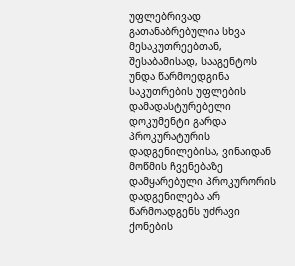უფლებრივად გათანაბრებულია სხვა მესაკუთრეებთან, შესაბამისად, სააგენტოს უნდა წარმოედგინა საკუთრების უფლების დამადასტურებელი დოკუმენტი გარდა პროკურატურის დადგენილებისა, ვინაიდან მოწმის ჩვენებაზე დამყარებული პროკურორის დადგენილება არ წარმოადგენს უძრავი ქონების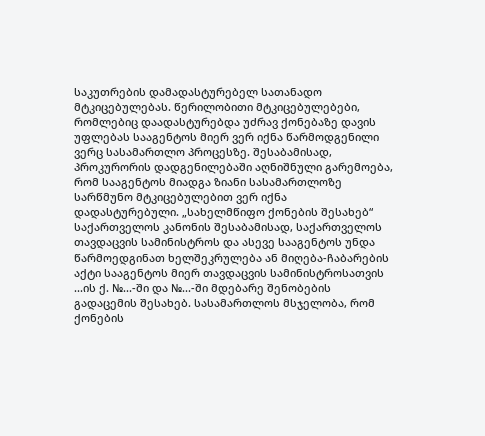საკუთრების დამადასტურებელ სათანადო მტკიცებულებას. წერილობითი მტკიცებულებები, რომლებიც დაადასტურებდა უძრავ ქონებაზე დავის უფლებას სააგენტოს მიერ ვერ იქნა წარმოდგენილი ვერც სასამართლო პროცესზე. შესაბამისად, პროკურორის დადგენილებაში აღნიშნული გარემოება, რომ სააგენტოს მიადგა ზიანი სასამართლოზე სარწმუნო მტკიცებულებით ვერ იქნა დადასტურებული. „სახელმწიფო ქონების შესახებ“ საქართველოს კანონის შესაბამისად, საქართველოს თავდაცვის სამინისტროს და ასევე სააგენტოს უნდა წარმოედგინათ ხელშეკრულება ან მიღება-ჩაბარების აქტი სააგენტოს მიერ თავდაცვის სამინისტროსათვის ...ის ქ. №...-ში და №...-ში მდებარე შენობების გადაცემის შესახებ. სასამართლოს მსჯელობა, რომ ქონების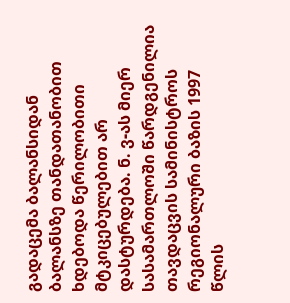გადაცემა ბალანსიდან ბალანსზე თანდათანობით ხდებოდა წერილობითი მტკიცებულებით არ დასტურდება. ნ. ვ-ას მიერ სასამართლოში წარდგენილია თავდაცვის სამინისტროს რეგიონალური ბაზის 1997 წლის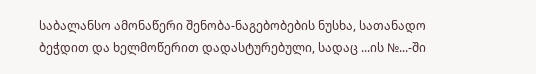საბალანსო ამონაწერი შენობა-ნაგებობების ნუსხა, სათანადო ბეჭდით და ხელმოწერით დადასტურებული, სადაც ...ის №...-ში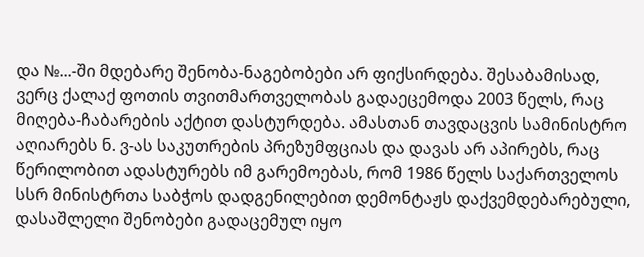და №...-ში მდებარე შენობა-ნაგებობები არ ფიქსირდება. შესაბამისად, ვერც ქალაქ ფოთის თვითმართველობას გადაეცემოდა 2003 წელს, რაც მიღება-ჩაბარების აქტით დასტურდება. ამასთან თავდაცვის სამინისტრო აღიარებს ნ. ვ-ას საკუთრების პრეზუმფციას და დავას არ აპირებს, რაც წერილობით ადასტურებს იმ გარემოებას, რომ 1986 წელს საქართველოს სსრ მინისტრთა საბჭოს დადგენილებით დემონტაჟს დაქვემდებარებული, დასაშლელი შენობები გადაცემულ იყო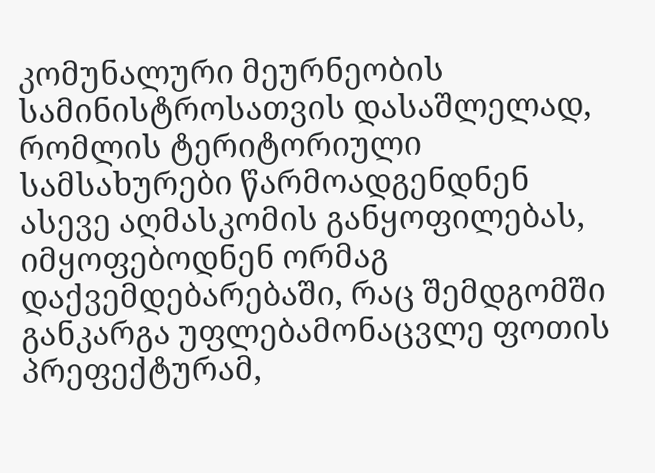კომუნალური მეურნეობის სამინისტროსათვის დასაშლელად, რომლის ტერიტორიული სამსახურები წარმოადგენდნენ ასევე აღმასკომის განყოფილებას, იმყოფებოდნენ ორმაგ დაქვემდებარებაში, რაც შემდგომში განკარგა უფლებამონაცვლე ფოთის პრეფექტურამ,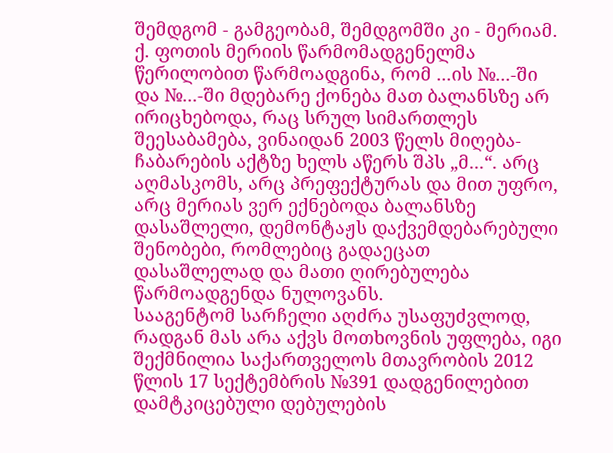შემდგომ - გამგეობამ, შემდგომში კი - მერიამ. ქ. ფოთის მერიის წარმომადგენელმა წერილობით წარმოადგინა, რომ ...ის №...-ში და №...-ში მდებარე ქონება მათ ბალანსზე არ ირიცხებოდა, რაც სრულ სიმართლეს შეესაბამება, ვინაიდან 2003 წელს მიღება-ჩაბარების აქტზე ხელს აწერს შპს „მ...“. არც აღმასკომს, არც პრეფექტურას და მით უფრო, არც მერიას ვერ ექნებოდა ბალანსზე დასაშლელი, დემონტაჟს დაქვემდებარებული შენობები, რომლებიც გადაეცათ დასაშლელად და მათი ღირებულება წარმოადგენდა ნულოვანს.
სააგენტომ სარჩელი აღძრა უსაფუძვლოდ, რადგან მას არა აქვს მოთხოვნის უფლება, იგი შექმნილია საქართველოს მთავრობის 2012 წლის 17 სექტემბრის №391 დადგენილებით დამტკიცებული დებულების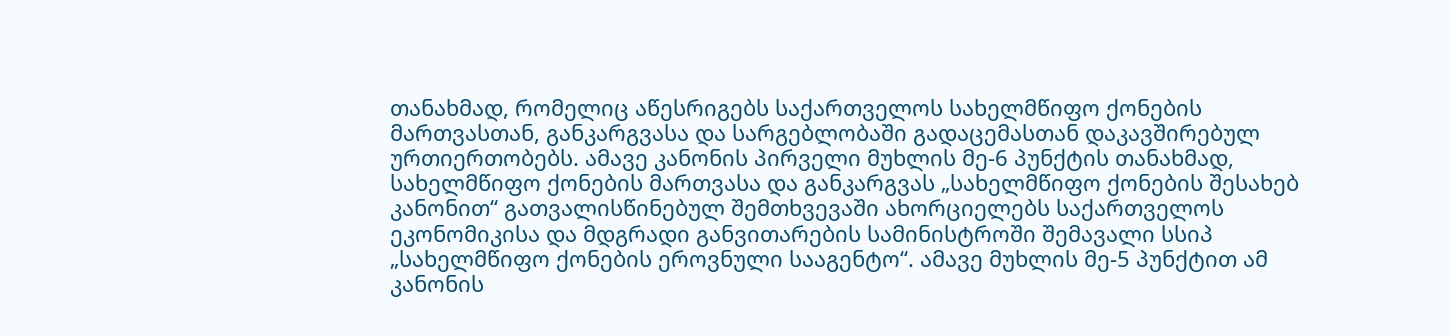თანახმად, რომელიც აწესრიგებს საქართველოს სახელმწიფო ქონების მართვასთან, განკარგვასა და სარგებლობაში გადაცემასთან დაკავშირებულ ურთიერთობებს. ამავე კანონის პირველი მუხლის მე-6 პუნქტის თანახმად, სახელმწიფო ქონების მართვასა და განკარგვას „სახელმწიფო ქონების შესახებ კანონით“ გათვალისწინებულ შემთხვევაში ახორციელებს საქართველოს ეკონომიკისა და მდგრადი განვითარების სამინისტროში შემავალი სსიპ „სახელმწიფო ქონების ეროვნული სააგენტო“. ამავე მუხლის მე-5 პუნქტით ამ კანონის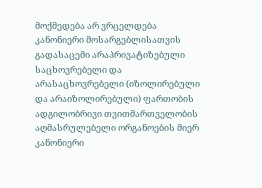მოქმედება არ ვრცელდება კანონიერი მოსარგებლისათვის გადასაცემი არაპრივატიზებული საცხოვრებელი და არასაცხოვრებელი (იზოლირებული და არაიზოლირებული) ფართობის ადგილობრივი თვითმართველობის აღმასრულებელი ორგანოების მიერ კანონიერი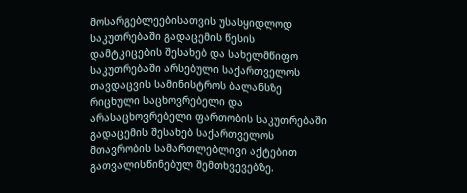მოსარგებლეებისათვის უსასყიდლოდ საკუთრებაში გადაცემის წესის დამტკიცების შესახებ და სახელმწიფო საკუთრებაში არსებული საქართველოს თავდაცვის სამინისტროს ბალანსზე რიცხული საცხოვრებელი და არასაცხოვრებელი ფართობის საკუთრებაში გადაცემის შესახებ საქართველოს მთავრობის სამართლებლივი აქტებით გათვალისწინებულ შემთხვევებზე.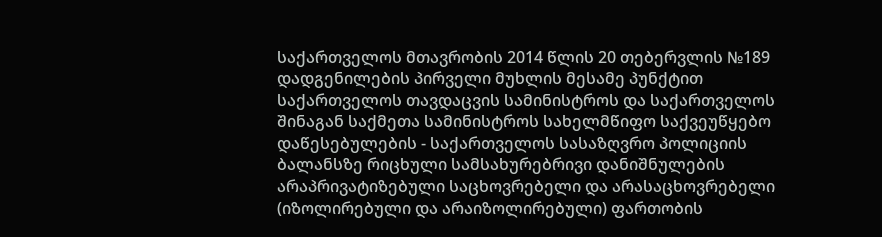საქართველოს მთავრობის 2014 წლის 20 თებერვლის №189 დადგენილების პირველი მუხლის მესამე პუნქტით საქართველოს თავდაცვის სამინისტროს და საქართველოს შინაგან საქმეთა სამინისტროს სახელმწიფო საქვეუწყებო დაწესებულების - საქართველოს სასაზღვრო პოლიციის ბალანსზე რიცხული სამსახურებრივი დანიშნულების არაპრივატიზებული საცხოვრებელი და არასაცხოვრებელი (იზოლირებული და არაიზოლირებული) ფართობის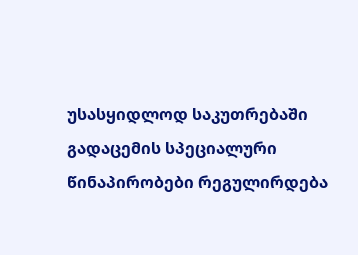უსასყიდლოდ საკუთრებაში გადაცემის სპეციალური წინაპირობები რეგულირდება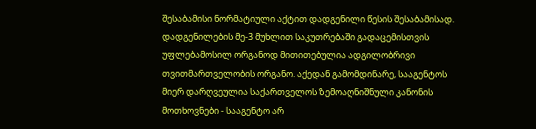შესაბამისი ნორმატიული აქტით დადგენილი წესის შესაბამისად. დადგენილების მე-3 მუხლით საკუთრებაში გადაცემისთვის უფლებამოსილ ორგანოდ მითითებულია ადგილობრივი თვითმართველობის ორგანო. აქედან გამომდინარე, სააგენტოს მიერ დარღვეულია საქართველოს ზემოაღნიშნული კანონის მოთხოვნები - სააგენტო არ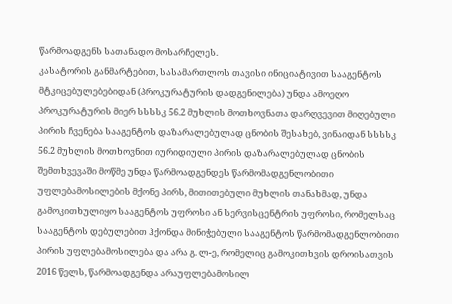წარმოადგენს სათანადო მოსარჩელეს.
კასატორის განმარტებით, სასამართლოს თავისი ინიციატივით სააგენტოს მტკიცებულებებიდან (პროკურატურის დადგენილება) უნდა ამოეღო პროკურატურის მიერ სსსსკ 56.2 მუხლის მოთხოვნათა დარღვევით მიღებული პირის ჩვენება სააგენტოს დაზარალებულად ცნობის შესახებ, ვინაიდან სსსსკ 56.2 მუხლის მოთხოვნით იურიდიული პირის დაზარალებულად ცნობის შემთხვევაში მოწმე უნდა წარმოადგენდეს წარმომადგენლობითი უფლებამოსილების მქონე პირს, მითითებული მუხლის თანახმად, უნდა გამოკითხულიყო სააგენტოს უფროსი ან სერვისცენტრის უფროსი, რომელსაც სააგენტოს დებულებით ჰქონდა მინიჭებული სააგენტოს წარმომადგენლობითი პირის უფლებამოსილება და არა გ. ლ-ე, რომელიც გამოკითხვის დროისათვის 2016 წელს, წარმოადგენდა არაუფლებამოსილ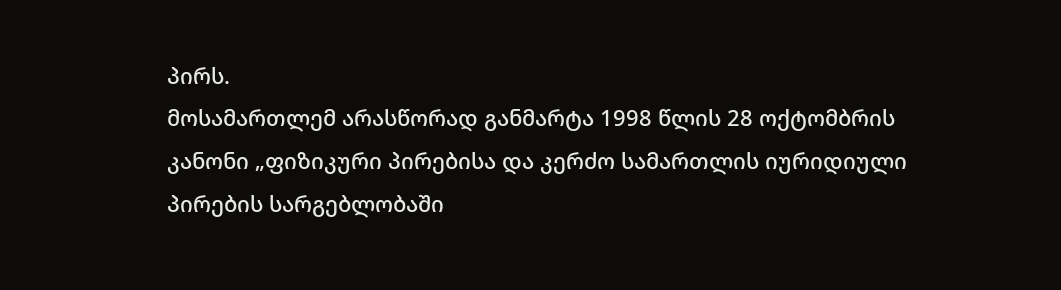პირს.
მოსამართლემ არასწორად განმარტა 1998 წლის 28 ოქტომბრის კანონი „ფიზიკური პირებისა და კერძო სამართლის იურიდიული პირების სარგებლობაში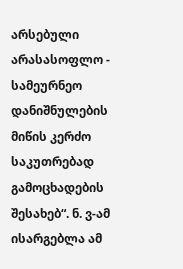არსებული არასასოფლო - სამეურნეო დანიშნულების მიწის კერძო საკუთრებად გამოცხადების შესახებ“. ნ. ვ-ამ ისარგებლა ამ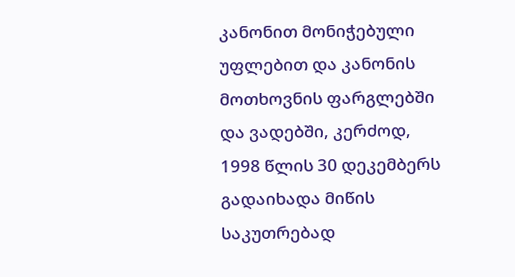კანონით მონიჭებული უფლებით და კანონის მოთხოვნის ფარგლებში და ვადებში, კერძოდ, 1998 წლის 30 დეკემბერს გადაიხადა მიწის საკუთრებად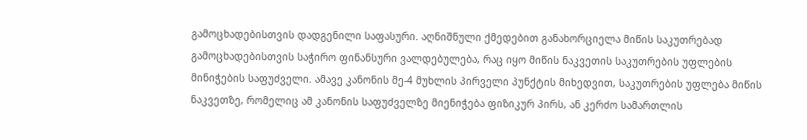გამოცხადებისთვის დადგენილი საფასური. აღნიშნული ქმედებით განახორციელა მიწის საკუთრებად გამოცხადებისთვის საჭირო ფინანსური ვალდებულება, რაც იყო მიწის ნაკვეთის საკუთრების უფლების მინიჭების საფუძველი. ამავე კანონის მე-4 მუხლის პირველი პუნქტის მიხედვით, საკუთრების უფლება მიწის ნაკვეთზე, რომელიც ამ კანონის საფუძველზე მიენიჭება ფიზიკურ პირს, ან კერძო სამართლის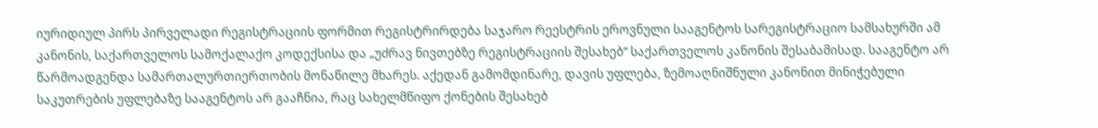იურიდიულ პირს პირველადი რეგისტრაციის ფორმით რეგისტრირდება საჯარო რეესტრის ეროვნული სააგენტოს სარეგისტრაციო სამსახურში ამ კანონის, საქართველოს სამოქალაქო კოდექსისა და „უძრავ ნივთებზე რეგისტრაციის შესახებ“ საქართველოს კანონის შესაბამისად. სააგენტო არ წარმოადგენდა სამართალურთიერთობის მონაწილე მხარეს. აქედან გამომდინარე, დავის უფლება, ზემოაღნიშნული კანონით მინიჭებული საკუთრების უფლებაზე სააგენტოს არ გააჩნია, რაც სახელმწიფო ქონების შესახებ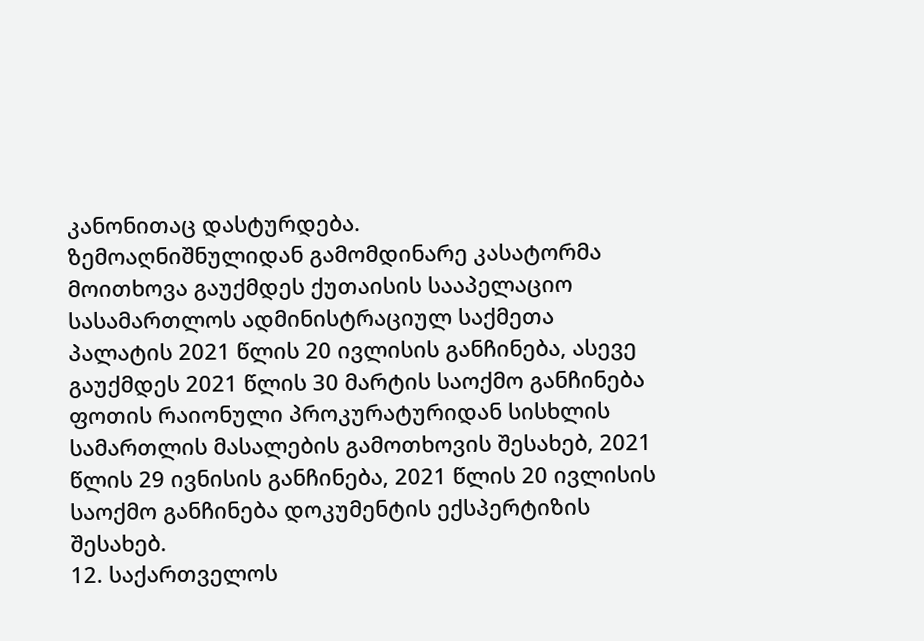კანონითაც დასტურდება.
ზემოაღნიშნულიდან გამომდინარე კასატორმა მოითხოვა გაუქმდეს ქუთაისის სააპელაციო სასამართლოს ადმინისტრაციულ საქმეთა პალატის 2021 წლის 20 ივლისის განჩინება, ასევე გაუქმდეს 2021 წლის 30 მარტის საოქმო განჩინება ფოთის რაიონული პროკურატურიდან სისხლის სამართლის მასალების გამოთხოვის შესახებ, 2021 წლის 29 ივნისის განჩინება, 2021 წლის 20 ივლისის საოქმო განჩინება დოკუმენტის ექსპერტიზის შესახებ.
12. საქართველოს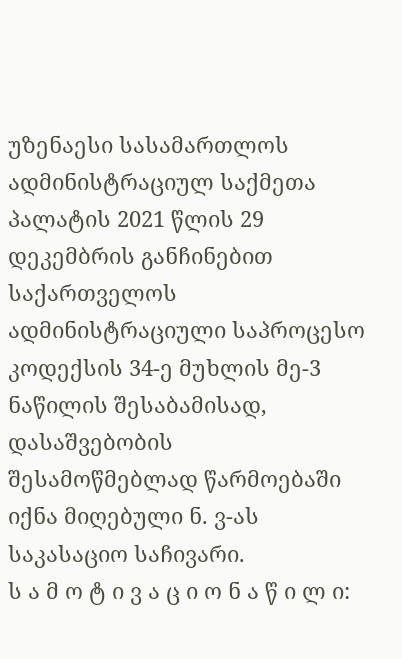უზენაესი სასამართლოს ადმინისტრაციულ საქმეთა პალატის 2021 წლის 29 დეკემბრის განჩინებით საქართველოს ადმინისტრაციული საპროცესო კოდექსის 34-ე მუხლის მე-3 ნაწილის შესაბამისად, დასაშვებობის შესამოწმებლად წარმოებაში იქნა მიღებული ნ. ვ-ას საკასაციო საჩივარი.
ს ა მ ო ტ ი ვ ა ც ი ო ნ ა წ ი ლ ი: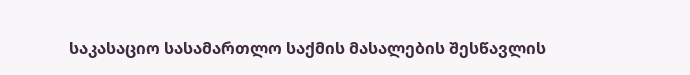საკასაციო სასამართლო საქმის მასალების შესწავლის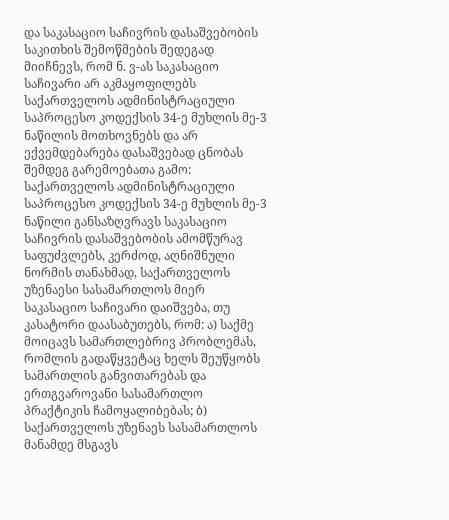და საკასაციო საჩივრის დასაშვებობის საკითხის შემოწმების შედეგად მიიჩნევს, რომ ნ. ვ-ას საკასაციო საჩივარი არ აკმაყოფილებს საქართველოს ადმინისტრაციული საპროცესო კოდექსის 34-ე მუხლის მე-3 ნაწილის მოთხოვნებს და არ ექვემდებარება დასაშვებად ცნობას შემდეგ გარემოებათა გამო:
საქართველოს ადმინისტრაციული საპროცესო კოდექსის 34-ე მუხლის მე-3 ნაწილი განსაზღვრავს საკასაციო საჩივრის დასაშვებობის ამომწურავ საფუძვლებს, კერძოდ, აღნიშნული ნორმის თანახმად, საქართველოს უზენაესი სასამართლოს მიერ საკასაციო საჩივარი დაიშვება, თუ კასატორი დაასაბუთებს, რომ: ა) საქმე მოიცავს სამართლებრივ პრობლემას, რომლის გადაწყვეტაც ხელს შეუწყობს სამართლის განვითარებას და ერთგვაროვანი სასამართლო პრაქტიკის ჩამოყალიბებას; ბ) საქართველოს უზენაეს სასამართლოს მანამდე მსგავს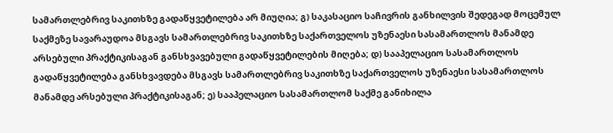სამართლებრივ საკითხზე გადაწყვეტილება არ მიუღია; გ) საკასაციო საჩივრის განხილვის შედეგად მოცემულ საქმეზე სავარაუდოა მსგავს სამართლებრივ საკითხზე საქართველოს უზენაესი სასამართლოს მანამდე არსებული პრაქტიკისაგან განსხვავებული გადაწყვეტილების მიღება; დ) სააპელაციო სასამართლოს გადაწყვეტილება განსხვავდება მსგავს სამართლებრივ საკითხზე საქართველოს უზენაესი სასამართლოს მანამდე არსებული პრაქტიკისაგან; ე) სააპელაციო სასამართლომ საქმე განიხილა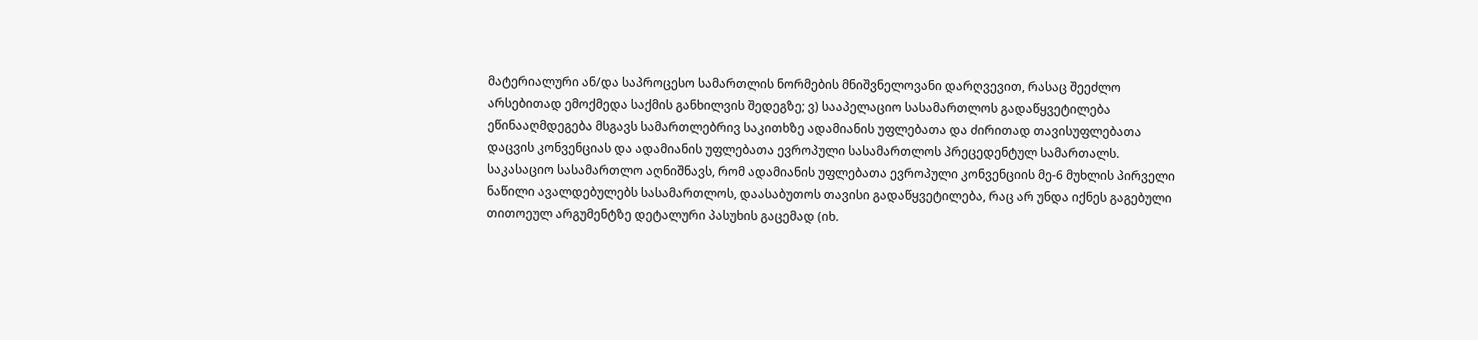მატერიალური ან/და საპროცესო სამართლის ნორმების მნიშვნელოვანი დარღვევით, რასაც შეეძლო არსებითად ემოქმედა საქმის განხილვის შედეგზე; ვ) სააპელაციო სასამართლოს გადაწყვეტილება ეწინააღმდეგება მსგავს სამართლებრივ საკითხზე ადამიანის უფლებათა და ძირითად თავისუფლებათა დაცვის კონვენციას და ადამიანის უფლებათა ევროპული სასამართლოს პრეცედენტულ სამართალს.
საკასაციო სასამართლო აღნიშნავს, რომ ადამიანის უფლებათა ევროპული კონვენციის მე-6 მუხლის პირველი ნაწილი ავალდებულებს სასამართლოს, დაასაბუთოს თავისი გადაწყვეტილება, რაც არ უნდა იქნეს გაგებული თითოეულ არგუმენტზე დეტალური პასუხის გაცემად (იხ.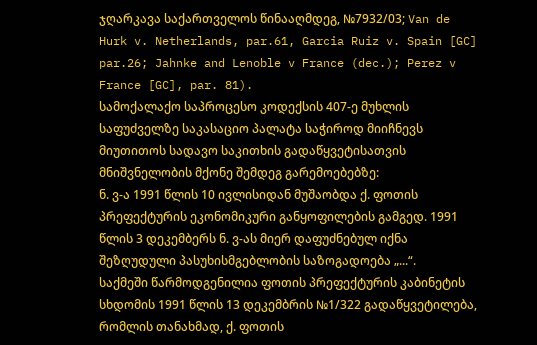ჯღარკავა საქართველოს წინააღმდეგ, №7932/03; Van de Hurk v. Netherlands, par.61, Garcia Ruiz v. Spain [GC] par.26; Jahnke and Lenoble v France (dec.); Perez v France [GC], par. 81).
სამოქალაქო საპროცესო კოდექსის 407-ე მუხლის საფუძველზე საკასაციო პალატა საჭიროდ მიიჩნევს მიუთითოს სადავო საკითხის გადაწყვეტისათვის მნიშვნელობის მქონე შემდეგ გარემოებებზე:
ნ. ვ-ა 1991 წლის 10 ივლისიდან მუშაობდა ქ. ფოთის პრეფექტურის ეკონომიკური განყოფილების გამგედ. 1991 წლის 3 დეკემბერს ნ. ვ-ას მიერ დაფუძნებულ იქნა შეზღუდული პასუხისმგებლობის საზოგადოება „...“.
საქმეში წარმოდგენილია ფოთის პრეფექტურის კაბინეტის სხდომის 1991 წლის 13 დეკემბრის №1/322 გადაწყვეტილება, რომლის თანახმად, ქ. ფოთის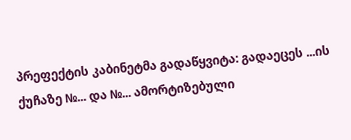პრეფექტის კაბინეტმა გადაწყვიტა: გადაეცეს ...ის ქუჩაზე №... და №... ამორტიზებული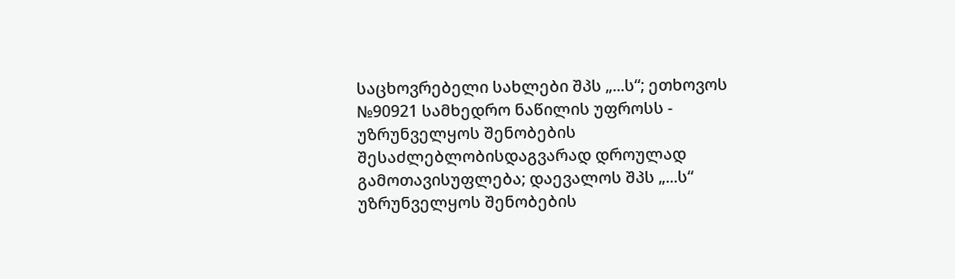საცხოვრებელი სახლები შპს „...ს“; ეთხოვოს №90921 სამხედრო ნაწილის უფროსს - უზრუნველყოს შენობების შესაძლებლობისდაგვარად დროულად გამოთავისუფლება; დაევალოს შპს „...ს“ უზრუნველყოს შენობების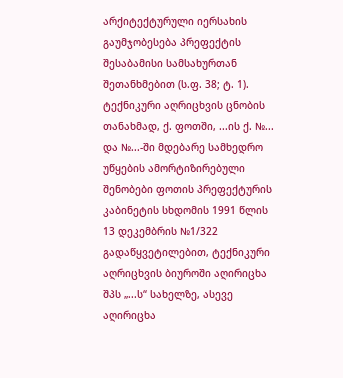არქიტექტურული იერსახის გაუმჯობესება პრეფექტის შესაბამისი სამსახურთან შეთანხმებით (ს.ფ. 38; ტ. 1).
ტექნიკური აღრიცხვის ცნობის თანახმად, ქ. ფოთში, ...ის ქ. №... და №...-ში მდებარე სამხედრო უწყების ამორტიზირებული შენობები ფოთის პრეფექტურის კაბინეტის სხდომის 1991 წლის 13 დეკემბრის №1/322 გადაწყვეტილებით, ტექნიკური აღრიცხვის ბიუროში აღირიცხა შპს „...ს“ სახელზე, ასევე აღირიცხა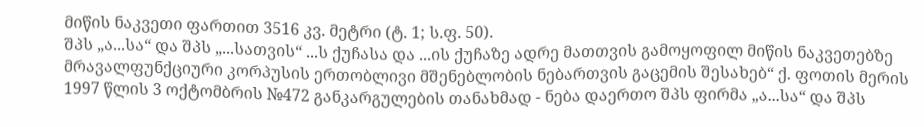მიწის ნაკვეთი ფართით 3516 კვ. მეტრი (ტ. 1; ს.ფ. 50).
შპს „ა...სა“ და შპს „...სათვის“ ...ს ქუჩასა და ...ის ქუჩაზე ადრე მათთვის გამოყოფილ მიწის ნაკვეთებზე მრავალფუნქციური კორპუსის ერთობლივი მშენებლობის ნებართვის გაცემის შესახებ“ ქ. ფოთის მერის 1997 წლის 3 ოქტომბრის №472 განკარგულების თანახმად - ნება დაერთო შპს ფირმა „ა...სა“ და შპს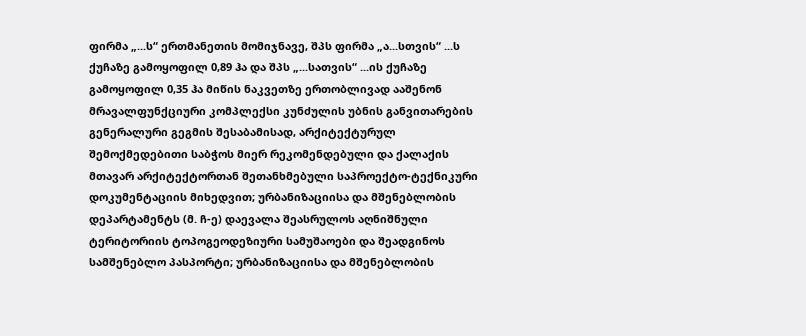ფირმა „...ს“ ერთმანეთის მომიჯნავე, შპს ფირმა „ა...სთვის“ ...ს ქუჩაზე გამოყოფილ 0,89 ჰა და შპს „...სათვის“ ...ის ქუჩაზე გამოყოფილ 0,35 ჰა მიწის ნაკვეთზე ერთობლივად ააშენონ მრავალფუნქციური კომპლექსი კუნძულის უბნის განვითარების გენერალური გეგმის შესაბამისად, არქიტექტურულ შემოქმედებითი საბჭოს მიერ რეკომენდებული და ქალაქის მთავარ არქიტექტორთან შეთანხმებული საპროექტო-ტექნიკური დოკუმენტაციის მიხედვით; ურბანიზაციისა და მშენებლობის დეპარტამენტს (მ. ჩ-ე) დაევალა შეასრულოს აღნიშნული ტერიტორიის ტოპოგეოდეზიური სამუშაოები და შეადგინოს სამშენებლო პასპორტი; ურბანიზაციისა და მშენებლობის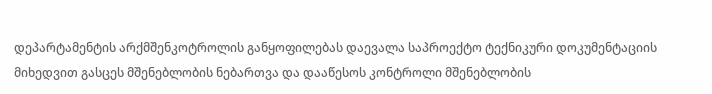დეპარტამენტის არქმშენკოტროლის განყოფილებას დაევალა საპროექტო ტექნიკური დოკუმენტაციის მიხედვით გასცეს მშენებლობის ნებართვა და დააწესოს კონტროლი მშენებლობის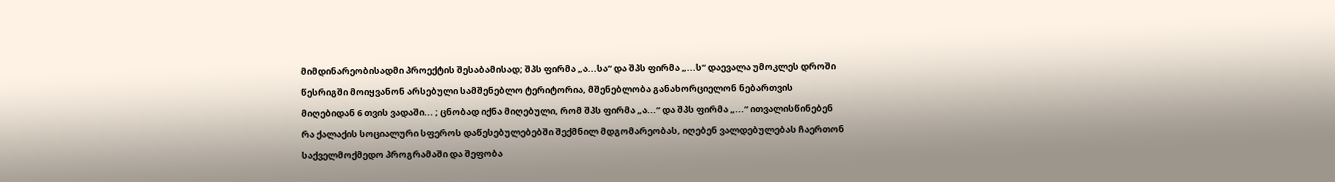მიმდინარეობისადმი პროექტის შესაბამისად; შპს ფირმა „ა...სა“ და შპს ფირმა „...ს“ დაევალა უმოკლეს დროში წესრიგში მოიყვანონ არსებული სამშენებლო ტერიტორია, მშენებლობა განახორციელონ ნებართვის მიღებიდან 6 თვის ვადაში... ; ცნობად იქნა მიღებული, რომ შპს ფირმა „ა...“ და შპს ფირმა „...“ ითვალისწინებენ რა ქალაქის სოციალური სფეროს დაწესებულებებში შექმნილ მდგომარეობას, იღებენ ვალდებულებას ჩაერთონ საქველმოქმედო პროგრამაში და შეფობა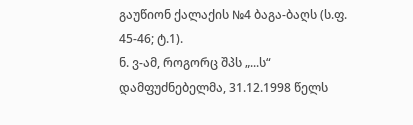გაუწიონ ქალაქის №4 ბაგა-ბაღს (ს.ფ. 45-46; ტ.1).
ნ. ვ-ამ, როგორც შპს „...ს“ დამფუძნებელმა, 31.12.1998 წელს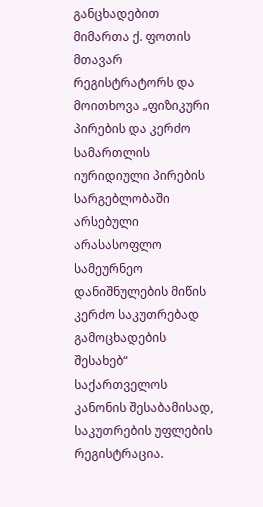განცხადებით მიმართა ქ. ფოთის მთავარ რეგისტრატორს და მოითხოვა „ფიზიკური პირების და კერძო სამართლის იურიდიული პირების სარგებლობაში არსებული არასასოფლო სამეურნეო დანიშნულების მიწის კერძო საკუთრებად გამოცხადების შესახებ“ საქართველოს კანონის შესაბამისად, საკუთრების უფლების რეგისტრაცია.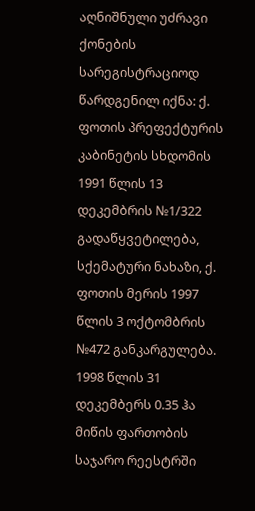აღნიშნული უძრავი ქონების სარეგისტრაციოდ წარდგენილ იქნა: ქ. ფოთის პრეფექტურის კაბინეტის სხდომის 1991 წლის 13 დეკემბრის №1/322 გადაწყვეტილება, სქემატური ნახაზი, ქ. ფოთის მერის 1997 წლის 3 ოქტომბრის №472 განკარგულება. 1998 წლის 31 დეკემბერს 0.35 ჰა მიწის ფართობის საჯარო რეესტრში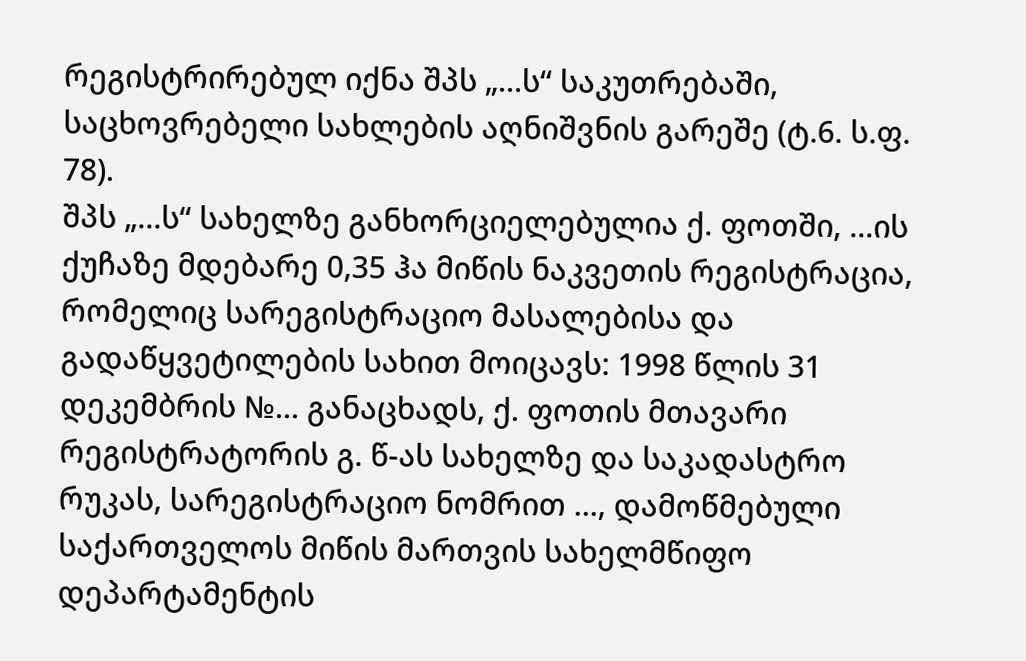რეგისტრირებულ იქნა შპს „...ს“ საკუთრებაში, საცხოვრებელი სახლების აღნიშვნის გარეშე (ტ.6. ს.ფ. 78).
შპს „...ს“ სახელზე განხორციელებულია ქ. ფოთში, ...ის ქუჩაზე მდებარე 0,35 ჰა მიწის ნაკვეთის რეგისტრაცია, რომელიც სარეგისტრაციო მასალებისა და გადაწყვეტილების სახით მოიცავს: 1998 წლის 31 დეკემბრის №... განაცხადს, ქ. ფოთის მთავარი რეგისტრატორის გ. წ-ას სახელზე და საკადასტრო რუკას, სარეგისტრაციო ნომრით ..., დამოწმებული საქართველოს მიწის მართვის სახელმწიფო დეპარტამენტის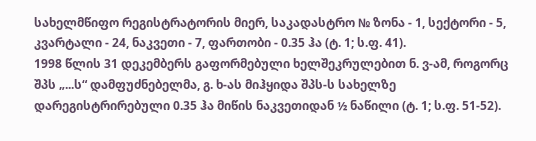სახელმწიფო რეგისტრატორის მიერ, საკადასტრო № ზონა - 1, სექტორი - 5, კვარტალი - 24, ნაკვეთი - 7, ფართობი - 0.35 ჰა (ტ. 1; ს.ფ. 41).
1998 წლის 31 დეკემბერს გაფორმებული ხელშეკრულებით ნ. ვ-ამ, როგორც შპს „...ს“ დამფუძნებელმა, გ. ხ-ას მიჰყიდა შპს-ს სახელზე დარეგისტრირებული 0.35 ჰა მიწის ნაკვეთიდან ½ ნაწილი (ტ. 1; ს.ფ. 51-52).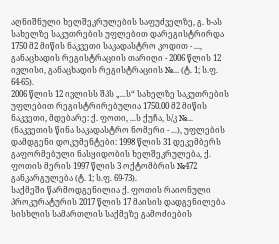აღნიშნული ხელშეკრულების საფუძველზე, გ. ხ-ას სახელზე საკუთრების უფლებით დარეგისტრირდა 1750 მ2 მიწის ნაკვეთი საკადასტრო კოდით - ..., განაცხადის რეგისტრაციის თარიღი - 2006 წლის 12 ივლისი, განაცხადის რეგისტრაციის №... (ტ. 1; ს.ფ. 64-65).
2006 წლის 12 ივლისს შპს „...ს“ სახელზე საკუთრების უფლებით რეგისტრირებულია 1750.00 მ2 მიწის ნაკვეთი, მდებარე: ქ. ფოთი, ...ს ქუჩა, ს/კ №... (ნაკვეთის წინა საკადასტრო ნომერი - ...), უფლების დამდგენი დოკუმენტები: 1998 წლის 31 დეკემბერს გაფორმებული ნასყიდობის ხელშეკრულება, ქ. ფოთის მერის 1997 წლის 3 ოქტომბრის №472 განკარგულება (ტ. 1; ს.ფ. 69-73).
საქმეში წარმოდგენილია ქ. ფოთის რაიონული პროკურატურის 2017 წლის 17 მაისის დადგენილება სისხლის სამართლის საქმეზე გამოძიების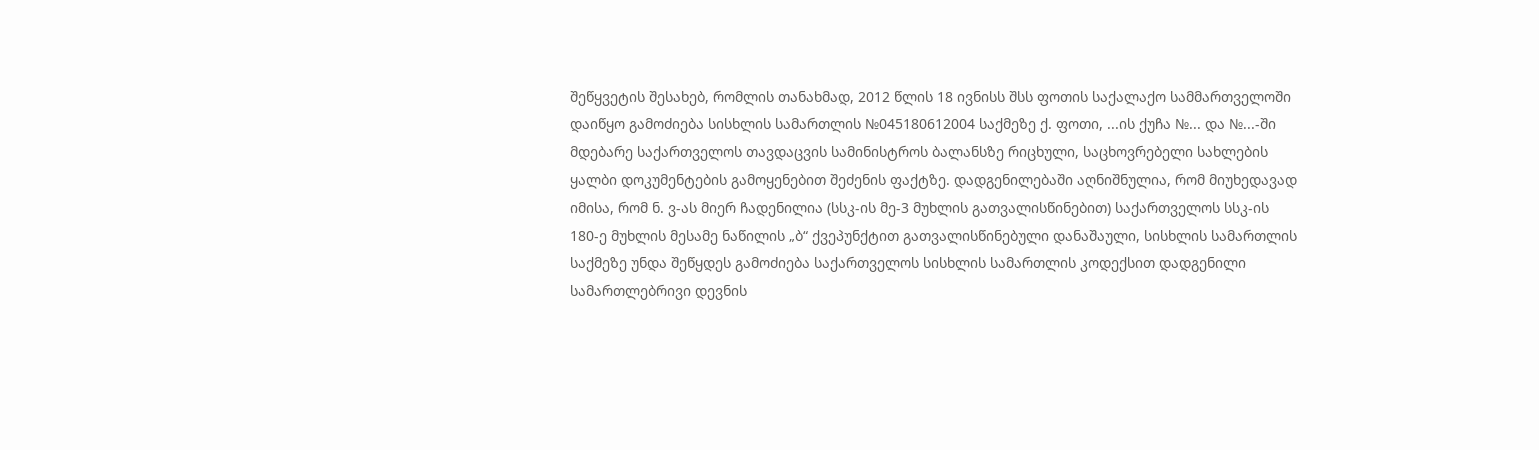შეწყვეტის შესახებ, რომლის თანახმად, 2012 წლის 18 ივნისს შსს ფოთის საქალაქო სამმართველოში დაიწყო გამოძიება სისხლის სამართლის №045180612004 საქმეზე ქ. ფოთი, ...ის ქუჩა №... და №...-ში მდებარე საქართველოს თავდაცვის სამინისტროს ბალანსზე რიცხული, საცხოვრებელი სახლების ყალბი დოკუმენტების გამოყენებით შეძენის ფაქტზე. დადგენილებაში აღნიშნულია, რომ მიუხედავად იმისა, რომ ნ. ვ-ას მიერ ჩადენილია (სსკ-ის მე-3 მუხლის გათვალისწინებით) საქართველოს სსკ-ის 180-ე მუხლის მესამე ნაწილის „ბ“ ქვეპუნქტით გათვალისწინებული დანაშაული, სისხლის სამართლის საქმეზე უნდა შეწყდეს გამოძიება საქართველოს სისხლის სამართლის კოდექსით დადგენილი სამართლებრივი დევნის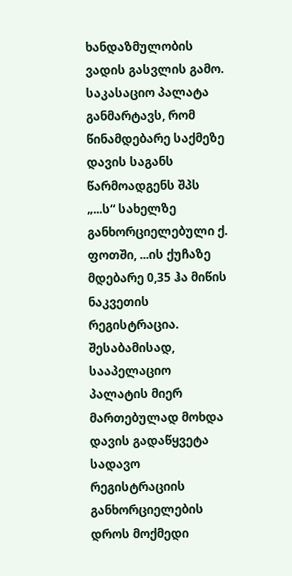ხანდაზმულობის ვადის გასვლის გამო.
საკასაციო პალატა განმარტავს, რომ წინამდებარე საქმეზე დავის საგანს წარმოადგენს შპს „...ს“ სახელზე განხორციელებული ქ. ფოთში, ...ის ქუჩაზე მდებარე 0,35 ჰა მიწის ნაკვეთის რეგისტრაცია. შესაბამისად, სააპელაციო პალატის მიერ მართებულად მოხდა დავის გადაწყვეტა სადავო რეგისტრაციის განხორციელების დროს მოქმედი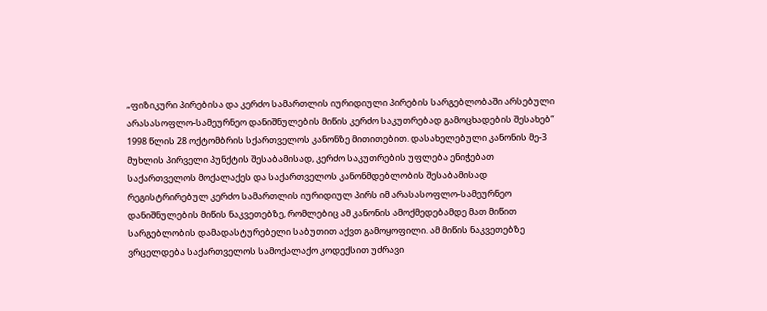„ფიზიკური პირებისა და კერძო სამართლის იურიდიული პირების სარგებლობაში არსებული არასასოფლო-სამეურნეო დანიშნულების მიწის კერძო საკუთრებად გამოცხადების შესახებ“ 1998 წლის 28 ოქტომბრის სქართველოს კანონზე მითითებით. დასახელებული კანონის მე-3 მუხლის პირველი პუნქტის შესაბამისად, კერძო საკუთრების უფლება ენიჭებათ საქართველოს მოქალაქეს და საქართველოს კანონმდებლობის შესაბამისად რეგისტრირებულ კერძო სამართლის იურიდიულ პირს იმ არასასოფლო-სამეურნეო დანიშნულების მიწის ნაკვეთებზე, რომლებიც ამ კანონის ამოქმედებამდე მათ მიწით სარგებლობის დამადასტურებელი საბუთით აქვთ გამოყოფილი. ამ მიწის ნაკვეთებზე ვრცელდება საქართველოს სამოქალაქო კოდექსით უძრავი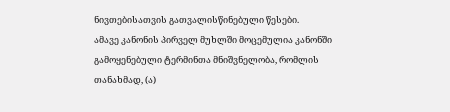ნივთებისათვის გათვალისწინებული წესები.
ამავე კანონის პირველ მუხლში მოცემულია კანონში გამოყენებული ტერმინთა მნიშვნელობა, რომლის თანახმად, (ა)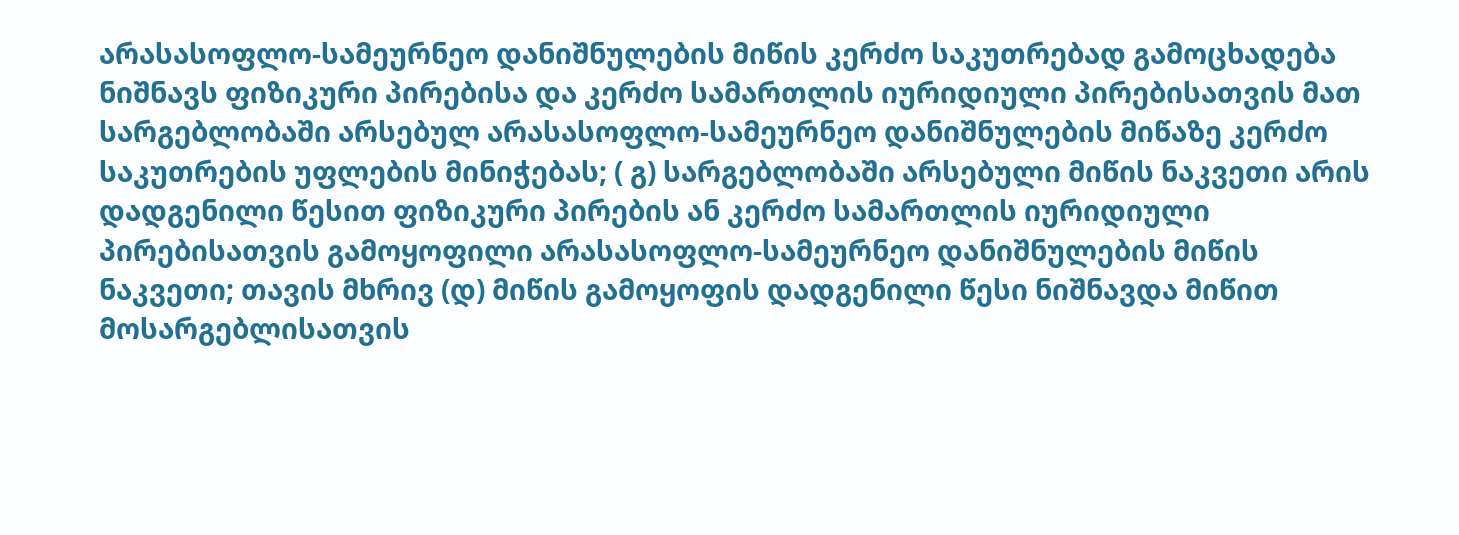არასასოფლო-სამეურნეო დანიშნულების მიწის კერძო საკუთრებად გამოცხადება ნიშნავს ფიზიკური პირებისა და კერძო სამართლის იურიდიული პირებისათვის მათ სარგებლობაში არსებულ არასასოფლო-სამეურნეო დანიშნულების მიწაზე კერძო საკუთრების უფლების მინიჭებას; ( გ) სარგებლობაში არსებული მიწის ნაკვეთი არის დადგენილი წესით ფიზიკური პირების ან კერძო სამართლის იურიდიული პირებისათვის გამოყოფილი არასასოფლო-სამეურნეო დანიშნულების მიწის ნაკვეთი; თავის მხრივ (დ) მიწის გამოყოფის დადგენილი წესი ნიშნავდა მიწით მოსარგებლისათვის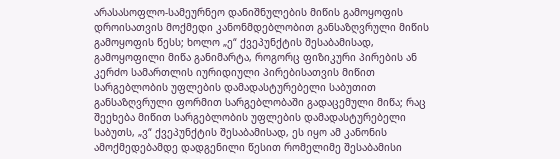არასასოფლო-სამეურნეო დანიშნულების მიწის გამოყოფის დროისათვის მოქმედი კანონმდებლობით განსაზღვრული მიწის გამოყოფის წესს; ხოლო „ე“ ქვეპუნქტის შესაბამისად, გამოყოფილი მიწა განიმარტა, როგორც ფიზიკური პირების ან კერძო სამართლის იურიდიული პირებისათვის მიწით სარგებლობის უფლების დამადასტურებელი საბუთით განსაზღვრული ფორმით სარგებლობაში გადაცემული მიწა; რაც შეეხება მიწით სარგებლობის უფლების დამადასტურებელი საბუთს, „ვ“ ქვეპუნქტის შესაბამისად, ეს იყო ამ კანონის ამოქმედებამდე დადგენილი წესით რომელიმე შესაბამისი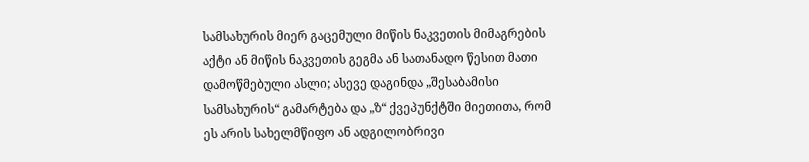სამსახურის მიერ გაცემული მიწის ნაკვეთის მიმაგრების აქტი ან მიწის ნაკვეთის გეგმა ან სათანადო წესით მათი დამოწმებული ასლი; ასევე დაგინდა „შესაბამისი სამსახურის“ გამარტება და „ზ“ ქვეპუნქტში მიეთითა, რომ ეს არის სახელმწიფო ან ადგილობრივი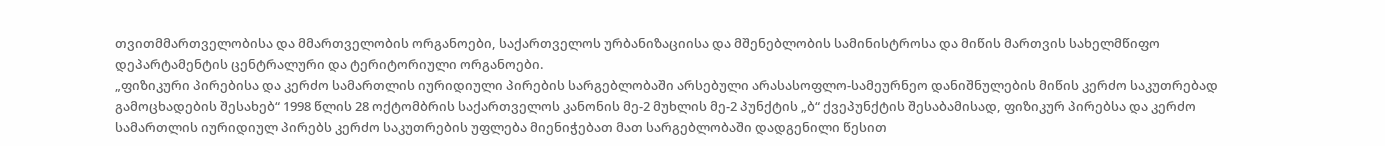თვითმმართველობისა და მმართველობის ორგანოები, საქართველოს ურბანიზაციისა და მშენებლობის სამინისტროსა და მიწის მართვის სახელმწიფო დეპარტამენტის ცენტრალური და ტერიტორიული ორგანოები.
„ფიზიკური პირებისა და კერძო სამართლის იურიდიული პირების სარგებლობაში არსებული არასასოფლო-სამეურნეო დანიშნულების მიწის კერძო საკუთრებად გამოცხადების შესახებ“ 1998 წლის 28 ოქტომბრის საქართველოს კანონის მე-2 მუხლის მე-2 პუნქტის „ბ“ ქვეპუნქტის შესაბამისად, ფიზიკურ პირებსა და კერძო სამართლის იურიდიულ პირებს კერძო საკუთრების უფლება მიენიჭებათ მათ სარგებლობაში დადგენილი წესით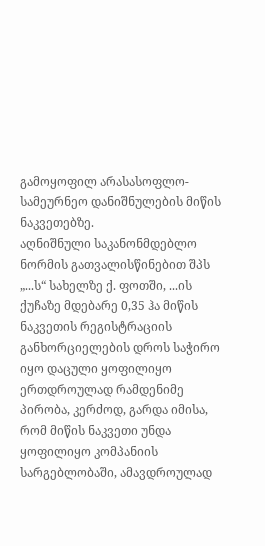გამოყოფილ არასასოფლო-სამეურნეო დანიშნულების მიწის ნაკვეთებზე.
აღნიშნული საკანონმდებლო ნორმის გათვალისწინებით შპს „...ს“ სახელზე ქ. ფოთში, ...ის ქუჩაზე მდებარე 0,35 ჰა მიწის ნაკვეთის რეგისტრაციის განხორციელების დროს საჭირო იყო დაცული ყოფილიყო ერთდროულად რამდენიმე პირობა, კერძოდ, გარდა იმისა, რომ მიწის ნაკვეთი უნდა ყოფილიყო კომპანიის სარგებლობაში, ამავდროულად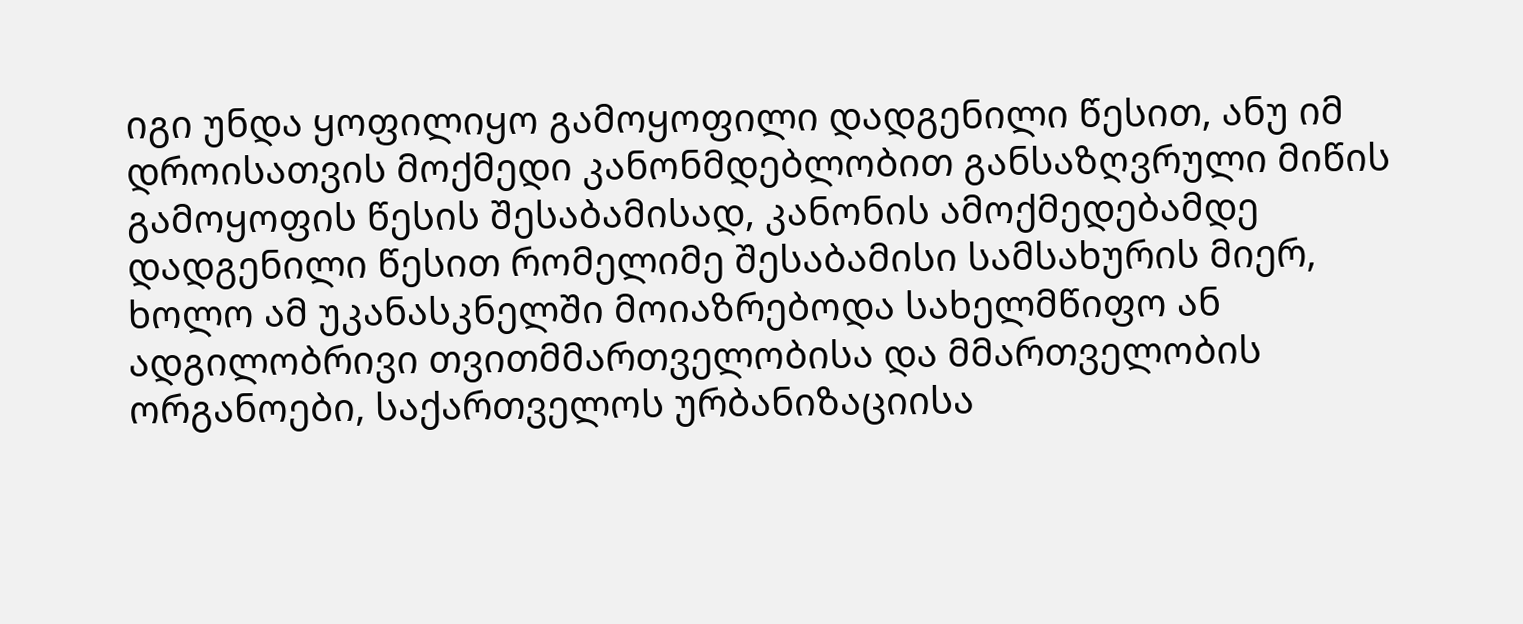იგი უნდა ყოფილიყო გამოყოფილი დადგენილი წესით, ანუ იმ დროისათვის მოქმედი კანონმდებლობით განსაზღვრული მიწის გამოყოფის წესის შესაბამისად, კანონის ამოქმედებამდე დადგენილი წესით რომელიმე შესაბამისი სამსახურის მიერ, ხოლო ამ უკანასკნელში მოიაზრებოდა სახელმწიფო ან ადგილობრივი თვითმმართველობისა და მმართველობის ორგანოები, საქართველოს ურბანიზაციისა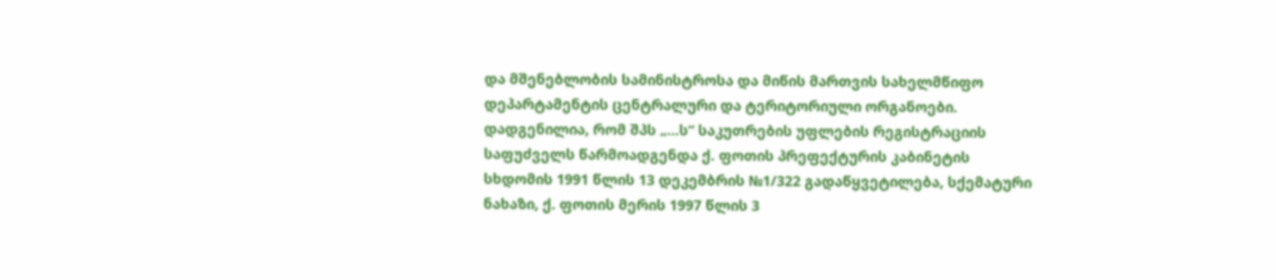და მშენებლობის სამინისტროსა და მიწის მართვის სახელმწიფო დეპარტამენტის ცენტრალური და ტერიტორიული ორგანოები.
დადგენილია, რომ შპს „...ს“ საკუთრების უფლების რეგისტრაციის საფუძველს წარმოადგენდა ქ. ფოთის პრეფექტურის კაბინეტის სხდომის 1991 წლის 13 დეკემბრის №1/322 გადაწყვეტილება, სქემატური ნახაზი, ქ. ფოთის მერის 1997 წლის 3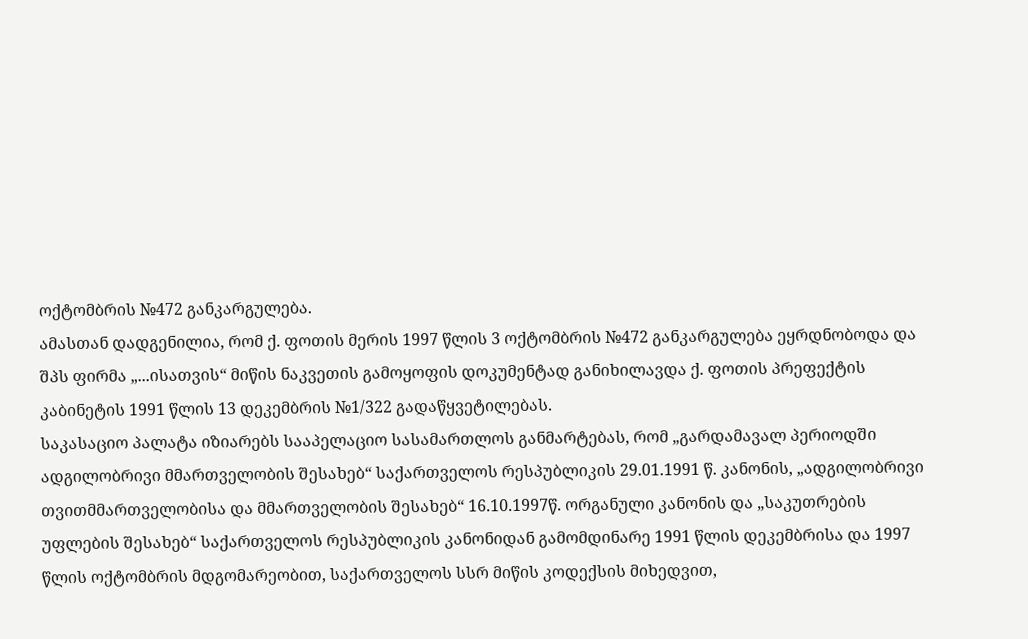ოქტომბრის №472 განკარგულება.
ამასთან დადგენილია, რომ ქ. ფოთის მერის 1997 წლის 3 ოქტომბრის №472 განკარგულება ეყრდნობოდა და შპს ფირმა „...ისათვის“ მიწის ნაკვეთის გამოყოფის დოკუმენტად განიხილავდა ქ. ფოთის პრეფექტის კაბინეტის 1991 წლის 13 დეკემბრის №1/322 გადაწყვეტილებას.
საკასაციო პალატა იზიარებს სააპელაციო სასამართლოს განმარტებას, რომ „გარდამავალ პერიოდში ადგილობრივი მმართველობის შესახებ“ საქართველოს რესპუბლიკის 29.01.1991 წ. კანონის, „ადგილობრივი თვითმმართველობისა და მმართველობის შესახებ“ 16.10.1997წ. ორგანული კანონის და „საკუთრების უფლების შესახებ“ საქართველოს რესპუბლიკის კანონიდან გამომდინარე 1991 წლის დეკემბრისა და 1997 წლის ოქტომბრის მდგომარეობით, საქართველოს სსრ მიწის კოდექსის მიხედვით,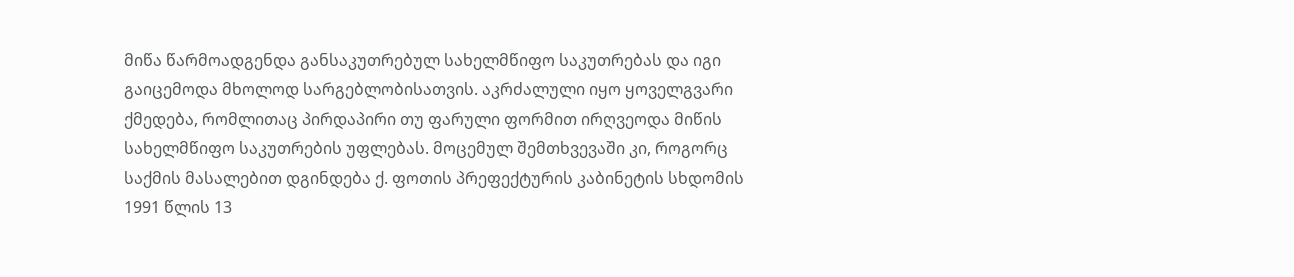მიწა წარმოადგენდა განსაკუთრებულ სახელმწიფო საკუთრებას და იგი გაიცემოდა მხოლოდ სარგებლობისათვის. აკრძალული იყო ყოველგვარი ქმედება, რომლითაც პირდაპირი თუ ფარული ფორმით ირღვეოდა მიწის სახელმწიფო საკუთრების უფლებას. მოცემულ შემთხვევაში კი, როგორც საქმის მასალებით დგინდება ქ. ფოთის პრეფექტურის კაბინეტის სხდომის 1991 წლის 13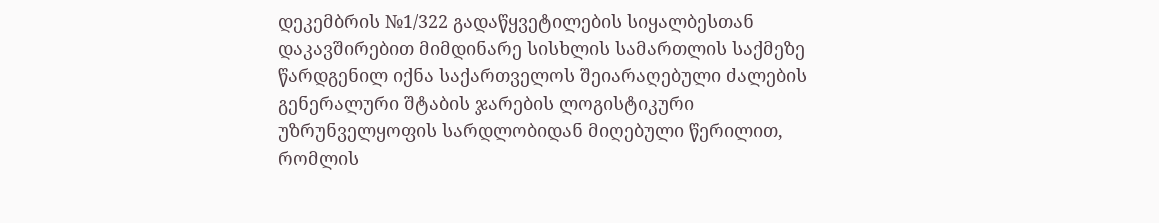დეკემბრის №1/322 გადაწყვეტილების სიყალბესთან დაკავშირებით მიმდინარე სისხლის სამართლის საქმეზე წარდგენილ იქნა საქართველოს შეიარაღებული ძალების გენერალური შტაბის ჯარების ლოგისტიკური უზრუნველყოფის სარდლობიდან მიღებული წერილით, რომლის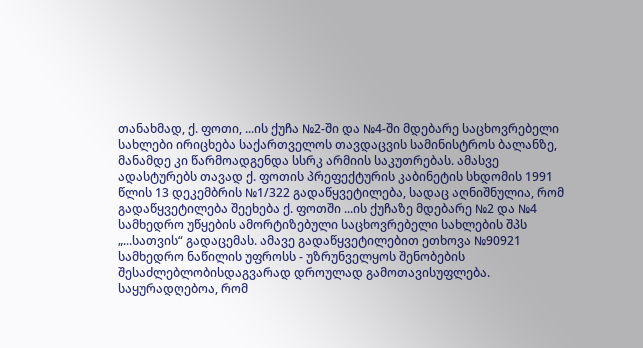თანახმად, ქ. ფოთი, ...ის ქუჩა №2-ში და №4-ში მდებარე საცხოვრებელი სახლები ირიცხება საქართველოს თავდაცვის სამინისტროს ბალანზე, მანამდე კი წარმოადგენდა სსრკ არმიის საკუთრებას. ამასვე ადასტურებს თავად ქ. ფოთის პრეფექტურის კაბინეტის სხდომის 1991 წლის 13 დეკემბრის №1/322 გადაწყვეტილება, სადაც აღნიშნულია, რომ გადაწყვეტილება შეეხება ქ. ფოთში ...ის ქუჩაზე მდებარე №2 და №4 სამხედრო უწყების ამორტიზებული საცხოვრებელი სახლების შპს „...სათვის“ გადაცემას. ამავე გადაწყვეტილებით ეთხოვა №90921 სამხედრო ნაწილის უფროსს - უზრუნველყოს შენობების შესაძლებლობისდაგვარად დროულად გამოთავისუფლება.
საყურადღებოა, რომ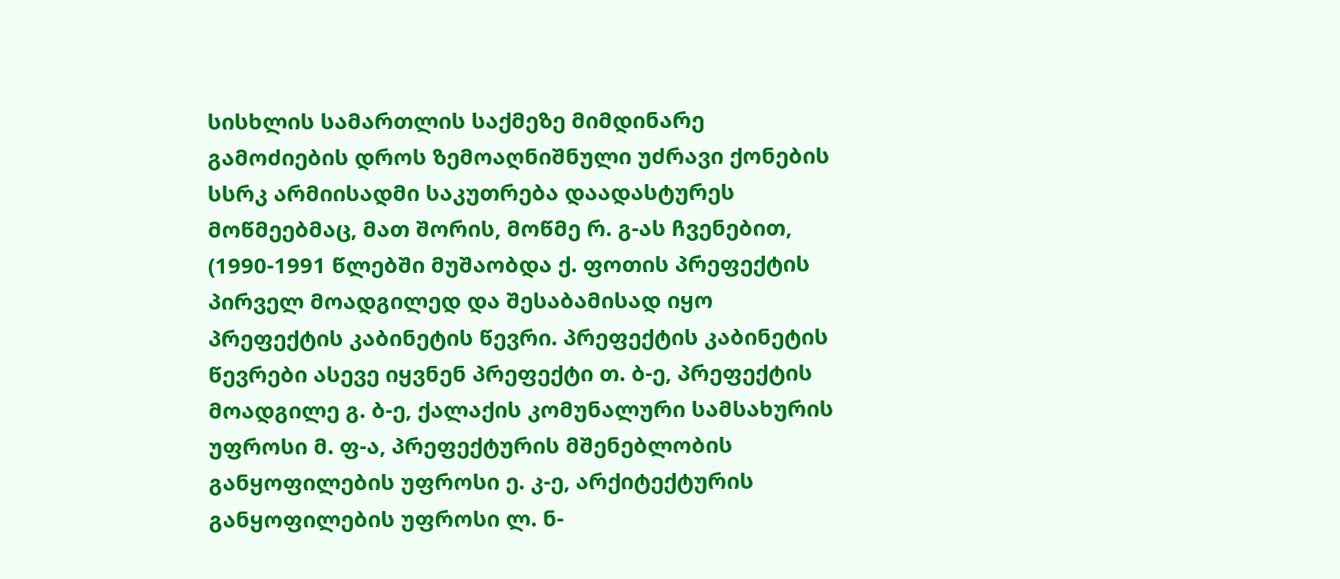სისხლის სამართლის საქმეზე მიმდინარე გამოძიების დროს ზემოაღნიშნული უძრავი ქონების სსრკ არმიისადმი საკუთრება დაადასტურეს მოწმეებმაც, მათ შორის, მოწმე რ. გ-ას ჩვენებით, (1990-1991 წლებში მუშაობდა ქ. ფოთის პრეფექტის პირველ მოადგილედ და შესაბამისად იყო პრეფექტის კაბინეტის წევრი. პრეფექტის კაბინეტის წევრები ასევე იყვნენ პრეფექტი თ. ბ-ე, პრეფექტის მოადგილე გ. ბ-ე, ქალაქის კომუნალური სამსახურის უფროსი მ. ფ-ა, პრეფექტურის მშენებლობის განყოფილების უფროსი ე. კ-ე, არქიტექტურის განყოფილების უფროსი ლ. ნ-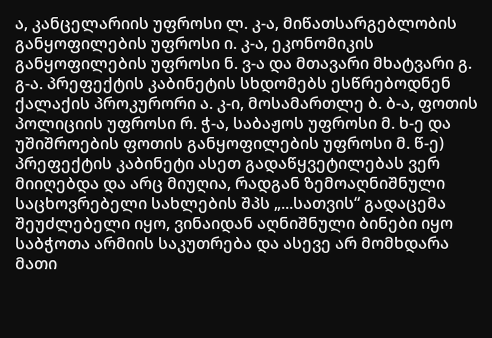ა, კანცელარიის უფროსი ლ. კ-ა, მიწათსარგებლობის განყოფილების უფროსი ი. კ-ა, ეკონომიკის განყოფილების უფროსი ნ. ვ-ა და მთავარი მხატვარი გ. გ-ა. პრეფექტის კაბინეტის სხდომებს ესწრებოდნენ ქალაქის პროკურორი ა. კ-ი, მოსამართლე ბ. ბ-ა, ფოთის პოლიციის უფროსი რ. ჭ-ა, საბაჟოს უფროსი მ. ხ-ე და უშიშროების ფოთის განყოფილების უფროსი მ. წ-ე) პრეფექტის კაბინეტი ასეთ გადაწყვეტილებას ვერ მიიღებდა და არც მიუღია, რადგან ზემოაღნიშნული საცხოვრებელი სახლების შპს „...სათვის“ გადაცემა შეუძლებელი იყო, ვინაიდან აღნიშნული ბინები იყო საბჭოთა არმიის საკუთრება და ასევე არ მომხდარა მათი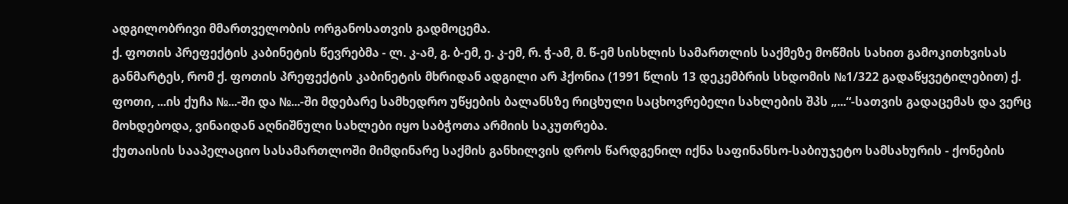ადგილობრივი მმართველობის ორგანოსათვის გადმოცემა.
ქ. ფოთის პრეფექტის კაბინეტის წევრებმა - ლ. კ-ამ, გ. ბ-ემ, ე. კ-ემ, რ. ჭ-ამ, მ. წ-ემ სისხლის სამართლის საქმეზე მოწმის სახით გამოკითხვისას განმარტეს, რომ ქ. ფოთის პრეფექტის კაბინეტის მხრიდან ადგილი არ ჰქონია (1991 წლის 13 დეკემბრის სხდომის №1/322 გადაწყვეტილებით) ქ. ფოთი, ...ის ქუჩა №...-ში და №...-ში მდებარე სამხედრო უწყების ბალანსზე რიცხული საცხოვრებელი სახლების შპს „...“-სათვის გადაცემას და ვერც მოხდებოდა, ვინაიდან აღნიშნული სახლები იყო საბჭოთა არმიის საკუთრება.
ქუთაისის სააპელაციო სასამართლოში მიმდინარე საქმის განხილვის დროს წარდგენილ იქნა საფინანსო-საბიუჯეტო სამსახურის - ქონების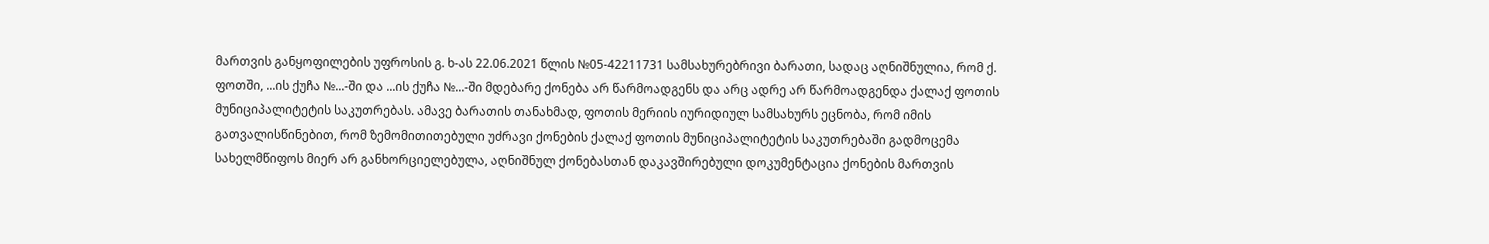მართვის განყოფილების უფროსის გ. ხ-ას 22.06.2021 წლის №05-42211731 სამსახურებრივი ბარათი, სადაც აღნიშნულია, რომ ქ. ფოთში, ...ის ქუჩა №...-ში და ...ის ქუჩა №...-ში მდებარე ქონება არ წარმოადგენს და არც ადრე არ წარმოადგენდა ქალაქ ფოთის მუნიციპალიტეტის საკუთრებას. ამავე ბარათის თანახმად, ფოთის მერიის იურიდიულ სამსახურს ეცნობა, რომ იმის გათვალისწინებით, რომ ზემომითითებული უძრავი ქონების ქალაქ ფოთის მუნიციპალიტეტის საკუთრებაში გადმოცემა სახელმწიფოს მიერ არ განხორციელებულა, აღნიშნულ ქონებასთან დაკავშირებული დოკუმენტაცია ქონების მართვის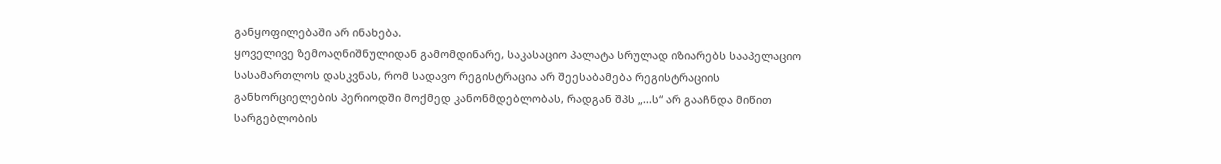განყოფილებაში არ ინახება.
ყოველივე ზემოაღნიშნულიდან გამომდინარე, საკასაციო პალატა სრულად იზიარებს სააპელაციო სასამართლოს დასკვნას, რომ სადავო რეგისტრაცია არ შეესაბამება რეგისტრაციის განხორციელების პერიოდში მოქმედ კანონმდებლობას, რადგან შპს „...ს“ არ გააჩნდა მიწით სარგებლობის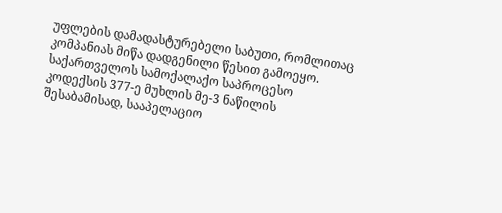უფლების დამადასტურებელი საბუთი, რომლითაც კომპანიას მიწა დადგენილი წესით გამოეყო.
საქართველოს სამოქალაქო საპროცესო კოდექსის 377-ე მუხლის მე-3 ნაწილის შესაბამისად, სააპელაციო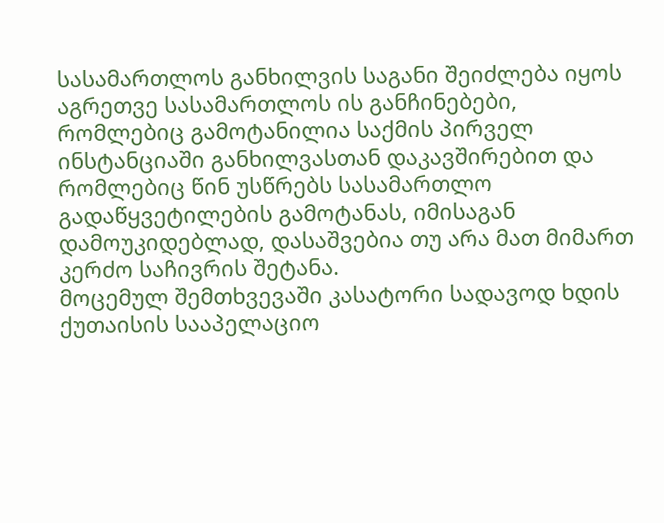სასამართლოს განხილვის საგანი შეიძლება იყოს აგრეთვე სასამართლოს ის განჩინებები, რომლებიც გამოტანილია საქმის პირველ ინსტანციაში განხილვასთან დაკავშირებით და რომლებიც წინ უსწრებს სასამართლო გადაწყვეტილების გამოტანას, იმისაგან დამოუკიდებლად, დასაშვებია თუ არა მათ მიმართ კერძო საჩივრის შეტანა.
მოცემულ შემთხვევაში კასატორი სადავოდ ხდის ქუთაისის სააპელაციო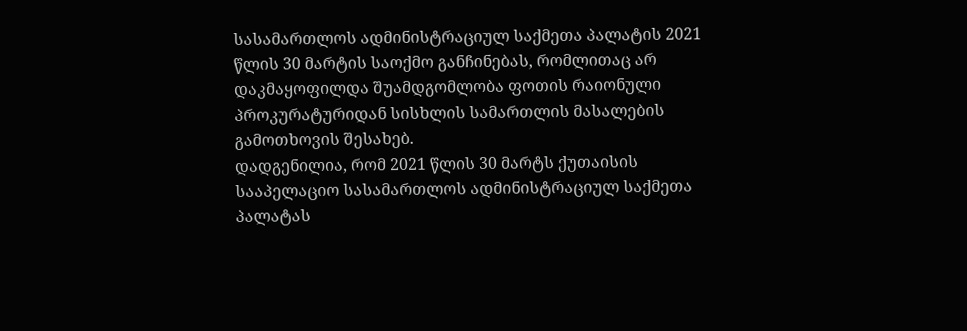სასამართლოს ადმინისტრაციულ საქმეთა პალატის 2021 წლის 30 მარტის საოქმო განჩინებას, რომლითაც არ დაკმაყოფილდა შუამდგომლობა ფოთის რაიონული პროკურატურიდან სისხლის სამართლის მასალების გამოთხოვის შესახებ.
დადგენილია, რომ 2021 წლის 30 მარტს ქუთაისის სააპელაციო სასამართლოს ადმინისტრაციულ საქმეთა პალატას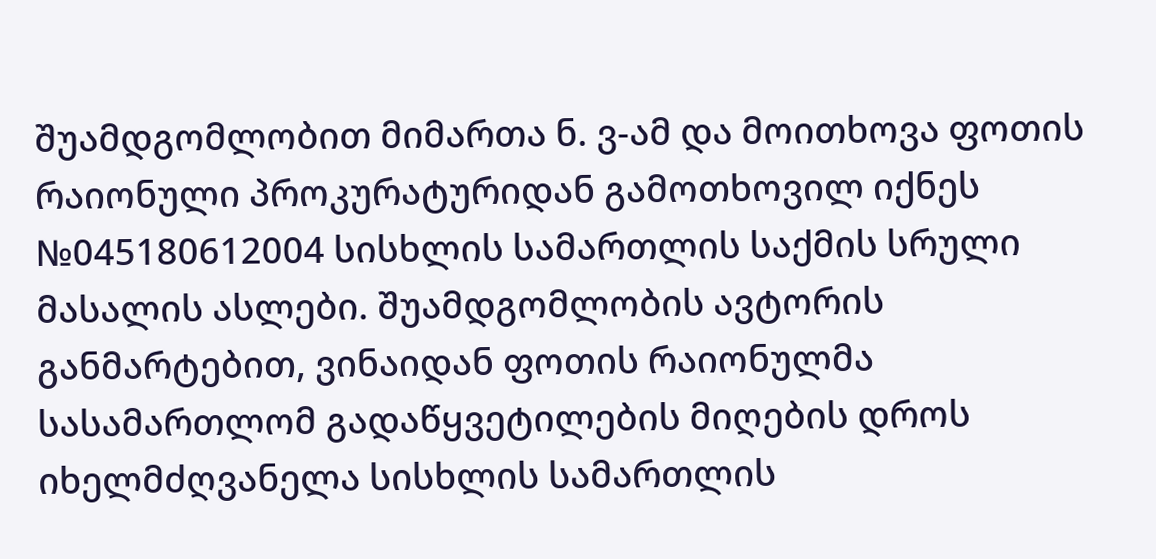შუამდგომლობით მიმართა ნ. ვ-ამ და მოითხოვა ფოთის რაიონული პროკურატურიდან გამოთხოვილ იქნეს №045180612004 სისხლის სამართლის საქმის სრული მასალის ასლები. შუამდგომლობის ავტორის განმარტებით, ვინაიდან ფოთის რაიონულმა სასამართლომ გადაწყვეტილების მიღების დროს იხელმძღვანელა სისხლის სამართლის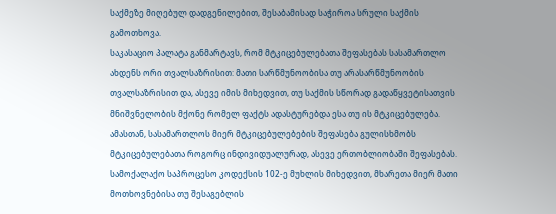საქმეზე მიღებულ დადგენილებით, შესაბამისად საჭიროა სრული საქმის გამოთხოვა.
საკასაციო პალატა განმარტავს, რომ მტკიცებულებათა შეფასებას სასამართლო ახდენს ორი თვალსაზრისით: მათი სარწმუნოობისა თუ არასარწმუნოობის თვალსაზრისით და, ასევე იმის მიხედვით, თუ საქმის სწორად გადაწყვეტისათვის მნიშვნელობის მქონე რომელ ფაქტს ადასტურებდა ესა თუ ის მტკიცებულება. ამასთან, სასამართლოს მიერ მტკიცებულებების შეფასება გულისხმობს მტკიცებულებათა როგორც ინდივიდუალურად, ასევე ერთობლიობაში შეფასებას. სამოქალაქო საპროცესო კოდექსის 102-ე მუხლის მიხედვით, მხარეთა მიერ მათი მოთხოვნებისა თუ შესაგებლის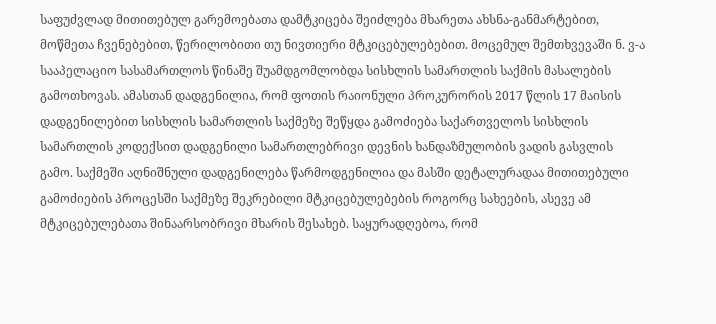საფუძვლად მითითებულ გარემოებათა დამტკიცება შეიძლება მხარეთა ახსნა-განმარტებით, მოწმეთა ჩვენებებით, წერილობითი თუ ნივთიერი მტკიცებულებებით. მოცემულ შემთხვევაში ნ. ვ-ა სააპელაციო სასამართლოს წინაშე შუამდგომლობდა სისხლის სამართლის საქმის მასალების გამოთხოვას. ამასთან დადგენილია, რომ ფოთის რაიონული პროკურორის 2017 წლის 17 მაისის დადგენილებით სისხლის სამართლის საქმეზე შეწყდა გამოძიება საქართველოს სისხლის სამართლის კოდექსით დადგენილი სამართლებრივი დევნის ხანდაზმულობის ვადის გასვლის გამო. საქმეში აღნიშნული დადგენილება წარმოდგენილია და მასში დეტალურადაა მითითებული გამოძიების პროცესში საქმეზე შეკრებილი მტკიცებულებების როგორც სახეების, ასევე ამ მტკიცებულებათა შინაარსობრივი მხარის შესახებ. საყურადღებოა, რომ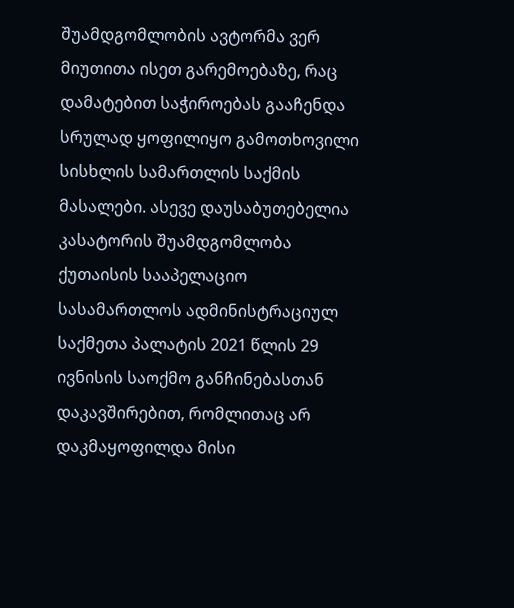შუამდგომლობის ავტორმა ვერ მიუთითა ისეთ გარემოებაზე, რაც დამატებით საჭიროებას გააჩენდა სრულად ყოფილიყო გამოთხოვილი სისხლის სამართლის საქმის მასალები. ასევე დაუსაბუთებელია კასატორის შუამდგომლობა ქუთაისის სააპელაციო სასამართლოს ადმინისტრაციულ საქმეთა პალატის 2021 წლის 29 ივნისის საოქმო განჩინებასთან დაკავშირებით, რომლითაც არ დაკმაყოფილდა მისი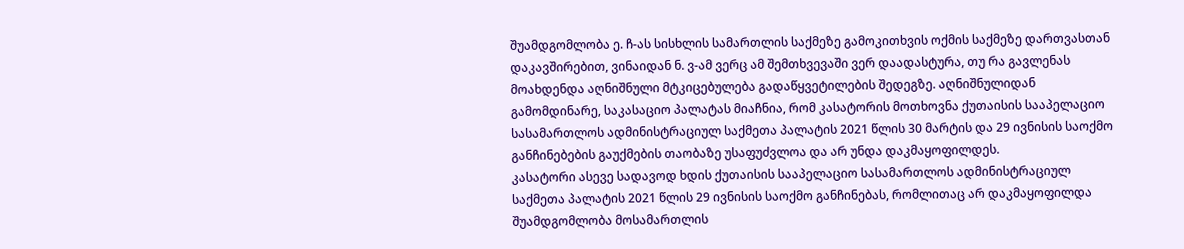შუამდგომლობა ე. ჩ-ას სისხლის სამართლის საქმეზე გამოკითხვის ოქმის საქმეზე დართვასთან დაკავშირებით, ვინაიდან ნ. ვ-ამ ვერც ამ შემთხვევაში ვერ დაადასტურა, თუ რა გავლენას მოახდენდა აღნიშნული მტკიცებულება გადაწყვეტილების შედეგზე. აღნიშნულიდან გამომდინარე, საკასაციო პალატას მიაჩნია, რომ კასატორის მოთხოვნა ქუთაისის სააპელაციო სასამართლოს ადმინისტრაციულ საქმეთა პალატის 2021 წლის 30 მარტის და 29 ივნისის საოქმო განჩინებების გაუქმების თაობაზე უსაფუძვლოა და არ უნდა დაკმაყოფილდეს.
კასატორი ასევე სადავოდ ხდის ქუთაისის სააპელაციო სასამართლოს ადმინისტრაციულ საქმეთა პალატის 2021 წლის 29 ივნისის საოქმო განჩინებას, რომლითაც არ დაკმაყოფილდა შუამდგომლობა მოსამართლის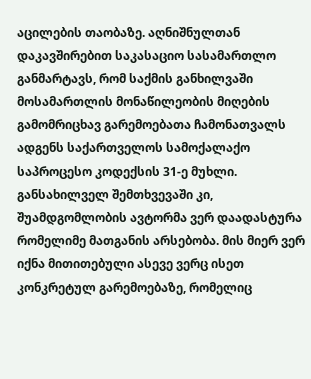აცილების თაობაზე. აღნიშნულთან დაკავშირებით საკასაციო სასამართლო განმარტავს, რომ საქმის განხილვაში მოსამართლის მონაწილეობის მიღების გამომრიცხავ გარემოებათა ჩამონათვალს ადგენს საქართველოს სამოქალაქო საპროცესო კოდექსის 31-ე მუხლი. განსახილველ შემთხვევაში კი, შუამდგომლობის ავტორმა ვერ დაადასტურა რომელიმე მათგანის არსებობა. მის მიერ ვერ იქნა მითითებული ასევე ვერც ისეთ კონკრეტულ გარემოებაზე, რომელიც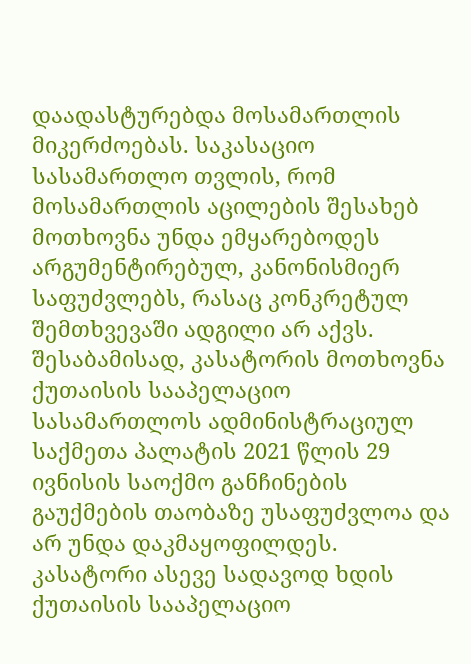დაადასტურებდა მოსამართლის მიკერძოებას. საკასაციო სასამართლო თვლის, რომ მოსამართლის აცილების შესახებ მოთხოვნა უნდა ემყარებოდეს არგუმენტირებულ, კანონისმიერ საფუძვლებს, რასაც კონკრეტულ შემთხვევაში ადგილი არ აქვს. შესაბამისად, კასატორის მოთხოვნა ქუთაისის სააპელაციო სასამართლოს ადმინისტრაციულ საქმეთა პალატის 2021 წლის 29 ივნისის საოქმო განჩინების გაუქმების თაობაზე უსაფუძვლოა და არ უნდა დაკმაყოფილდეს.
კასატორი ასევე სადავოდ ხდის ქუთაისის სააპელაციო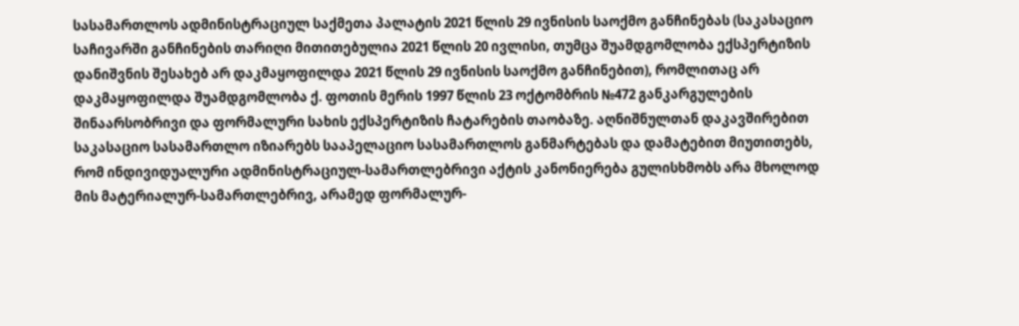სასამართლოს ადმინისტრაციულ საქმეთა პალატის 2021 წლის 29 ივნისის საოქმო განჩინებას (საკასაციო საჩივარში განჩინების თარიღი მითითებულია 2021 წლის 20 ივლისი, თუმცა შუამდგომლობა ექსპერტიზის დანიშვნის შესახებ არ დაკმაყოფილდა 2021 წლის 29 ივნისის საოქმო განჩინებით), რომლითაც არ დაკმაყოფილდა შუამდგომლობა ქ. ფოთის მერის 1997 წლის 23 ოქტომბრის №472 განკარგულების შინაარსობრივი და ფორმალური სახის ექსპერტიზის ჩატარების თაობაზე. აღნიშნულთან დაკავშირებით საკასაციო სასამართლო იზიარებს სააპელაციო სასამართლოს განმარტებას და დამატებით მიუთითებს, რომ ინდივიდუალური ადმინისტრაციულ-სამართლებრივი აქტის კანონიერება გულისხმობს არა მხოლოდ მის მატერიალურ-სამართლებრივ, არამედ ფორმალურ-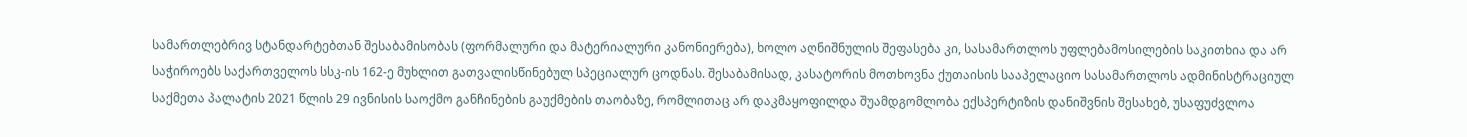სამართლებრივ სტანდარტებთან შესაბამისობას (ფორმალური და მატერიალური კანონიერება), ხოლო აღნიშნულის შეფასება კი, სასამართლოს უფლებამოსილების საკითხია და არ საჭიროებს საქართველოს სსკ-ის 162-ე მუხლით გათვალისწინებულ სპეციალურ ცოდნას. შესაბამისად, კასატორის მოთხოვნა ქუთაისის სააპელაციო სასამართლოს ადმინისტრაციულ საქმეთა პალატის 2021 წლის 29 ივნისის საოქმო განჩინების გაუქმების თაობაზე, რომლითაც არ დაკმაყოფილდა შუამდგომლობა ექსპერტიზის დანიშვნის შესახებ, უსაფუძვლოა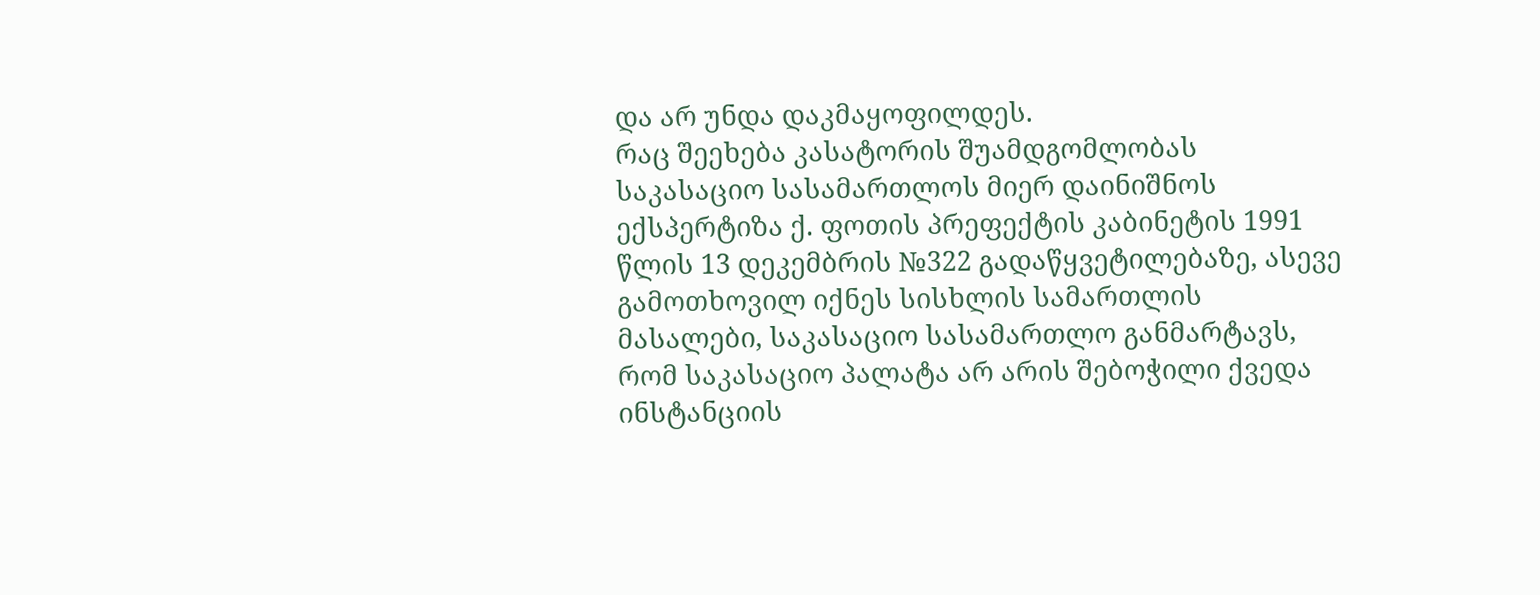და არ უნდა დაკმაყოფილდეს.
რაც შეეხება კასატორის შუამდგომლობას საკასაციო სასამართლოს მიერ დაინიშნოს ექსპერტიზა ქ. ფოთის პრეფექტის კაბინეტის 1991 წლის 13 დეკემბრის №322 გადაწყვეტილებაზე, ასევე გამოთხოვილ იქნეს სისხლის სამართლის მასალები, საკასაციო სასამართლო განმარტავს, რომ საკასაციო პალატა არ არის შებოჭილი ქვედა ინსტანციის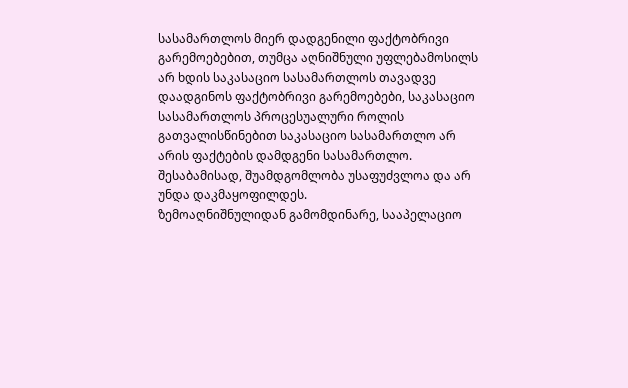სასამართლოს მიერ დადგენილი ფაქტობრივი გარემოებებით, თუმცა აღნიშნული უფლებამოსილს არ ხდის საკასაციო სასამართლოს თავადვე დაადგინოს ფაქტობრივი გარემოებები, საკასაციო სასამართლოს პროცესუალური როლის გათვალისწინებით საკასაციო სასამართლო არ არის ფაქტების დამდგენი სასამართლო. შესაბამისად, შუამდგომლობა უსაფუძვლოა და არ უნდა დაკმაყოფილდეს.
ზემოაღნიშნულიდან გამომდინარე, სააპელაციო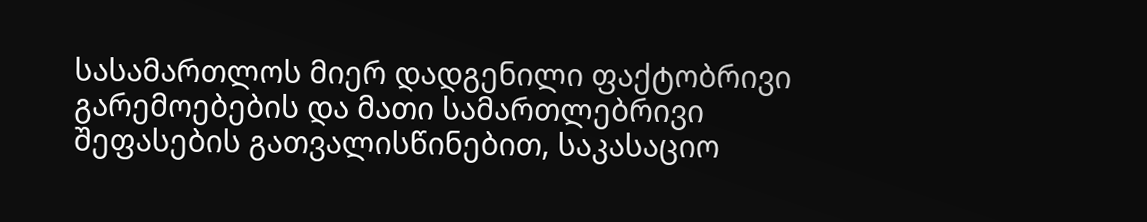სასამართლოს მიერ დადგენილი ფაქტობრივი გარემოებების და მათი სამართლებრივი შეფასების გათვალისწინებით, საკასაციო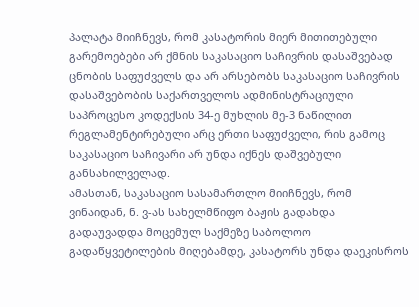პალატა მიიჩნევს, რომ კასატორის მიერ მითითებული გარემოებები არ ქმნის საკასაციო საჩივრის დასაშვებად ცნობის საფუძველს და არ არსებობს საკასაციო საჩივრის დასაშვებობის საქართველოს ადმინისტრაციული საპროცესო კოდექსის 34-ე მუხლის მე-3 ნაწილით რეგლამენტირებული არც ერთი საფუძველი, რის გამოც საკასაციო საჩივარი არ უნდა იქნეს დაშვებული განსახილველად.
ამასთან, საკასაციო სასამართლო მიიჩნევს, რომ ვინაიდან, ნ. ვ-ას სახელმწიფო ბაჟის გადახდა გადაუვადდა მოცემულ საქმეზე საბოლოო გადაწყვეტილების მიღებამდე, კასატორს უნდა დაეკისროს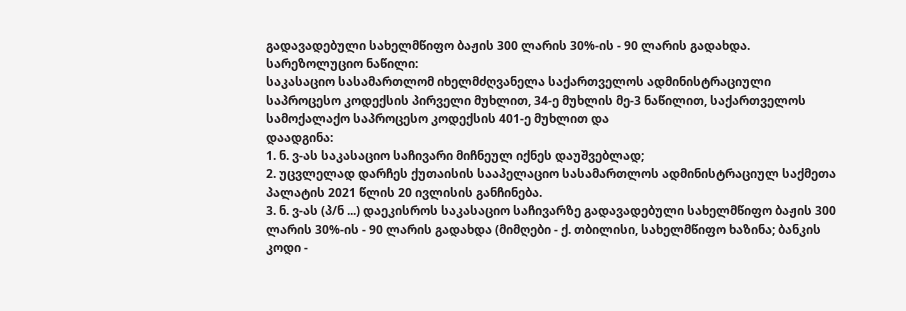გადავადებული სახელმწიფო ბაჟის 300 ლარის 30%-ის - 90 ლარის გადახდა.
სარეზოლუციო ნაწილი:
საკასაციო სასამართლომ იხელმძღვანელა საქართველოს ადმინისტრაციული საპროცესო კოდექსის პირველი მუხლით, 34-ე მუხლის მე-3 ნაწილით, საქართველოს სამოქალაქო საპროცესო კოდექსის 401-ე მუხლით და
დაადგინა:
1. ნ. ვ-ას საკასაციო საჩივარი მიჩნეულ იქნეს დაუშვებლად;
2. უცვლელად დარჩეს ქუთაისის სააპელაციო სასამართლოს ადმინისტრაციულ საქმეთა პალატის 2021 წლის 20 ივლისის განჩინება.
3. ნ. ვ-ას (პ/ნ ...) დაეკისროს საკასაციო საჩივარზე გადავადებული სახელმწიფო ბაჟის 300 ლარის 30%-ის - 90 ლარის გადახდა (მიმღები - ქ. თბილისი, სახელმწიფო ხაზინა; ბანკის კოდი -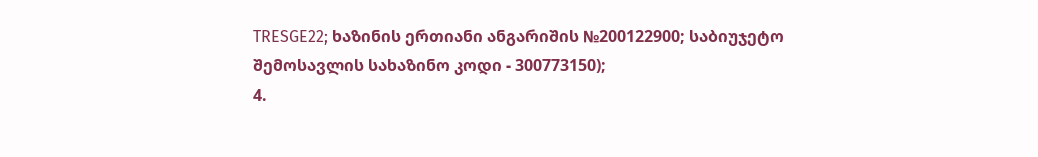TRESGE22; ხაზინის ერთიანი ანგარიშის №200122900; საბიუჯეტო შემოსავლის სახაზინო კოდი - 300773150);
4.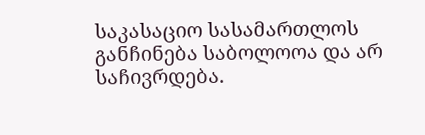საკასაციო სასამართლოს განჩინება საბოლოოა და არ საჩივრდება.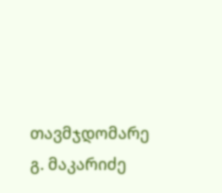თავმჯდომარე გ. მაკარიძე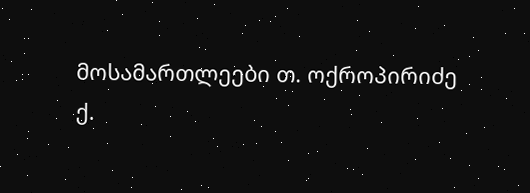მოსამართლეები თ. ოქროპირიძე
ქ.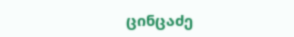ცინცაძე